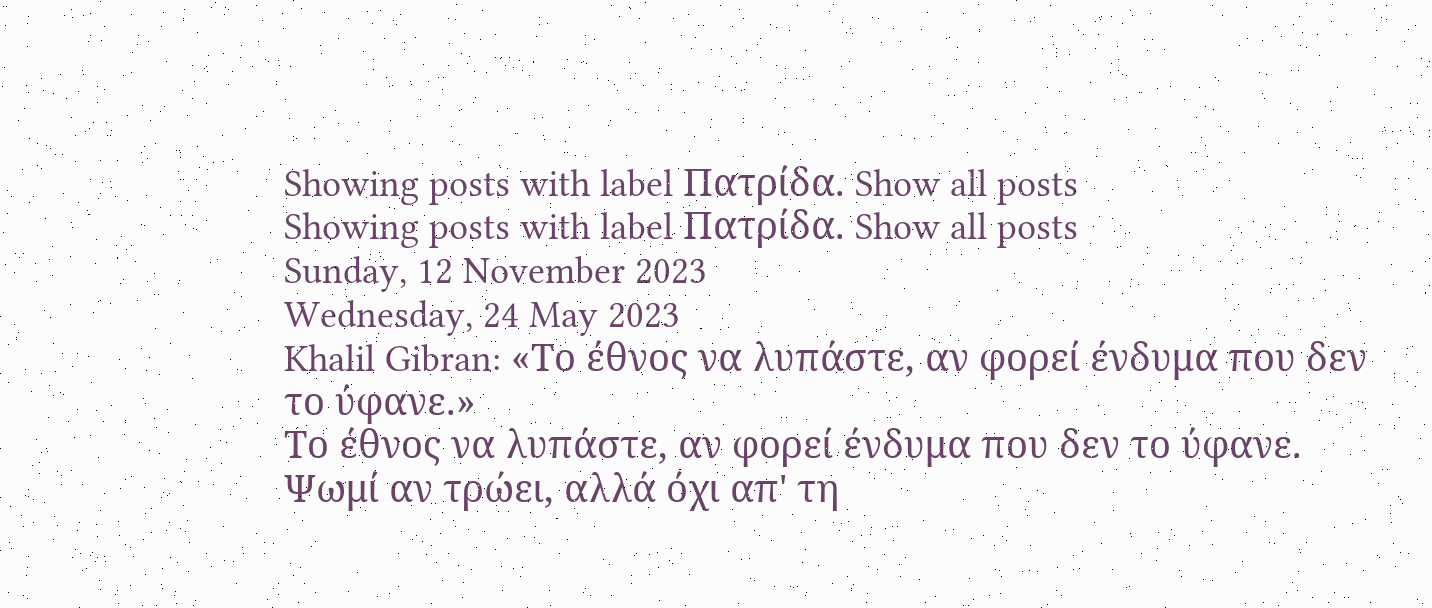Showing posts with label Πατρίδα. Show all posts
Showing posts with label Πατρίδα. Show all posts
Sunday, 12 November 2023
Wednesday, 24 May 2023
Khalil Gibran: «Το έθνος να λυπάστε, αν φορεί ένδυμα που δεν το ύφανε.»
Το έθνος να λυπάστε, αν φορεί ένδυμα που δεν το ύφανε.
Ψωμί αν τρώει, αλλά όχι απ' τη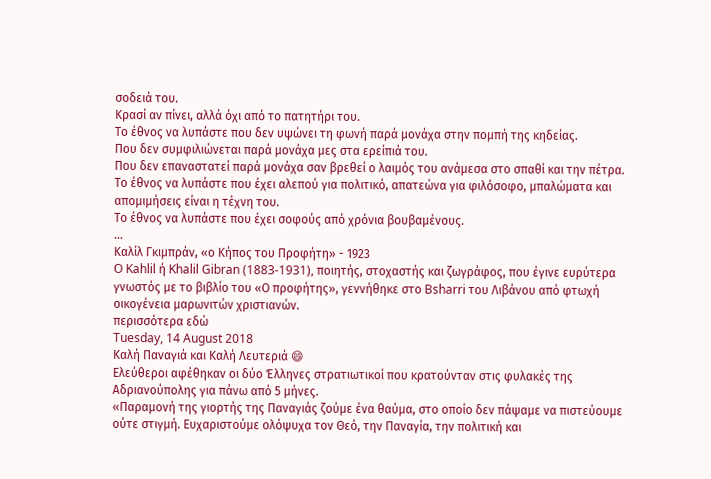σοδειά του.
Κρασί αν πίνει, αλλά όχι από το πατητήρι του.
Το έθνος να λυπάστε που δεν υψώνει τη φωνή παρά μονάχα στην πομπή της κηδείας.
Που δεν συμφιλιώνεται παρά μονάχα μες στα ερείπιά του.
Που δεν επαναστατεί παρά μονάχα σαν βρεθεί ο λαιμός του ανάμεσα στο σπαθί και την πέτρα.
Το έθνος να λυπάστε που έχει αλεπού για πολιτικό, απατεώνα για φιλόσοφο, μπαλώματα και απομιμήσεις είναι η τέχνη του.
Το έθνος να λυπάστε που έχει σοφούς από χρόνια βουβαμένους.
...
Kαλίλ Γκιμπράν, «ο Κήπος του Προφήτη» - 1923
O Kahlil ή Khalil Gibran (1883-1931), ποιητής, στοχαστής και ζωγράφος, που έγινε ευρύτερα γνωστός με το βιβλίο του «Ο προφήτης», γεννήθηκε στο Bsharri του Λιβάνου από φτωχή οικογένεια μαρωνιτών χριστιανών.
περισσότερα εδώ
Tuesday, 14 August 2018
Καλή Παναγιά και Καλή Λευτεριά 😄
Ελεύθεροι αφέθηκαν οι δύο Έλληνες στρατιωτικοί που κρατούνταν στις φυλακές της Αδριανούπολης για πάνω από 5 μήνες.
«Παραμονή της γιορτής της Παναγιάς ζούμε ένα θαύμα, στο οποίο δεν πάψαμε να πιστεύουμε ούτε στιγμή. Ευχαριστούμε ολόψυχα τον Θεό, την Παναγία, την πολιτική και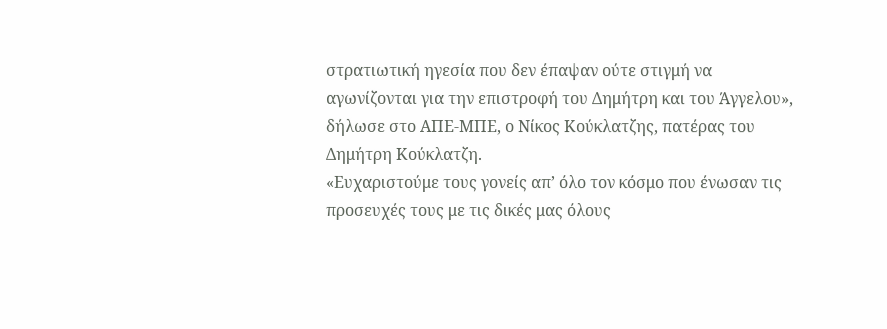στρατιωτική ηγεσία που δεν έπαψαν ούτε στιγμή να αγωνίζονται για την επιστροφή του Δημήτρη και του Άγγελου», δήλωσε στο ΑΠΕ-ΜΠΕ, ο Νίκος Κούκλατζης, πατέρας του Δημήτρη Κούκλατζη.
«Ευχαριστούμε τους γονείς απ’ όλο τον κόσμο που ένωσαν τις προσευχές τους με τις δικές μας όλους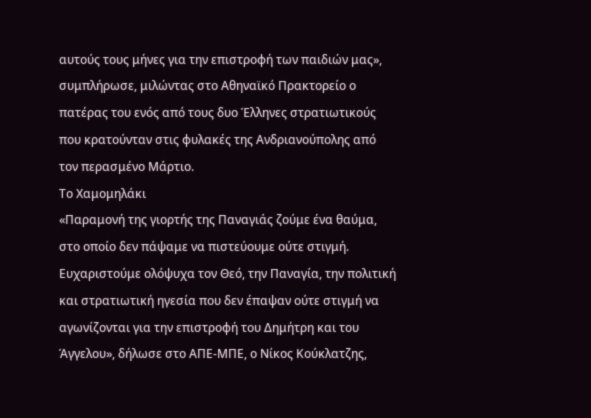αυτούς τους μήνες για την επιστροφή των παιδιών μας», συμπλήρωσε, μιλώντας στο Αθηναϊκό Πρακτορείο ο πατέρας του ενός από τους δυο Έλληνες στρατιωτικούς που κρατούνταν στις φυλακές της Ανδριανούπολης από τον περασμένο Μάρτιο.
Το Χαμομηλάκι
«Παραμονή της γιορτής της Παναγιάς ζούμε ένα θαύμα, στο οποίο δεν πάψαμε να πιστεύουμε ούτε στιγμή. Ευχαριστούμε ολόψυχα τον Θεό, την Παναγία, την πολιτική και στρατιωτική ηγεσία που δεν έπαψαν ούτε στιγμή να αγωνίζονται για την επιστροφή του Δημήτρη και του Άγγελου», δήλωσε στο ΑΠΕ-ΜΠΕ, ο Νίκος Κούκλατζης,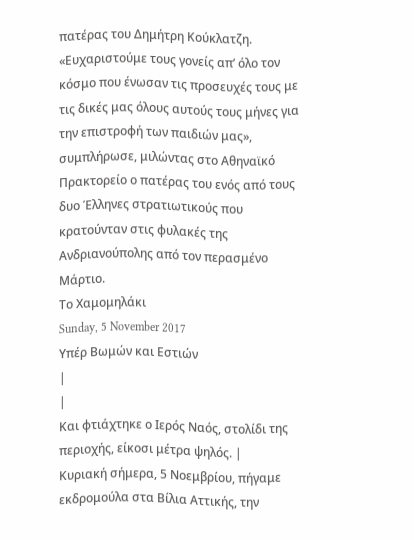πατέρας του Δημήτρη Κούκλατζη.
«Ευχαριστούμε τους γονείς απ’ όλο τον κόσμο που ένωσαν τις προσευχές τους με τις δικές μας όλους αυτούς τους μήνες για την επιστροφή των παιδιών μας», συμπλήρωσε, μιλώντας στο Αθηναϊκό Πρακτορείο ο πατέρας του ενός από τους δυο Έλληνες στρατιωτικούς που κρατούνταν στις φυλακές της Ανδριανούπολης από τον περασμένο Μάρτιο.
Το Χαμομηλάκι
Sunday, 5 November 2017
Υπέρ Βωμών και Εστιών
|
|
Και φτιάχτηκε ο Ιερός Ναός, στολίδι της περιοχής, είκοσι μέτρα ψηλός. |
Κυριακή σήμερα, 5 Νοεμβρίου, πήγαμε εκδρομούλα στα Βίλια Αττικής, την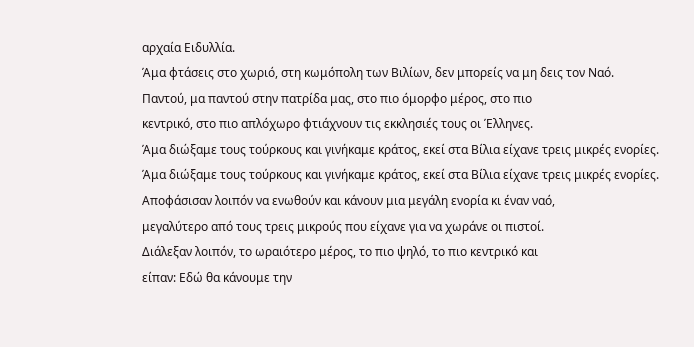αρχαία Ειδυλλία.
Άμα φτάσεις στο χωριό, στη κωμόπολη των Βιλίων, δεν μπορείς να μη δεις τον Ναό.
Παντού, μα παντού στην πατρίδα μας, στο πιο όμορφο μέρος, στο πιο
κεντρικό, στο πιο απλόχωρο φτιάχνουν τις εκκλησιές τους οι Έλληνες.
Άμα διώξαμε τους τούρκους και γινήκαμε κράτος, εκεί στα Βίλια είχανε τρεις μικρές ενορίες.
Άμα διώξαμε τους τούρκους και γινήκαμε κράτος, εκεί στα Βίλια είχανε τρεις μικρές ενορίες.
Αποφάσισαν λοιπόν να ενωθούν και κάνουν μια μεγάλη ενορία κι έναν ναό,
μεγαλύτερο από τους τρεις μικρούς που είχανε για να χωράνε οι πιστοί.
Διάλεξαν λοιπόν, το ωραιότερο μέρος, το πιο ψηλό, το πιο κεντρικό και
είπαν: Εδώ θα κάνουμε την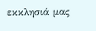εκκλησιά μας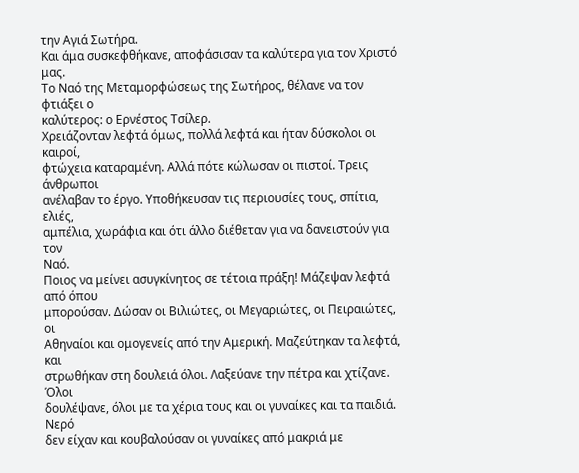την Αγιά Σωτήρα.
Και άμα συσκεφθήκανε, αποφάσισαν τα καλύτερα για τον Χριστό
μας.
Το Ναό της Μεταμορφώσεως της Σωτήρος, θέλανε να τον φτιάξει ο
καλύτερος: ο Ερνέστος Τσίλερ.
Χρειάζονταν λεφτά όμως, πολλά λεφτά και ήταν δύσκολοι οι καιροί,
φτώχεια καταραμένη. Αλλά πότε κώλωσαν οι πιστοί. Τρεις άνθρωποι
ανέλαβαν το έργο. Υποθήκευσαν τις περιουσίες τους, σπίτια, ελιές,
αμπέλια, χωράφια και ότι άλλο διέθεταν για να δανειστούν για τον
Ναό.
Ποιος να μείνει ασυγκίνητος σε τέτοια πράξη! Μάζεψαν λεφτά από όπου
μπορούσαν. Δώσαν οι Βιλιώτες, οι Μεγαριώτες, οι Πειραιώτες, οι
Αθηναίοι και ομογενείς από την Αμερική. Μαζεύτηκαν τα λεφτά, και
στρωθήκαν στη δουλειά όλοι. Λαξεύανε την πέτρα και χτίζανε. Όλοι
δουλέψανε, όλοι με τα χέρια τους και οι γυναίκες και τα παιδιά. Νερό
δεν είχαν και κουβαλούσαν οι γυναίκες από μακριά με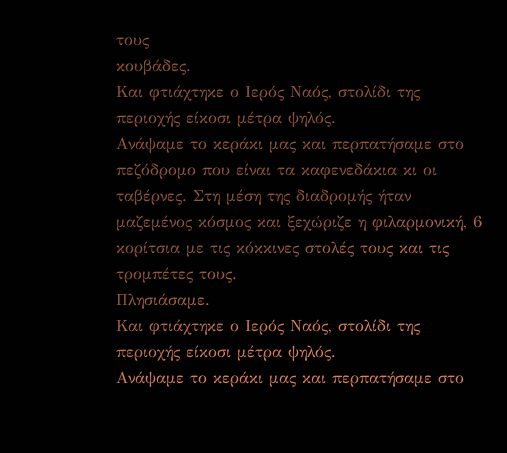τους
κουβάδες.
Και φτιάχτηκε ο Ιερός Ναός, στολίδι της περιοχής είκοσι μέτρα ψηλός.
Ανάψαμε το κεράκι μας και περπατήσαμε στο πεζόδρομο που είναι τα καφενεδάκια κι οι ταβέρνες. Στη μέση της διαδρομής ήταν μαζεμένος κόσμος και ξεχώριζε η φιλαρμονική, 6 κορίτσια με τις κόκκινες στολές τους και τις τρομπέτες τους.
Πλησιάσαμε.
Και φτιάχτηκε ο Ιερός Ναός, στολίδι της περιοχής είκοσι μέτρα ψηλός.
Ανάψαμε το κεράκι μας και περπατήσαμε στο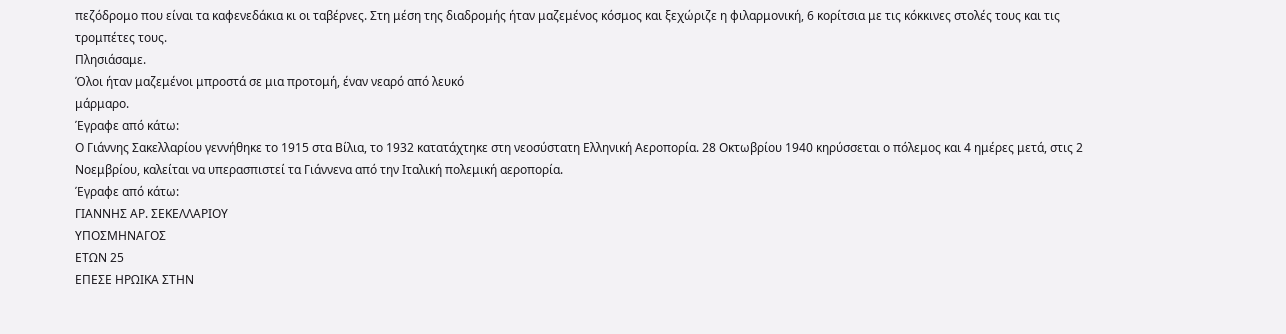πεζόδρομο που είναι τα καφενεδάκια κι οι ταβέρνες. Στη μέση της διαδρομής ήταν μαζεμένος κόσμος και ξεχώριζε η φιλαρμονική, 6 κορίτσια με τις κόκκινες στολές τους και τις τρομπέτες τους.
Πλησιάσαμε.
Όλοι ήταν μαζεμένοι μπροστά σε μια προτομή, έναν νεαρό από λευκό
μάρμαρο.
Έγραφε από κάτω:
Ο Γιάννης Σακελλαρίου γεννήθηκε το 1915 στα Βίλια, το 1932 κατατάχτηκε στη νεοσύστατη Ελληνική Αεροπορία. 28 Οκτωβρίου 1940 κηρύσσεται ο πόλεμος και 4 ημέρες μετά, στις 2 Νοεμβρίου, καλείται να υπερασπιστεί τα Γιάννενα από την Ιταλική πολεμική αεροπορία.
Έγραφε από κάτω:
ΓΙΑΝΝΗΣ ΑΡ. ΣΕΚΕΛΛΑΡΙΟΥ
ΥΠΟΣΜΗΝΑΓΟΣ
ΕΤΩΝ 25
ΕΠΕΣΕ ΗΡΩΙΚΑ ΣΤΗΝ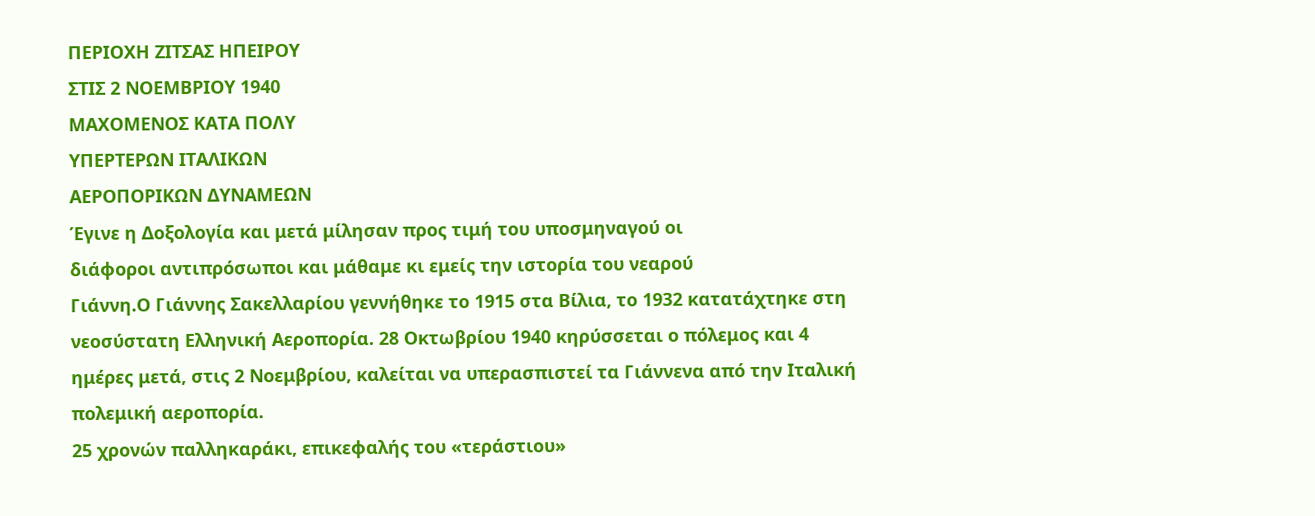ΠΕΡΙΟΧΗ ΖΙΤΣΑΣ ΗΠΕΙΡΟΥ
ΣΤΙΣ 2 ΝΟΕΜΒΡΙΟΥ 1940
ΜΑΧΟΜΕΝΟΣ ΚΑΤΑ ΠΟΛΥ
ΥΠΕΡΤΕΡΩΝ ΙΤΑΛΙΚΩΝ
ΑΕΡΟΠΟΡΙΚΩΝ ΔΥΝΑΜΕΩΝ
Έγινε η Δοξολογία και μετά μίλησαν προς τιμή του υποσμηναγού οι
διάφοροι αντιπρόσωποι και μάθαμε κι εμείς την ιστορία του νεαρού
Γιάννη.Ο Γιάννης Σακελλαρίου γεννήθηκε το 1915 στα Βίλια, το 1932 κατατάχτηκε στη νεοσύστατη Ελληνική Αεροπορία. 28 Οκτωβρίου 1940 κηρύσσεται ο πόλεμος και 4 ημέρες μετά, στις 2 Νοεμβρίου, καλείται να υπερασπιστεί τα Γιάννενα από την Ιταλική πολεμική αεροπορία.
25 χρονών παλληκαράκι, επικεφαλής του «τεράστιου»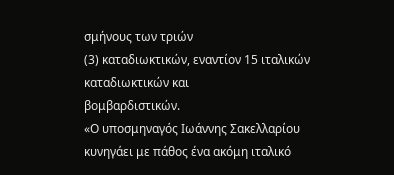σμήνους των τριών
(3) καταδιωκτικών, εναντίον 15 ιταλικών καταδιωκτικών και
βομβαρδιστικών.
«Ο υποσμηναγός Ιωάννης Σακελλαρίου κυνηγάει με πάθος ένα ακόμη ιταλικό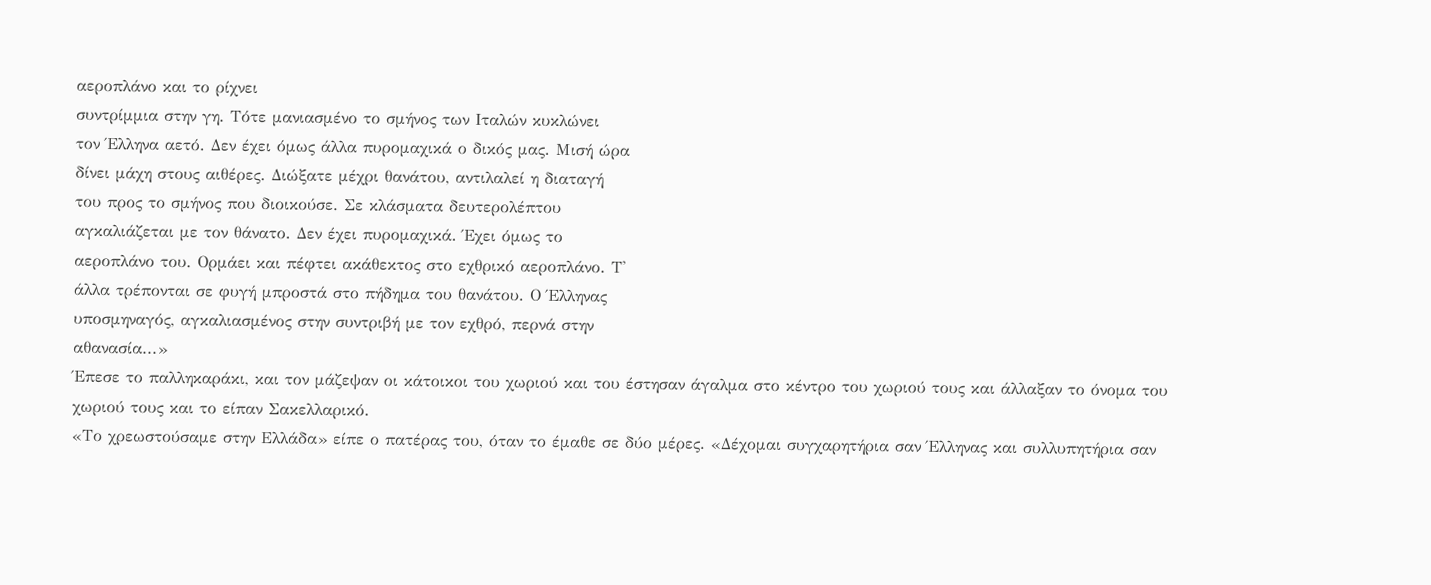αεροπλάνο και το ρίχνει
συντρίμμια στην γη. Τότε μανιασμένο το σμήνος των Ιταλών κυκλώνει
τον Έλληνα αετό. Δεν έχει όμως άλλα πυρομαχικά ο δικός μας. Μισή ώρα
δίνει μάχη στους αιθέρες. Διώξατε μέχρι θανάτου, αντιλαλεί η διαταγή
του προς το σμήνος που διοικούσε. Σε κλάσματα δευτερολέπτου
αγκαλιάζεται με τον θάνατο. Δεν έχει πυρομαχικά. Έχει όμως το
αεροπλάνο του. Ορμάει και πέφτει ακάθεκτος στο εχθρικό αεροπλάνο. Τ'
άλλα τρέπονται σε φυγή μπροστά στο πήδημα του θανάτου. Ο Έλληνας
υποσμηναγός, αγκαλιασμένος στην συντριβή με τον εχθρό, περνά στην
αθανασία...»
Έπεσε το παλληκαράκι, και τον μάζεψαν οι κάτοικοι του χωριού και του έστησαν άγαλμα στο κέντρο του χωριού τους και άλλαξαν το όνομα του χωριού τους και το είπαν Σακελλαρικό.
«Το χρεωστούσαμε στην Ελλάδα» είπε ο πατέρας του, όταν το έμαθε σε δύο μέρες. «Δέχομαι συγχαρητήρια σαν Έλληνας και συλλυπητήρια σαν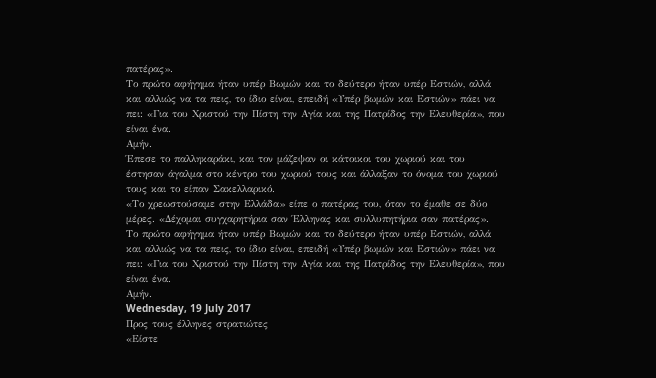πατέρας».
Το πρώτο αφήγημα ήταν υπέρ Βωμών και το δεύτερο ήταν υπέρ Εστιών, αλλά και αλλιώς να τα πεις, το ίδιο είναι, επειδή «Υπέρ βωμών και Εστιών» πάει να πει: «Για του Χριστού την Πίστη την Αγία και της Πατρίδος την Ελευθερία», που είναι ένα.
Αμήν.
Έπεσε το παλληκαράκι, και τον μάζεψαν οι κάτοικοι του χωριού και του έστησαν άγαλμα στο κέντρο του χωριού τους και άλλαξαν το όνομα του χωριού τους και το είπαν Σακελλαρικό.
«Το χρεωστούσαμε στην Ελλάδα» είπε ο πατέρας του, όταν το έμαθε σε δύο μέρες. «Δέχομαι συγχαρητήρια σαν Έλληνας και συλλυπητήρια σαν πατέρας».
Το πρώτο αφήγημα ήταν υπέρ Βωμών και το δεύτερο ήταν υπέρ Εστιών, αλλά και αλλιώς να τα πεις, το ίδιο είναι, επειδή «Υπέρ βωμών και Εστιών» πάει να πει: «Για του Χριστού την Πίστη την Αγία και της Πατρίδος την Ελευθερία», που είναι ένα.
Αμήν.
Wednesday, 19 July 2017
Προς τους έλληνες στρατιώτες
«Είστε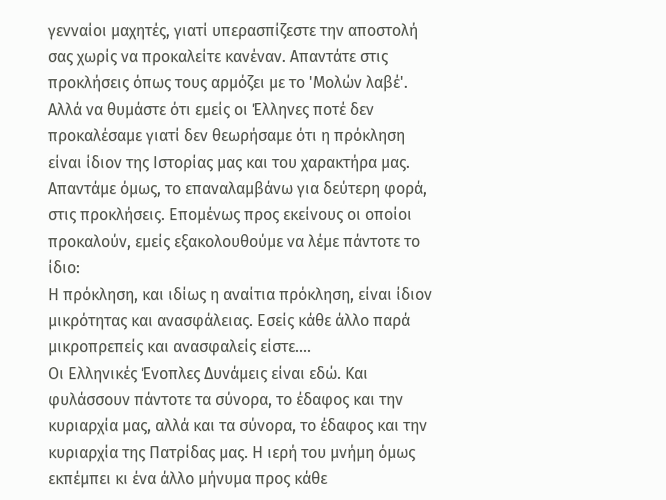γενναίοι μαχητές, γιατί υπερασπίζεστε την αποστολή σας χωρίς να προκαλείτε κανέναν. Απαντάτε στις προκλήσεις όπως τους αρμόζει με το 'Μολών λαβέ'. Αλλά να θυμάστε ότι εμείς οι Έλληνες ποτέ δεν προκαλέσαμε γιατί δεν θεωρήσαμε ότι η πρόκληση είναι ίδιον της Ιστορίας μας και του χαρακτήρα μας. Απαντάμε όμως, το επαναλαμβάνω για δεύτερη φορά, στις προκλήσεις. Επομένως προς εκείνους οι οποίοι προκαλούν, εμείς εξακολουθούμε να λέμε πάντοτε το ίδιο:
Η πρόκληση, και ιδίως η αναίτια πρόκληση, είναι ίδιον μικρότητας και ανασφάλειας. Εσείς κάθε άλλο παρά μικροπρεπείς και ανασφαλείς είστε....
Οι Ελληνικές Ένοπλες Δυνάμεις είναι εδώ. Και φυλάσσουν πάντοτε τα σύνορα, το έδαφος και την κυριαρχία μας, αλλά και τα σύνορα, το έδαφος και την κυριαρχία της Πατρίδας μας. Η ιερή του μνήμη όμως εκπέμπει κι ένα άλλο μήνυμα προς κάθε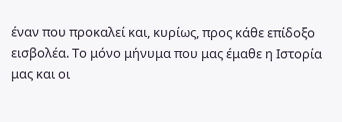έναν που προκαλεί και, κυρίως, προς κάθε επίδοξο εισβολέα. Το μόνο μήνυμα που μας έμαθε η Ιστορία μας και οι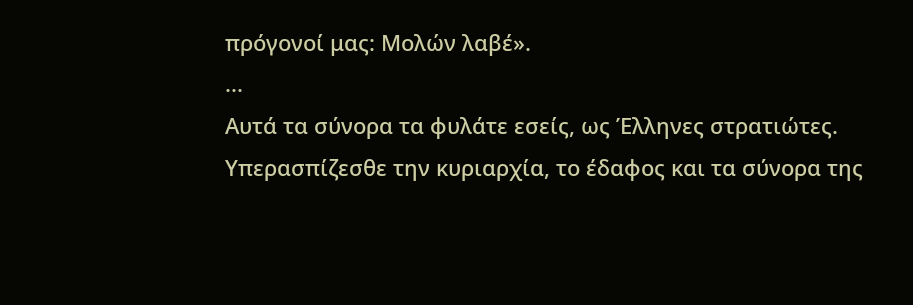πρόγονοί μας: Μολών λαβέ».
...
Αυτά τα σύνορα τα φυλάτε εσείς, ως Έλληνες στρατιώτες. Υπερασπίζεσθε την κυριαρχία, το έδαφος και τα σύνορα της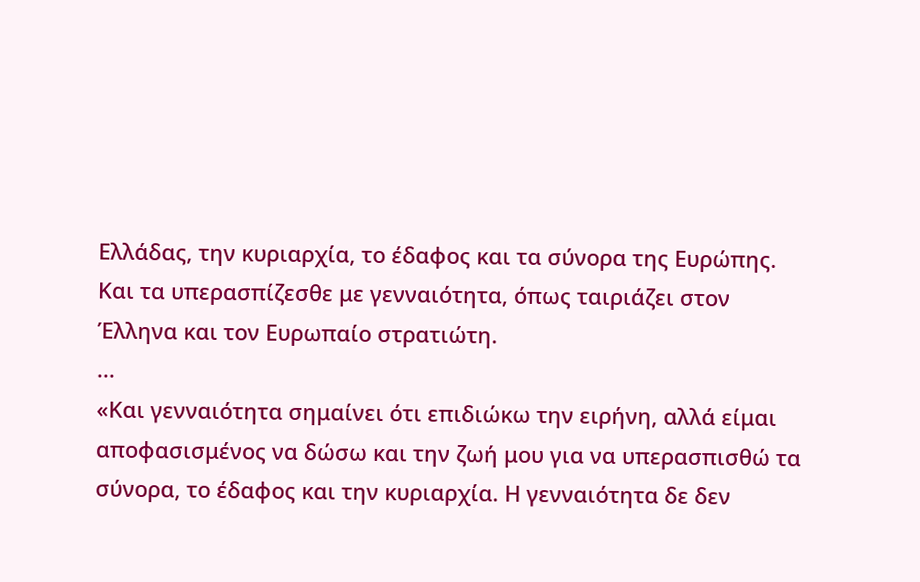Ελλάδας, την κυριαρχία, το έδαφος και τα σύνορα της Ευρώπης. Και τα υπερασπίζεσθε με γενναιότητα, όπως ταιριάζει στον Έλληνα και τον Ευρωπαίο στρατιώτη.
...
«Και γενναιότητα σημαίνει ότι επιδιώκω την ειρήνη, αλλά είμαι αποφασισμένος να δώσω και την ζωή μου για να υπερασπισθώ τα σύνορα, το έδαφος και την κυριαρχία. Η γενναιότητα δε δεν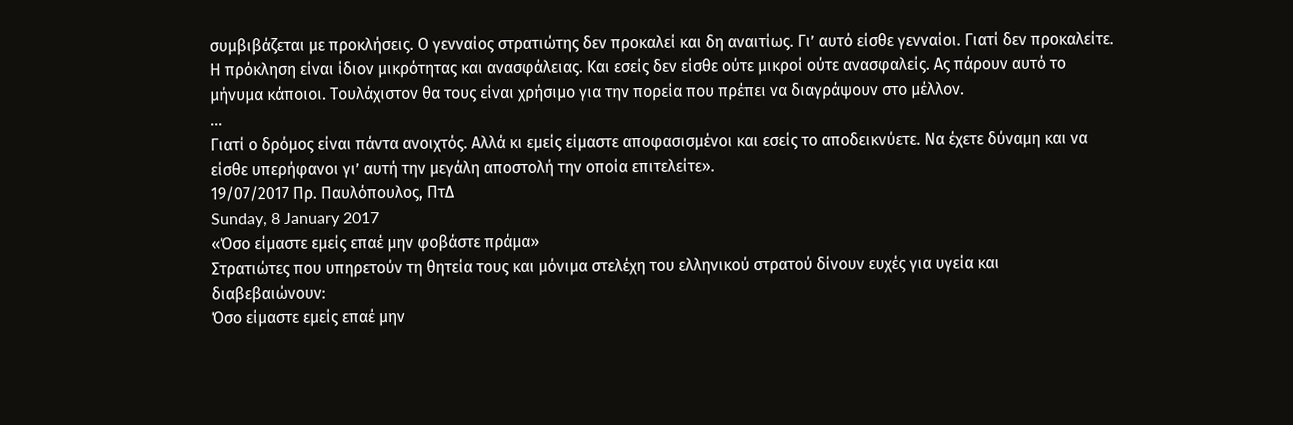συμβιβάζεται με προκλήσεις. Ο γενναίος στρατιώτης δεν προκαλεί και δη αναιτίως. Γι’ αυτό είσθε γενναίοι. Γιατί δεν προκαλείτε. Η πρόκληση είναι ίδιον μικρότητας και ανασφάλειας. Και εσείς δεν είσθε ούτε μικροί ούτε ανασφαλείς. Ας πάρουν αυτό το μήνυμα κάποιοι. Τουλάχιστον θα τους είναι χρήσιμο για την πορεία που πρέπει να διαγράψουν στο μέλλον.
...
Γιατί ο δρόμος είναι πάντα ανοιχτός. Αλλά κι εμείς είμαστε αποφασισμένοι και εσείς το αποδεικνύετε. Να έχετε δύναμη και να είσθε υπερήφανοι γι’ αυτή την μεγάλη αποστολή την οποία επιτελείτε».
19/07/2017 Πρ. Παυλόπουλος, ΠτΔ
Sunday, 8 January 2017
«Όσο είμαστε εμείς επαέ μην φοβάστε πράμα»
Στρατιώτες που υπηρετούν τη θητεία τους και μόνιμα στελέχη του ελληνικού στρατού δίνουν ευχές για υγεία και διαβεβαιώνουν:
Όσο είμαστε εμείς επαέ μην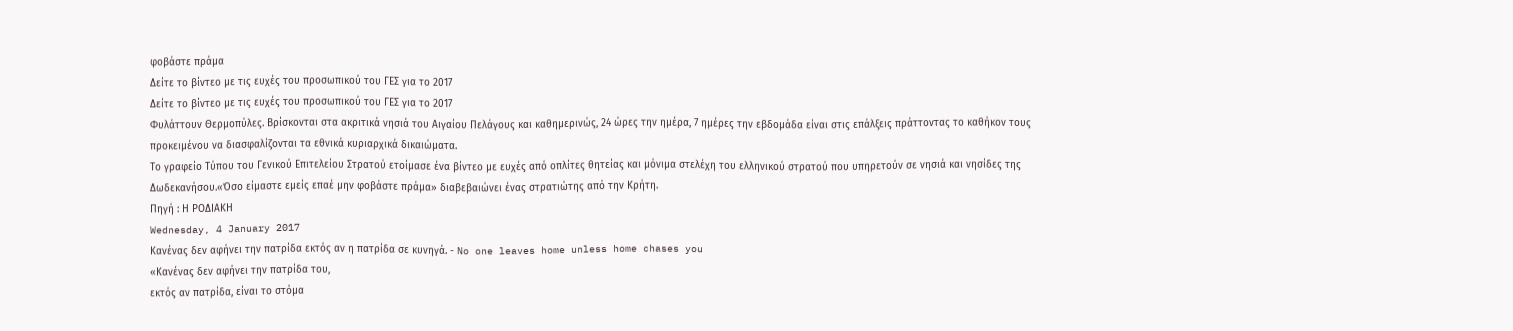φοβάστε πράμα
Δείτε το βίντεο με τις ευχές του προσωπικού του ΓΕΣ για το 2017
Δείτε το βίντεο με τις ευχές του προσωπικού του ΓΕΣ για το 2017
Φυλάττουν Θερμοπύλες. Βρίσκονται στα ακριτικά νησιά του Αιγαίου Πελάγους και καθημερινώς, 24 ώρες την ημέρα, 7 ημέρες την εβδομάδα είναι στις επάλξεις πράττοντας το καθήκον τους προκειμένου να διασφαλίζονται τα εθνικά κυριαρχικά δικαιώματα.
Το γραφείο Τύπου του Γενικού Επιτελείου Στρατού ετοίμασε ένα βίντεο με ευχές από οπλίτες θητείας και μόνιμα στελέχη του ελληνικού στρατού που υπηρετούν σε νησιά και νησίδες της Δωδεκανήσου.«Όσο είμαστε εμείς επαέ μην φοβάστε πράμα» διαβεβαιώνει ένας στρατιώτης από την Κρήτη.
Πηγή : Η ΡΟΔΙΑΚΗ
Wednesday, 4 January 2017
Κανένας δεν αφήνει την πατρίδα εκτός αν η πατρίδα σε κυνηγά. - No one leaves home unless home chases you
«Κανένας δεν αφήνει την πατρίδα του,
εκτός αν πατρίδα, είναι το στόμα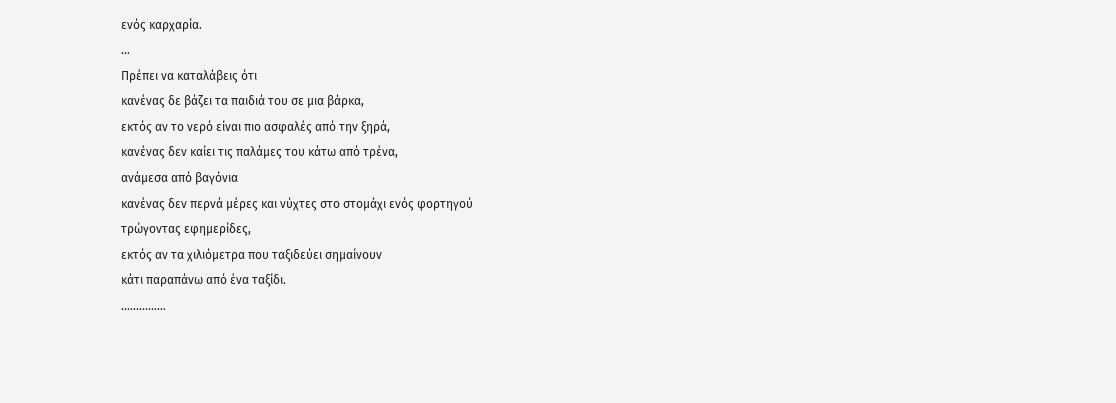ενός καρχαρία.
...
Πρέπει να καταλάβεις ότι
κανένας δε βάζει τα παιδιά του σε μια βάρκα,
εκτός αν το νερό είναι πιο ασφαλές από την ξηρά,
κανένας δεν καίει τις παλάμες του κάτω από τρένα,
ανάμεσα από βαγόνια
κανένας δεν περνά μέρες και νύχτες στο στομάχι ενός φορτηγού
τρώγοντας εφημερίδες,
εκτός αν τα χιλιόμετρα που ταξιδεύει σημαίνουν
κάτι παραπάνω από ένα ταξίδι.
...............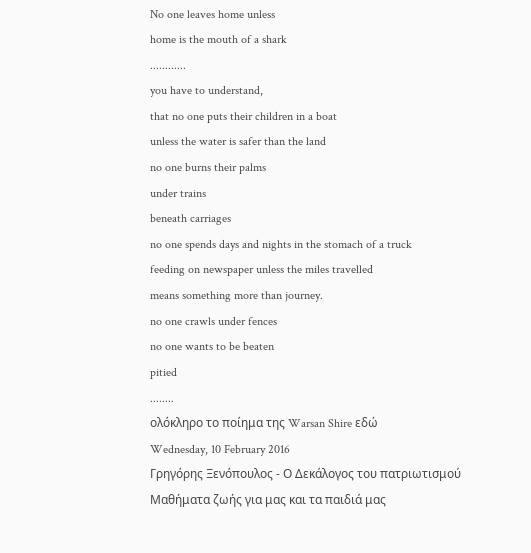No one leaves home unless
home is the mouth of a shark
............
you have to understand,
that no one puts their children in a boat
unless the water is safer than the land
no one burns their palms
under trains
beneath carriages
no one spends days and nights in the stomach of a truck
feeding on newspaper unless the miles travelled
means something more than journey.
no one crawls under fences
no one wants to be beaten
pitied
........
ολόκληρο το ποίημα της Warsan Shire εδώ
Wednesday, 10 February 2016
Γρηγόρης Ξενόπουλος - Ο Δεκάλογος του πατριωτισμού
Μαθήματα ζωής για μας και τα παιδιά μας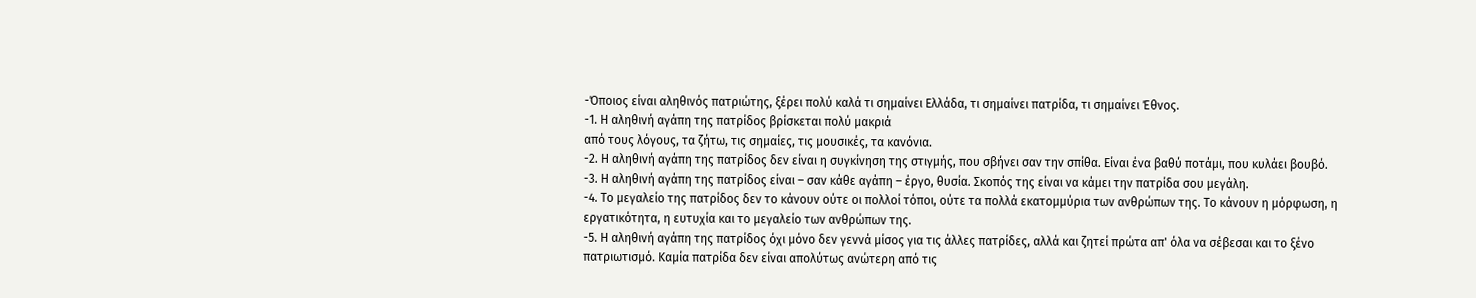-Όποιος είναι αληθινός πατριώτης, ξέρει πολύ καλά τι σημαίνει Ελλάδα, τι σημαίνει πατρίδα, τι σημαίνει Έθνος.
-1. Η αληθινή αγάπη της πατρίδος βρίσκεται πολύ μακριά
από τους λόγους, τα ζήτω, τις σημαίες, τις μουσικές, τα κανόνια.
-2. Η αληθινή αγάπη της πατρίδος δεν είναι η συγκίνηση της στιγμής, που σβήνει σαν την σπίθα. Είναι ένα βαθύ ποτάμι, που κυλάει βουβό.
-3. Η αληθινή αγάπη της πατρίδος είναι – σαν κάθε αγάπη – έργο, θυσία. Σκοπός της είναι να κάμει την πατρίδα σου μεγάλη.
-4. Το μεγαλείο της πατρίδος δεν το κάνουν ούτε οι πολλοί τόποι, ούτε τα πολλά εκατομμύρια των ανθρώπων της. Το κάνουν η μόρφωση, η εργατικότητα, η ευτυχία και το μεγαλείο των ανθρώπων της.
-5. Η αληθινή αγάπη της πατρίδος όχι μόνο δεν γεννά μίσος για τις άλλες πατρίδες, αλλά και ζητεί πρώτα απ' όλα να σέβεσαι και το ξένο πατριωτισμό. Καμία πατρίδα δεν είναι απολύτως ανώτερη από τις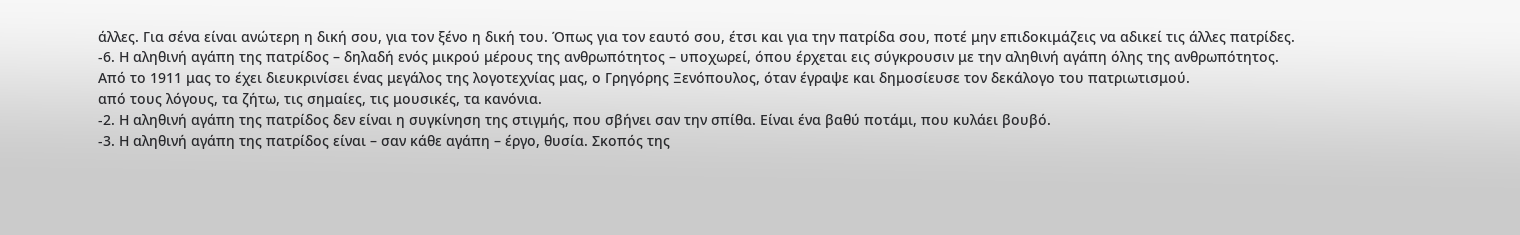άλλες. Για σένα είναι ανώτερη η δική σου, για τον ξένο η δική του. Όπως για τον εαυτό σου, έτσι και για την πατρίδα σου, ποτέ μην επιδοκιμάζεις να αδικεί τις άλλες πατρίδες.
-6. Η αληθινή αγάπη της πατρίδος – δηλαδή ενός μικρού μέρους της ανθρωπότητος – υποχωρεί, όπου έρχεται εις σύγκρουσιν με την αληθινή αγάπη όλης της ανθρωπότητος.
Από το 1911 μας το έχει διευκρινίσει ένας μεγάλος της λογοτεχνίας μας, ο Γρηγόρης Ξενόπουλος, όταν έγραψε και δημοσίευσε τον δεκάλογο του πατριωτισμού.
από τους λόγους, τα ζήτω, τις σημαίες, τις μουσικές, τα κανόνια.
-2. Η αληθινή αγάπη της πατρίδος δεν είναι η συγκίνηση της στιγμής, που σβήνει σαν την σπίθα. Είναι ένα βαθύ ποτάμι, που κυλάει βουβό.
-3. Η αληθινή αγάπη της πατρίδος είναι – σαν κάθε αγάπη – έργο, θυσία. Σκοπός της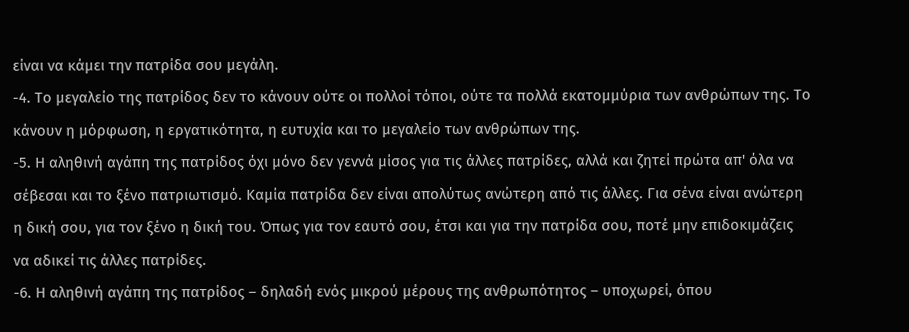είναι να κάμει την πατρίδα σου μεγάλη.
-4. Το μεγαλείο της πατρίδος δεν το κάνουν ούτε οι πολλοί τόποι, ούτε τα πολλά εκατομμύρια των ανθρώπων της. Το κάνουν η μόρφωση, η εργατικότητα, η ευτυχία και το μεγαλείο των ανθρώπων της.
-5. Η αληθινή αγάπη της πατρίδος όχι μόνο δεν γεννά μίσος για τις άλλες πατρίδες, αλλά και ζητεί πρώτα απ' όλα να σέβεσαι και το ξένο πατριωτισμό. Καμία πατρίδα δεν είναι απολύτως ανώτερη από τις άλλες. Για σένα είναι ανώτερη η δική σου, για τον ξένο η δική του. Όπως για τον εαυτό σου, έτσι και για την πατρίδα σου, ποτέ μην επιδοκιμάζεις να αδικεί τις άλλες πατρίδες.
-6. Η αληθινή αγάπη της πατρίδος – δηλαδή ενός μικρού μέρους της ανθρωπότητος – υποχωρεί, όπου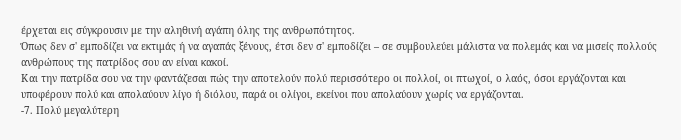έρχεται εις σύγκρουσιν με την αληθινή αγάπη όλης της ανθρωπότητος.
Όπως δεν σ' εμποδίζει να εκτιμάς ή να αγαπάς ξένους, έτσι δεν σ' εμποδίζει – σε συμβουλεύει μάλιστα να πολεμάς και να μισείς πολλούς ανθρώπους της πατρίδος σου αν είναι κακοί.
Και την πατρίδα σου να την φαντάζεσαι πώς την αποτελούν πολύ περισσότερο οι πολλοί, οι πτωχοί, ο λαός, όσοι εργάζονται και υποφέρουν πολύ και απολαύουν λίγο ή διόλου, παρά οι ολίγοι, εκείνοι που απολαύουν χωρίς να εργάζονται.
-7. Πολύ μεγαλύτερη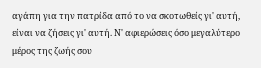αγάπη για την πατρίδα από το να σκοτωθείς γι' αυτή, είναι να ζήσεις γι' αυτή. Ν' αφιερώσεις όσο μεγαλύτερο μέρος της ζωής σου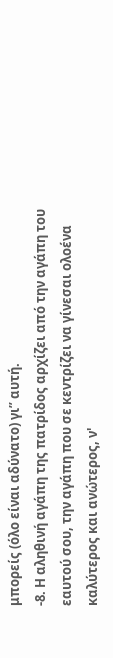μπορείς (όλο είναι αδύνατο) γι” αυτή.
-8. Η αληθινή αγάπη της πατρίδος αρχίζει από την αγάπη του εαυτού σου, την αγάπη που σε κεντρίζει να γίνεσαι ολοένα καλύτερος και ανώτερος, ν'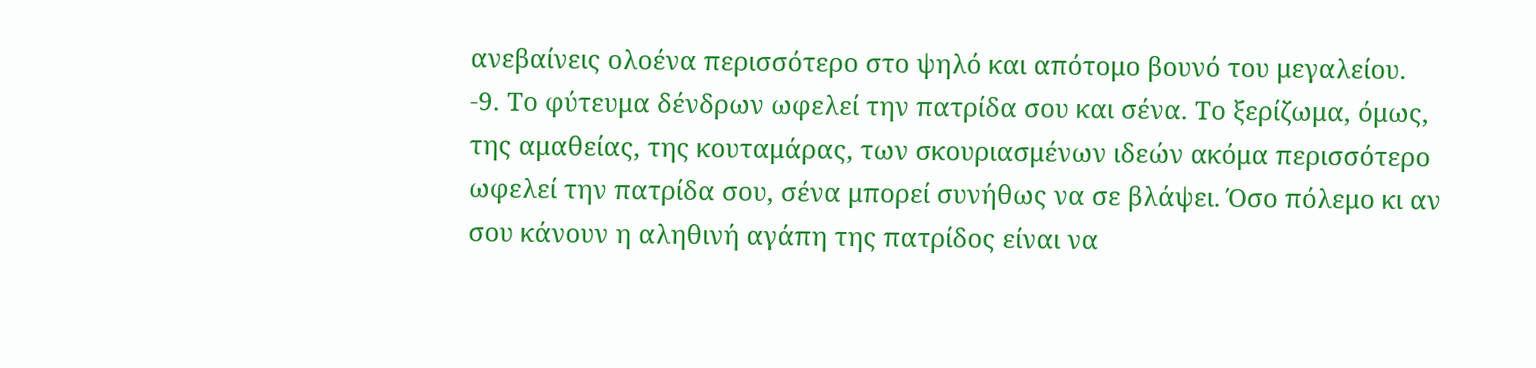ανεβαίνεις ολοένα περισσότερο στο ψηλό και απότομο βουνό του μεγαλείου.
-9. Το φύτευμα δένδρων ωφελεί την πατρίδα σου και σένα. Το ξερίζωμα, όμως, της αμαθείας, της κουταμάρας, των σκουριασμένων ιδεών ακόμα περισσότερο ωφελεί την πατρίδα σου, σένα μπορεί συνήθως να σε βλάψει. Όσο πόλεμο κι αν σου κάνουν η αληθινή αγάπη της πατρίδος είναι να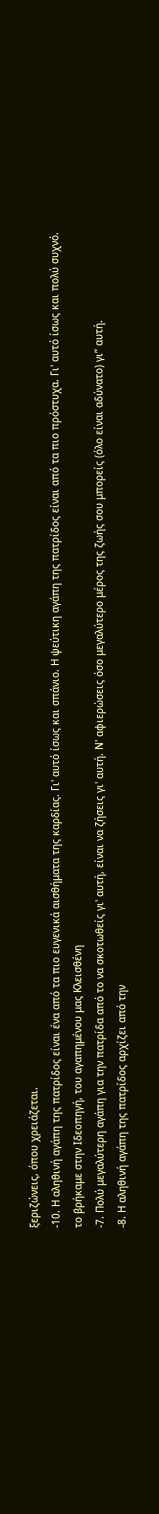ξεριζώνεις, όπου χρειάζεται.
-10. Η αληθινή αγάπη της πατρίδος είναι ένα από τα πιο ευγενικά αισθήματα της καρδίας. Γι' αυτό ίσως και σπάνιο. Η ψεύτικη αγάπη της πατρίδος είναι από τα πιο πρόστυχα. Γι' αυτό ίσως και πολύ συχνό.
το βρήκαμε στην Ιδεοπηγή, του αγαπημένου μας Κλεισθένη
-7. Πολύ μεγαλύτερη αγάπη για την πατρίδα από το να σκοτωθείς γι' αυτή, είναι να ζήσεις γι' αυτή. Ν' αφιερώσεις όσο μεγαλύτερο μέρος της ζωής σου μπορείς (όλο είναι αδύνατο) γι” αυτή.
-8. Η αληθινή αγάπη της πατρίδος αρχίζει από την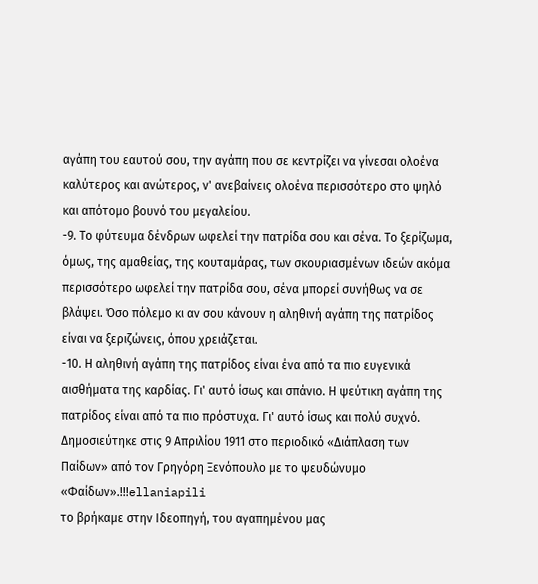αγάπη του εαυτού σου, την αγάπη που σε κεντρίζει να γίνεσαι ολοένα καλύτερος και ανώτερος, ν' ανεβαίνεις ολοένα περισσότερο στο ψηλό και απότομο βουνό του μεγαλείου.
-9. Το φύτευμα δένδρων ωφελεί την πατρίδα σου και σένα. Το ξερίζωμα, όμως, της αμαθείας, της κουταμάρας, των σκουριασμένων ιδεών ακόμα περισσότερο ωφελεί την πατρίδα σου, σένα μπορεί συνήθως να σε βλάψει. Όσο πόλεμο κι αν σου κάνουν η αληθινή αγάπη της πατρίδος είναι να ξεριζώνεις, όπου χρειάζεται.
-10. Η αληθινή αγάπη της πατρίδος είναι ένα από τα πιο ευγενικά αισθήματα της καρδίας. Γι' αυτό ίσως και σπάνιο. Η ψεύτικη αγάπη της πατρίδος είναι από τα πιο πρόστυχα. Γι' αυτό ίσως και πολύ συχνό.
Δημοσιεύτηκε στις 9 Απριλίου 1911 στο περιοδικό «Διάπλαση των Παίδων» από τον Γρηγόρη Ξενόπουλο με το ψευδώνυμο «Φαίδων».!!!ellaniapili
το βρήκαμε στην Ιδεοπηγή, του αγαπημένου μας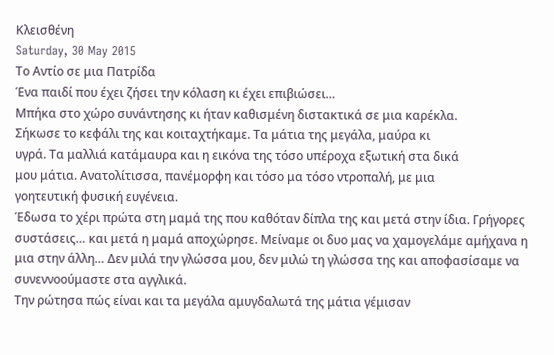Κλεισθένη
Saturday, 30 May 2015
Το Αντίο σε μια Πατρίδα
Ένα παιδί που έχει ζήσει την κόλαση κι έχει επιβιώσει…
Μπήκα στο χώρο συνάντησης κι ήταν καθισμένη διστακτικά σε μια καρέκλα.
Σήκωσε το κεφάλι της και κοιταχτήκαμε. Τα μάτια της μεγάλα, μαύρα κι
υγρά. Τα μαλλιά κατάμαυρα και η εικόνα της τόσο υπέροχα εξωτική στα δικά
μου μάτια. Ανατολίτισσα, πανέμορφη και τόσο μα τόσο ντροπαλή, με μια
γοητευτική φυσική ευγένεια.
Έδωσα το χέρι πρώτα στη μαμά της που καθόταν δίπλα της και μετά στην ίδια. Γρήγορες συστάσεις… και μετά η μαμά αποχώρησε. Μείναμε οι δυο μας να χαμογελάμε αμήχανα η μια στην άλλη… Δεν μιλά την γλώσσα μου, δεν μιλώ τη γλώσσα της και αποφασίσαμε να συνεννοούμαστε στα αγγλικά.
Την ρώτησα πώς είναι και τα μεγάλα αμυγδαλωτά της μάτια γέμισαν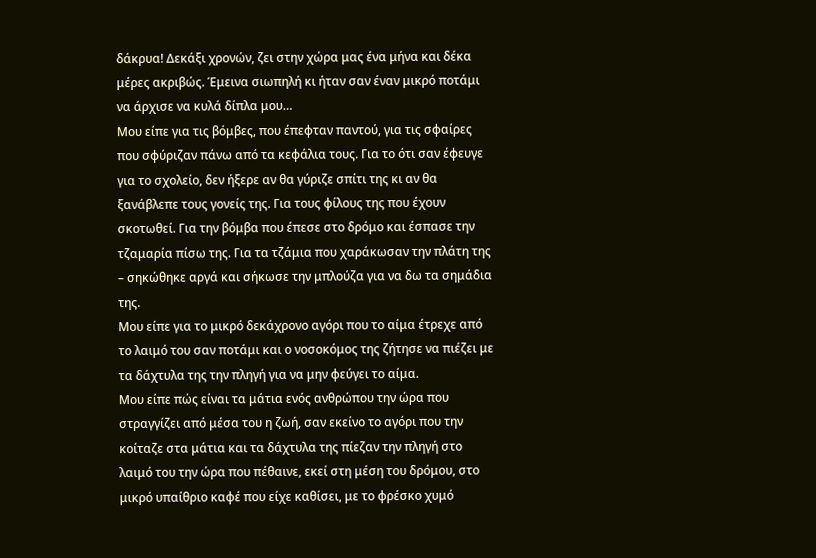δάκρυα! Δεκάξι χρονών, ζει στην χώρα μας ένα μήνα και δέκα μέρες ακριβώς. Έμεινα σιωπηλή κι ήταν σαν έναν μικρό ποτάμι να άρχισε να κυλά δίπλα μου…
Μου είπε για τις βόμβες, που έπεφταν παντού, για τις σφαίρες που σφύριζαν πάνω από τα κεφάλια τους. Για το ότι σαν έφευγε για το σχολείο, δεν ήξερε αν θα γύριζε σπίτι της κι αν θα ξανάβλεπε τους γονείς της. Για τους φίλους της που έχουν σκοτωθεί. Για την βόμβα που έπεσε στο δρόμο και έσπασε την τζαμαρία πίσω της. Για τα τζάμια που χαράκωσαν την πλάτη της – σηκώθηκε αργά και σήκωσε την μπλούζα για να δω τα σημάδια της.
Μου είπε για το μικρό δεκάχρονο αγόρι που το αίμα έτρεχε από το λαιμό του σαν ποτάμι και ο νοσοκόμος της ζήτησε να πιέζει με τα δάχτυλα της την πληγή για να μην φεύγει το αίμα.
Μου είπε πώς είναι τα μάτια ενός ανθρώπου την ώρα που στραγγίζει από μέσα του η ζωή, σαν εκείνο το αγόρι που την κοίταζε στα μάτια και τα δάχτυλα της πίεζαν την πληγή στο λαιμό του την ώρα που πέθαινε, εκεί στη μέση του δρόμου, στο μικρό υπαίθριο καφέ που είχε καθίσει, με το φρέσκο χυμό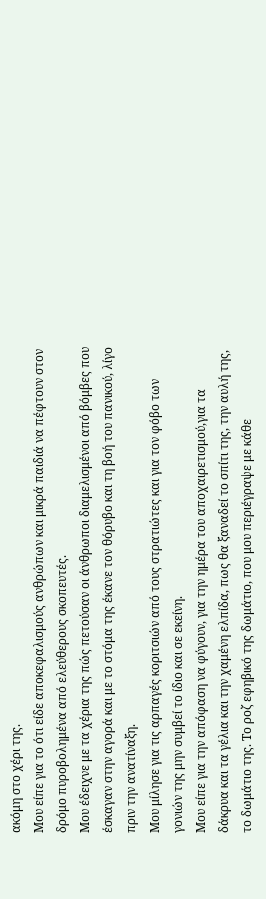ακόμη στο χέρι της.
Μου είπε για το ότι είδε αποκεφαλισμούς ανθρώπων και μικρά παιδιά να πέφτουν στον δρόμο πυροβολημένα από ελεύθερους σκοπευτές.
Μου έδειχνε με τα χέρια της πώς πετούσαν οι άνθρωποι διαμελισμένοι από βόμβες που έσκαγαν στην αγορά και με το στόμα της έκανε τον θόρυβο και τη βοή του πανικού, λίγο πριν την ανατίναξη.
Μου μίλησε για τις αρπαγές κοριτσιών από τους στρατιώτες και για τον φόβο των γονιών της μην συμβεί το ίδιο και σε εκείνη.
Μου είπε για την απόφαση να φύγουν, για την ημέρα του αποχαιρετισμού,για τα δάκρυα και τα γέλια και την χαμένη ελπίδα, πως θα ξαναδεί το σπίτι της, την αυλή της, το δωμάτιο της. Το ροζ εφηβικό της δωμάτιο, που μου περιέγραψε με κάθε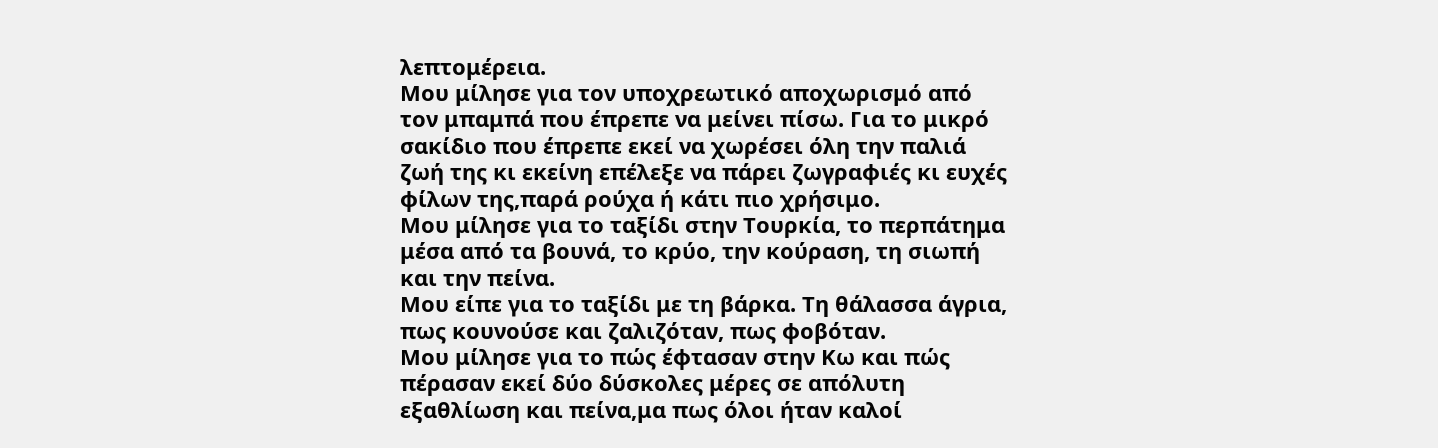λεπτομέρεια.
Μου μίλησε για τον υποχρεωτικό αποχωρισμό από τον μπαμπά που έπρεπε να μείνει πίσω. Για το μικρό σακίδιο που έπρεπε εκεί να χωρέσει όλη την παλιά ζωή της κι εκείνη επέλεξε να πάρει ζωγραφιές κι ευχές φίλων της,παρά ρούχα ή κάτι πιο χρήσιμο.
Μου μίλησε για το ταξίδι στην Τουρκία, το περπάτημα μέσα από τα βουνά, το κρύο, την κούραση, τη σιωπή και την πείνα.
Μου είπε για το ταξίδι με τη βάρκα. Τη θάλασσα άγρια, πως κουνούσε και ζαλιζόταν, πως φοβόταν.
Μου μίλησε για το πώς έφτασαν στην Κω και πώς πέρασαν εκεί δύο δύσκολες μέρες σε απόλυτη εξαθλίωση και πείνα,μα πως όλοι ήταν καλοί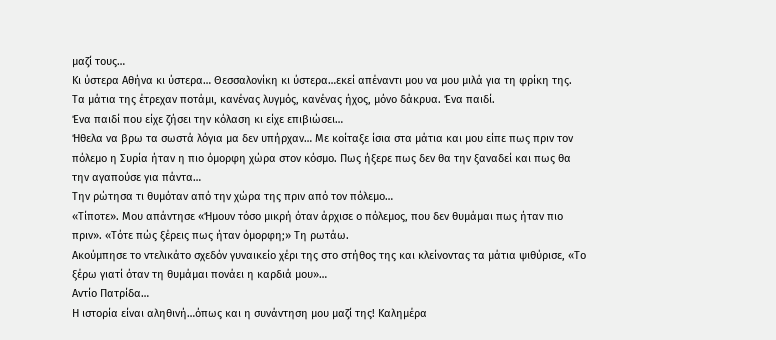μαζί τους…
Κι ύστερα Αθήνα κι ύστερα… Θεσσαλονίκη κι ύστερα…εκεί απέναντι μου να μου μιλά για τη φρίκη της. Τα μάτια της έτρεχαν ποτάμι, κανένας λυγμός, κανένας ήχος, μόνο δάκρυα. Ένα παιδί.
Ένα παιδί που είχε ζήσει την κόλαση κι είχε επιβιώσει…
Ήθελα να βρω τα σωστά λόγια μα δεν υπήρχαν… Με κοίταξε ίσια στα μάτια και μου είπε πως πριν τον πόλεμο η Συρία ήταν η πιο όμορφη χώρα στον κόσμο. Πως ήξερε πως δεν θα την ξαναδεί και πως θα την αγαπούσε για πάντα…
Την ρώτησα τι θυμόταν από την χώρα της πριν από τον πόλεμο…
«Τίποτε». Μου απάντησε «Ήμουν τόσο μικρή όταν άρχισε ο πόλεμος, που δεν θυμάμαι πως ήταν πιο πριν». «Τότε πώς ξέρεις πως ήταν όμορφη;» Τη ρωτάω.
Ακούμπησε το ντελικάτο σχεδόν γυναικείο χέρι της στο στήθος της και κλείνοντας τα μάτια ψιθύρισε, «Το ξέρω γιατί όταν τη θυμάμαι πονάει η καρδιά μου»…
Αντίο Πατρίδα…
Η ιστορία είναι αληθινή…όπως και η συνάντηση μου μαζί της! Καλημέρα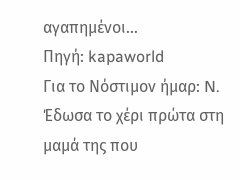αγαπημένοι…
Πηγή: kapaworld
Για το Νόστιμον ήμαρ: N.
Έδωσα το χέρι πρώτα στη μαμά της που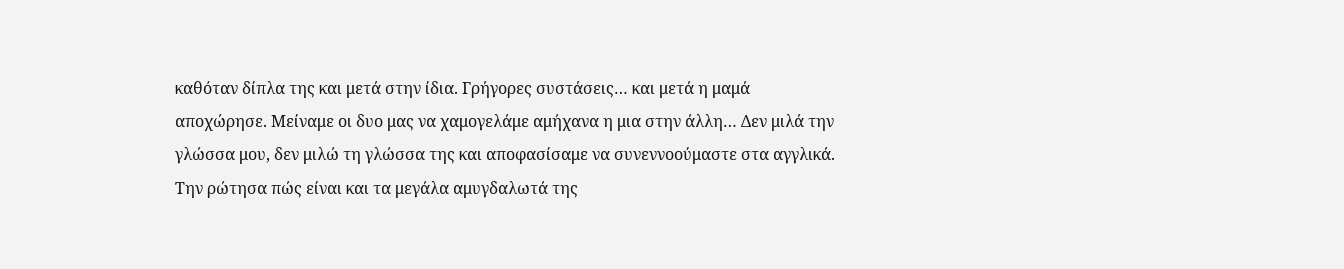καθόταν δίπλα της και μετά στην ίδια. Γρήγορες συστάσεις… και μετά η μαμά αποχώρησε. Μείναμε οι δυο μας να χαμογελάμε αμήχανα η μια στην άλλη… Δεν μιλά την γλώσσα μου, δεν μιλώ τη γλώσσα της και αποφασίσαμε να συνεννοούμαστε στα αγγλικά.
Την ρώτησα πώς είναι και τα μεγάλα αμυγδαλωτά της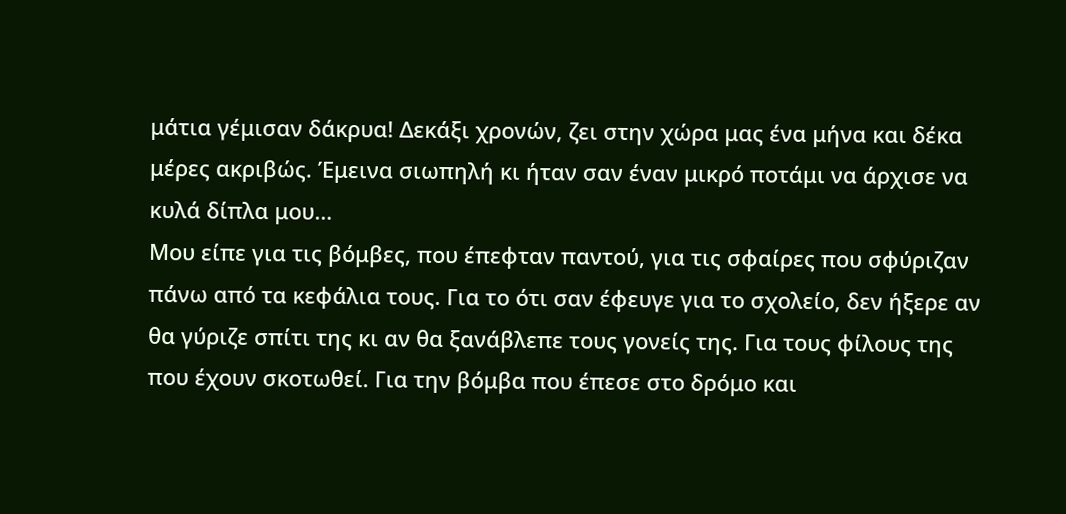μάτια γέμισαν δάκρυα! Δεκάξι χρονών, ζει στην χώρα μας ένα μήνα και δέκα μέρες ακριβώς. Έμεινα σιωπηλή κι ήταν σαν έναν μικρό ποτάμι να άρχισε να κυλά δίπλα μου…
Μου είπε για τις βόμβες, που έπεφταν παντού, για τις σφαίρες που σφύριζαν πάνω από τα κεφάλια τους. Για το ότι σαν έφευγε για το σχολείο, δεν ήξερε αν θα γύριζε σπίτι της κι αν θα ξανάβλεπε τους γονείς της. Για τους φίλους της που έχουν σκοτωθεί. Για την βόμβα που έπεσε στο δρόμο και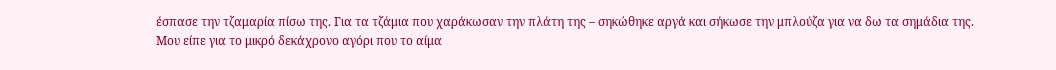έσπασε την τζαμαρία πίσω της. Για τα τζάμια που χαράκωσαν την πλάτη της – σηκώθηκε αργά και σήκωσε την μπλούζα για να δω τα σημάδια της.
Μου είπε για το μικρό δεκάχρονο αγόρι που το αίμα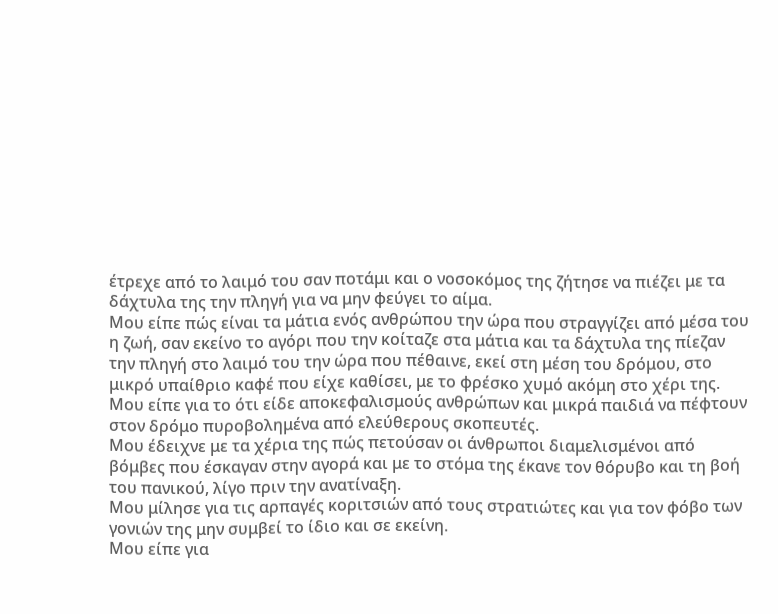έτρεχε από το λαιμό του σαν ποτάμι και ο νοσοκόμος της ζήτησε να πιέζει με τα δάχτυλα της την πληγή για να μην φεύγει το αίμα.
Μου είπε πώς είναι τα μάτια ενός ανθρώπου την ώρα που στραγγίζει από μέσα του η ζωή, σαν εκείνο το αγόρι που την κοίταζε στα μάτια και τα δάχτυλα της πίεζαν την πληγή στο λαιμό του την ώρα που πέθαινε, εκεί στη μέση του δρόμου, στο μικρό υπαίθριο καφέ που είχε καθίσει, με το φρέσκο χυμό ακόμη στο χέρι της.
Μου είπε για το ότι είδε αποκεφαλισμούς ανθρώπων και μικρά παιδιά να πέφτουν στον δρόμο πυροβολημένα από ελεύθερους σκοπευτές.
Μου έδειχνε με τα χέρια της πώς πετούσαν οι άνθρωποι διαμελισμένοι από βόμβες που έσκαγαν στην αγορά και με το στόμα της έκανε τον θόρυβο και τη βοή του πανικού, λίγο πριν την ανατίναξη.
Μου μίλησε για τις αρπαγές κοριτσιών από τους στρατιώτες και για τον φόβο των γονιών της μην συμβεί το ίδιο και σε εκείνη.
Μου είπε για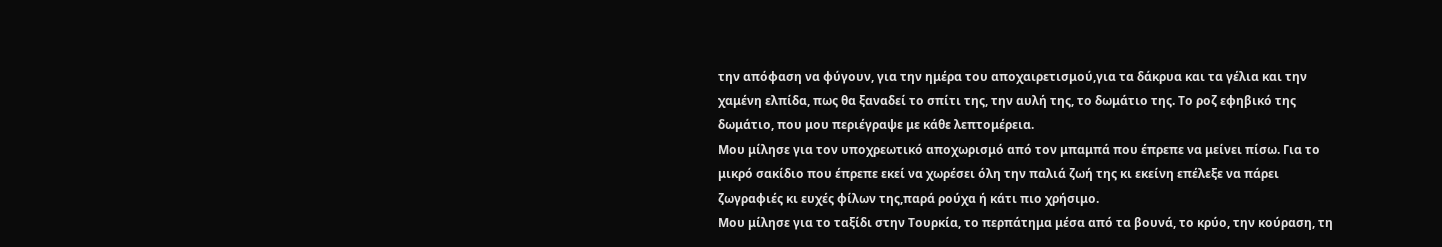την απόφαση να φύγουν, για την ημέρα του αποχαιρετισμού,για τα δάκρυα και τα γέλια και την χαμένη ελπίδα, πως θα ξαναδεί το σπίτι της, την αυλή της, το δωμάτιο της. Το ροζ εφηβικό της δωμάτιο, που μου περιέγραψε με κάθε λεπτομέρεια.
Μου μίλησε για τον υποχρεωτικό αποχωρισμό από τον μπαμπά που έπρεπε να μείνει πίσω. Για το μικρό σακίδιο που έπρεπε εκεί να χωρέσει όλη την παλιά ζωή της κι εκείνη επέλεξε να πάρει ζωγραφιές κι ευχές φίλων της,παρά ρούχα ή κάτι πιο χρήσιμο.
Μου μίλησε για το ταξίδι στην Τουρκία, το περπάτημα μέσα από τα βουνά, το κρύο, την κούραση, τη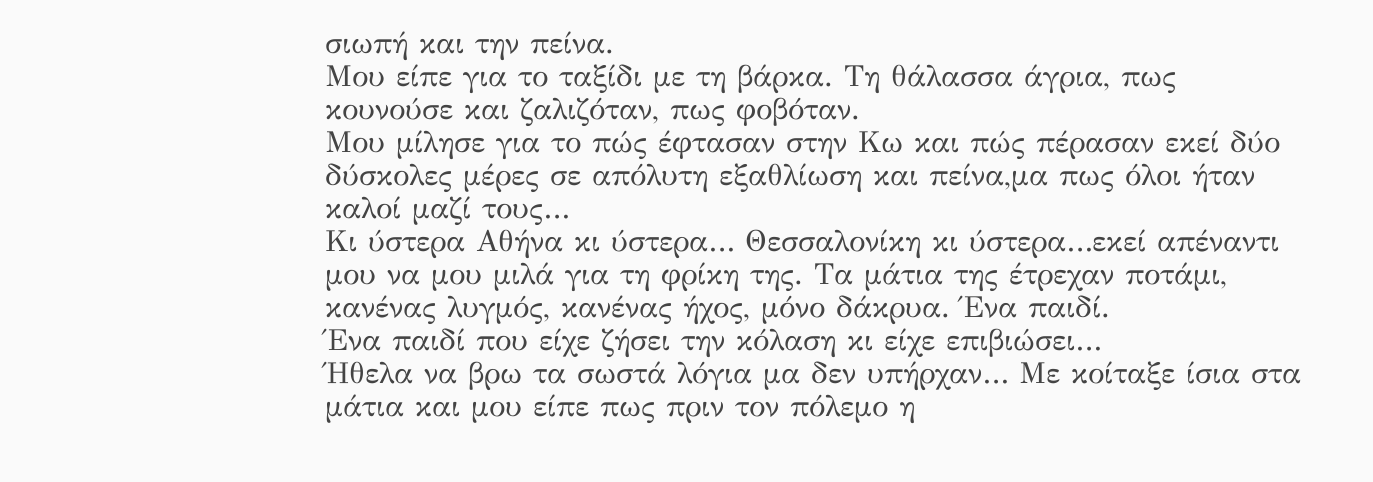σιωπή και την πείνα.
Μου είπε για το ταξίδι με τη βάρκα. Τη θάλασσα άγρια, πως κουνούσε και ζαλιζόταν, πως φοβόταν.
Μου μίλησε για το πώς έφτασαν στην Κω και πώς πέρασαν εκεί δύο δύσκολες μέρες σε απόλυτη εξαθλίωση και πείνα,μα πως όλοι ήταν καλοί μαζί τους…
Κι ύστερα Αθήνα κι ύστερα… Θεσσαλονίκη κι ύστερα…εκεί απέναντι μου να μου μιλά για τη φρίκη της. Τα μάτια της έτρεχαν ποτάμι, κανένας λυγμός, κανένας ήχος, μόνο δάκρυα. Ένα παιδί.
Ένα παιδί που είχε ζήσει την κόλαση κι είχε επιβιώσει…
Ήθελα να βρω τα σωστά λόγια μα δεν υπήρχαν… Με κοίταξε ίσια στα μάτια και μου είπε πως πριν τον πόλεμο η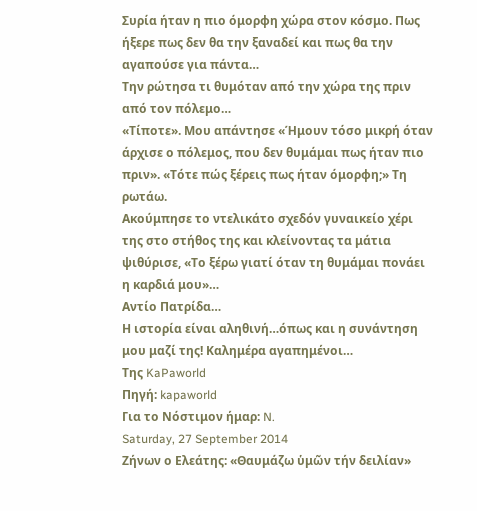Συρία ήταν η πιο όμορφη χώρα στον κόσμο. Πως ήξερε πως δεν θα την ξαναδεί και πως θα την αγαπούσε για πάντα…
Την ρώτησα τι θυμόταν από την χώρα της πριν από τον πόλεμο…
«Τίποτε». Μου απάντησε «Ήμουν τόσο μικρή όταν άρχισε ο πόλεμος, που δεν θυμάμαι πως ήταν πιο πριν». «Τότε πώς ξέρεις πως ήταν όμορφη;» Τη ρωτάω.
Ακούμπησε το ντελικάτο σχεδόν γυναικείο χέρι της στο στήθος της και κλείνοντας τα μάτια ψιθύρισε, «Το ξέρω γιατί όταν τη θυμάμαι πονάει η καρδιά μου»…
Αντίο Πατρίδα…
Η ιστορία είναι αληθινή…όπως και η συνάντηση μου μαζί της! Καλημέρα αγαπημένοι…
Της KaPaworld
Πηγή: kapaworld
Για το Νόστιμον ήμαρ: N.
Saturday, 27 September 2014
Ζήνων ο Ελεάτης: «Θαυμάζω ὑμῶν τήν δειλίαν»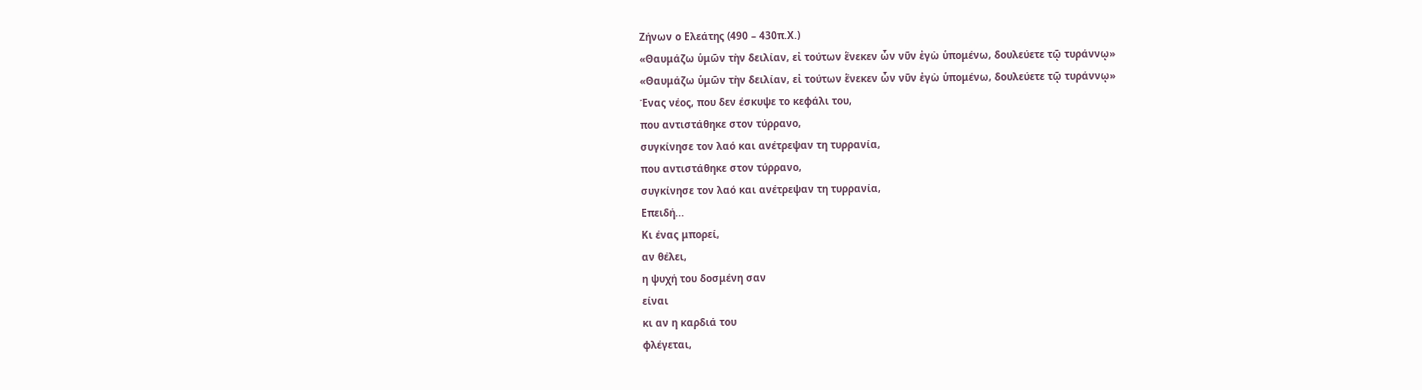Ζήνων ο Ελεάτης (490 – 430π.Χ.)
«Θαυμάζω ὑμῶν τὴν δειλίαν, εἰ τούτων ἕνεκεν ὧν νῦν ἐγὼ ὑπομένω, δουλεύετε τῷ τυράννῳ»
«Θαυμάζω ὑμῶν τὴν δειλίαν, εἰ τούτων ἕνεκεν ὧν νῦν ἐγὼ ὑπομένω, δουλεύετε τῷ τυράννῳ»
Ένας νέος, που δεν έσκυψε το κεφάλι του,
που αντιστάθηκε στον τύρρανο,
συγκίνησε τον λαό και ανέτρεψαν τη τυρρανία,
που αντιστάθηκε στον τύρρανο,
συγκίνησε τον λαό και ανέτρεψαν τη τυρρανία,
Επειδή...
Κι ένας μπορεί,
αν θέλει,
η ψυχή του δοσμένη σαν
είναι
κι αν η καρδιά του
φλέγεται,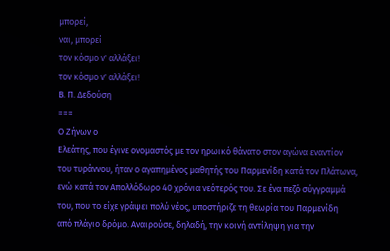μπορεί,
ναι, μπορεί
τον κόσμο ν' αλλάξει!
τον κόσμο ν' αλλάξει!
Β. Π. Δεδούση
===
Ο Ζήνων ο
Ελεάτης, που έγινε ονομαστός με τον ηρωικό θάνατο στον αγώνα εναντίον
του τυράννου, ήταν ο αγαπημένος μαθητής του Παρμενίδη κατά τον Πλάτωνα,
ενώ κατά τον Απολλόδωρο 40 χρόνια νεότερός του. Σε ένα πεζό σύγγραμμά
του, που το είχε γράψει πολύ νέος, υποστήριζε τη θεωρία του Παρμενίδη
από πλάγιο δρόμο. Αναιρούσε, δηλαδή, την κοινή αντίληψη για την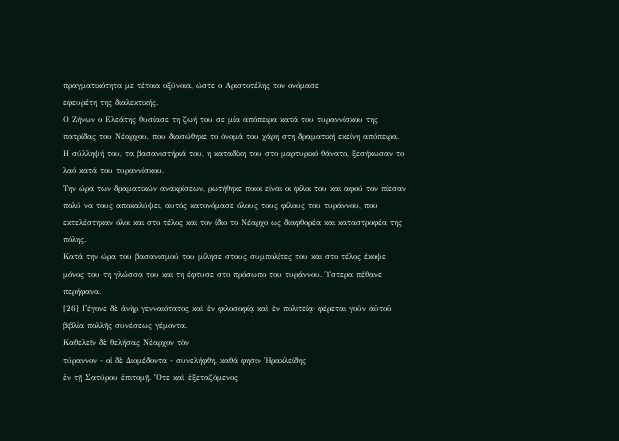πραγματικότητα με τέτοια οξύνοια, ώστε ο Αριστοτέλης τον ονόμασε
εφευρέτη της διαλεκτικής.
Ο Ζήνων ο Ελεάτης θυσίασε τη ζωή του σε μία απόπειρα κατά του τυραννίσκου της πατρίδας του Νέαρχου, που διασώθηκε το όνομά του χάρη στη δραματική εκείνη απόπειρα.
Η σύλληψή του, τα βασανιστήριά του, η καταδίκη του στο μαρτυρικό θάνατο, ξεσήκωσαν το λαό κατά του τυραννίσκου.
Την ώρα των δραματικών ανακρίσεων, ρωτήθηκε ποιοι είναι οι φίλοι του και αφού τον πίεσαν πολύ να τους αποκαλύψει, αυτός κατονόμασε όλους τους φίλους του τυράννου, που εκτελέστηκαν όλοι και στο τέλος και τον ίδιο το Νέαρχο ως διαφθορέα και καταστροφέα της πόλης.
Κατά την ώρα του βασανισμού του μίλησε στους συμπολίτες του και στο τέλος έκοψε μόνος του τη γλώσσα του και τη έφτυσε στο πρόσωπο του τυράννου. Ύστερα πέθανε περήφανα.
[26] Γέγονε δὲ ἀνὴρ γενναιότατος καὶ ἐν φιλοσοφίᾳ καὶ ἐν πολιτείᾳ· φέρεται γοῦν αὐτοῦ βιβλία πολλῆς συνέσεως γέμοντα.
Καθελεῖν δὲ θελήσας Νέαρχον τὸν
τύραννον - οἱ δὲ Διομέδοντα - συνελήφθη, καθά φησιν Ἡρακλείδης
ἐν τῇ Σατύρου ἐπιτομῇ. Ὅτε καὶ ἐξεταζόμενος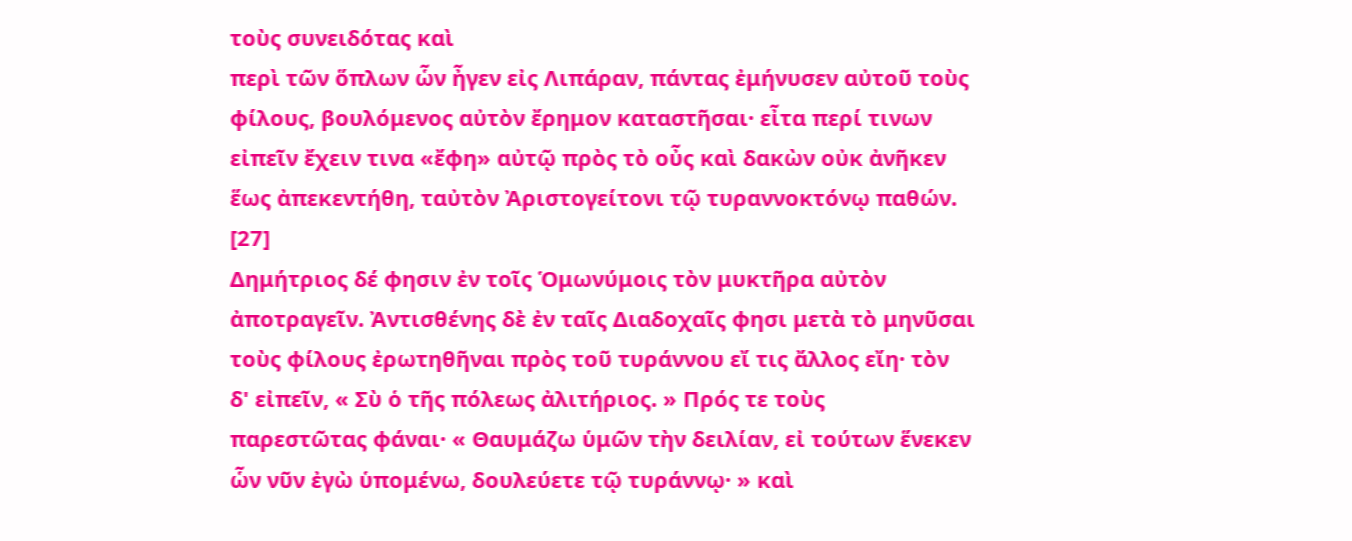τοὺς συνειδότας καὶ
περὶ τῶν ὅπλων ὧν ἦγεν εἰς Λιπάραν, πάντας ἐμήνυσεν αὐτοῦ τοὺς
φίλους, βουλόμενος αὐτὸν ἔρημον καταστῆσαι· εἶτα περί τινων
εἰπεῖν ἔχειν τινα «ἔφη» αὐτῷ πρὸς τὸ οὖς καὶ δακὼν οὐκ ἀνῆκεν
ἕως ἀπεκεντήθη, ταὐτὸν Ἀριστογείτονι τῷ τυραννοκτόνῳ παθών.
[27]
Δημήτριος δέ φησιν ἐν τοῖς Ὁμωνύμοις τὸν μυκτῆρα αὐτὸν
ἀποτραγεῖν. Ἀντισθένης δὲ ἐν ταῖς Διαδοχαῖς φησι μετὰ τὸ μηνῦσαι
τοὺς φίλους ἐρωτηθῆναι πρὸς τοῦ τυράννου εἴ τις ἄλλος εἴη· τὸν
δ' εἰπεῖν, « Σὺ ὁ τῆς πόλεως ἀλιτήριος. » Πρός τε τοὺς
παρεστῶτας φάναι· « Θαυμάζω ὑμῶν τὴν δειλίαν, εἰ τούτων ἕνεκεν
ὧν νῦν ἐγὼ ὑπομένω, δουλεύετε τῷ τυράννῳ· » καὶ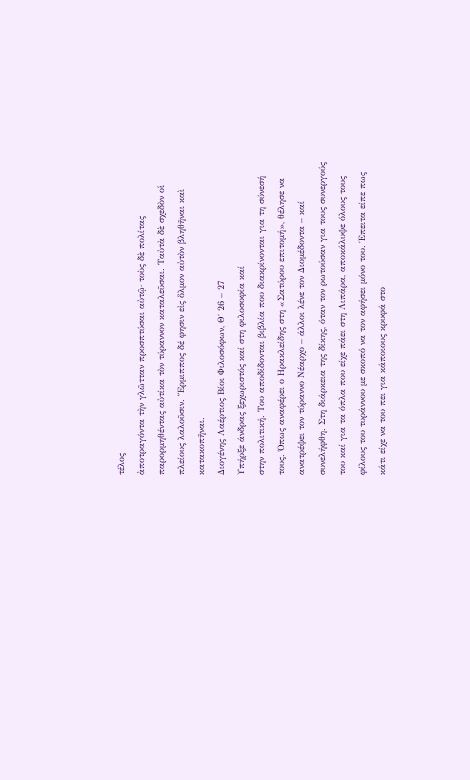τέλος
ἀποτραγόντα τὴν γλῶτταν προσπτύσαι αὐτῷ· τοὺς δὲ πολίτας
παρορμηθέντας αὐτίκα τὸν τύραννον καταλεῦσαι. Ταὐτὰ δὲ σχεδὸν οἱ
πλείους λαλοῦσιν. Ἕρμιππος δέ φησιν εἰς ὅλμον αὐτὸν βληθῆναι καὶ
κατακοπῆναι.
Διογένης Λαέρτιος Βίοι Φιλοσόφων, Θ΄ 26 – 27
Υπήρξε άνδρας ξεχωριστός καί στη φιλοσοφία καί
στην πολιτική. Του αποδίδονται βιβλία που διακρίνονται για τη σύνεσή
τους. Όπως αναφέρει ο Ηρακλείδης στη «Σατύρου επιτομή», θέλησε να
ανατρέψει τον τύραννο Νέαρχο – άλλοι λένε τον Διομέδοντα – καί
συνελήφθη. Στη διάρκεια της δίκης, όταν τον ρωτούσαν για τους συνεργούς
του καί για τα όπλα που είχε πάει στη Λιπάρα, αποκάλυψε όλους τους
φίλους του τυράννου με σκοπό να τον αφήσει μόνο του. Έπειτα είπε πως
κάτι είχε να του πει για κάποιους κρυφά στο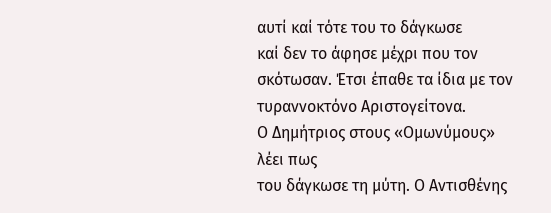αυτί καί τότε του το δάγκωσε
καί δεν το άφησε μέχρι που τον σκότωσαν. Έτσι έπαθε τα ίδια με τον
τυραννοκτόνο Αριστογείτονα.
Ο Δημήτριος στους «Ομωνύμους» λέει πως
του δάγκωσε τη μύτη. Ο Αντισθένης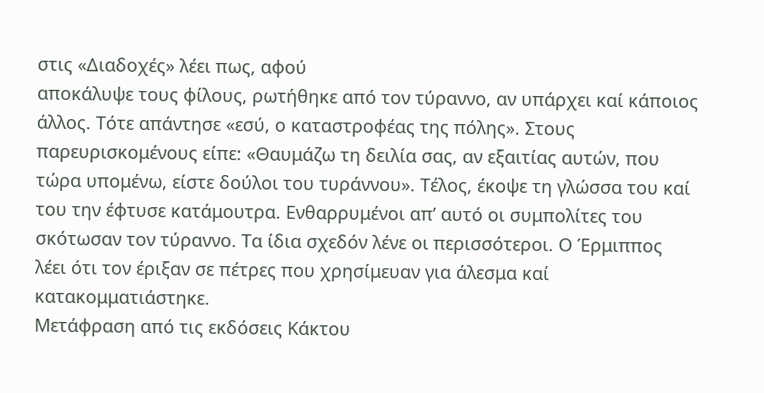στις «Διαδοχές» λέει πως, αφού
αποκάλυψε τους φίλους, ρωτήθηκε από τον τύραννο, αν υπάρχει καί κάποιος
άλλος. Τότε απάντησε «εσύ, ο καταστροφέας της πόλης». Στους
παρευρισκομένους είπε: «Θαυμάζω τη δειλία σας, αν εξαιτίας αυτών, που
τώρα υπομένω, είστε δούλοι του τυράννου». Τέλος, έκοψε τη γλώσσα του καί
του την έφτυσε κατάμουτρα. Ενθαρρυμένοι απ’ αυτό οι συμπολίτες του
σκότωσαν τον τύραννο. Τα ίδια σχεδόν λένε οι περισσότεροι. Ο Έρμιππος
λέει ότι τον έριξαν σε πέτρες που χρησίμευαν για άλεσμα καί
κατακομματιάστηκε.
Μετάφραση από τις εκδόσεις Κάκτου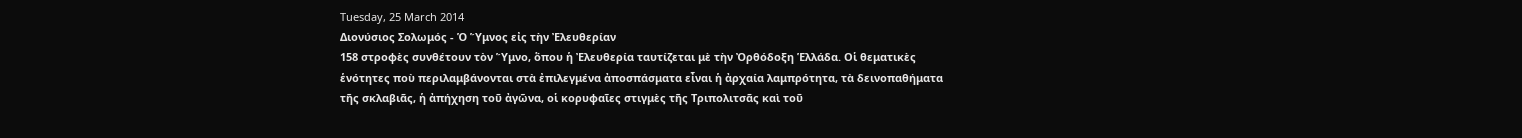Tuesday, 25 March 2014
Διονύσιος Σολωμός - Ὁ Ὕμνος εἰς τὴν Ἐλευθερίαν
158 στροφὲς συνθέτουν τὸν Ὕμνο, ὅπου ἡ Ἐλευθερία ταυτίζεται μὲ τὴν Ὀρθόδοξη Ἑλλάδα. Οἱ θεματικὲς ἑνότητες ποὺ περιλαμβάνονται στὰ ἐπιλεγμένα ἀποσπάσματα εἶναι ἡ ἀρχαία λαμπρότητα, τὰ δεινοπαθήματα τῆς σκλαβιᾶς, ἡ ἀπήχηση τοῦ ἀγῶνα, οἱ κορυφαῖες στιγμὲς τῆς Τριπολιτσᾶς καὶ τοῦ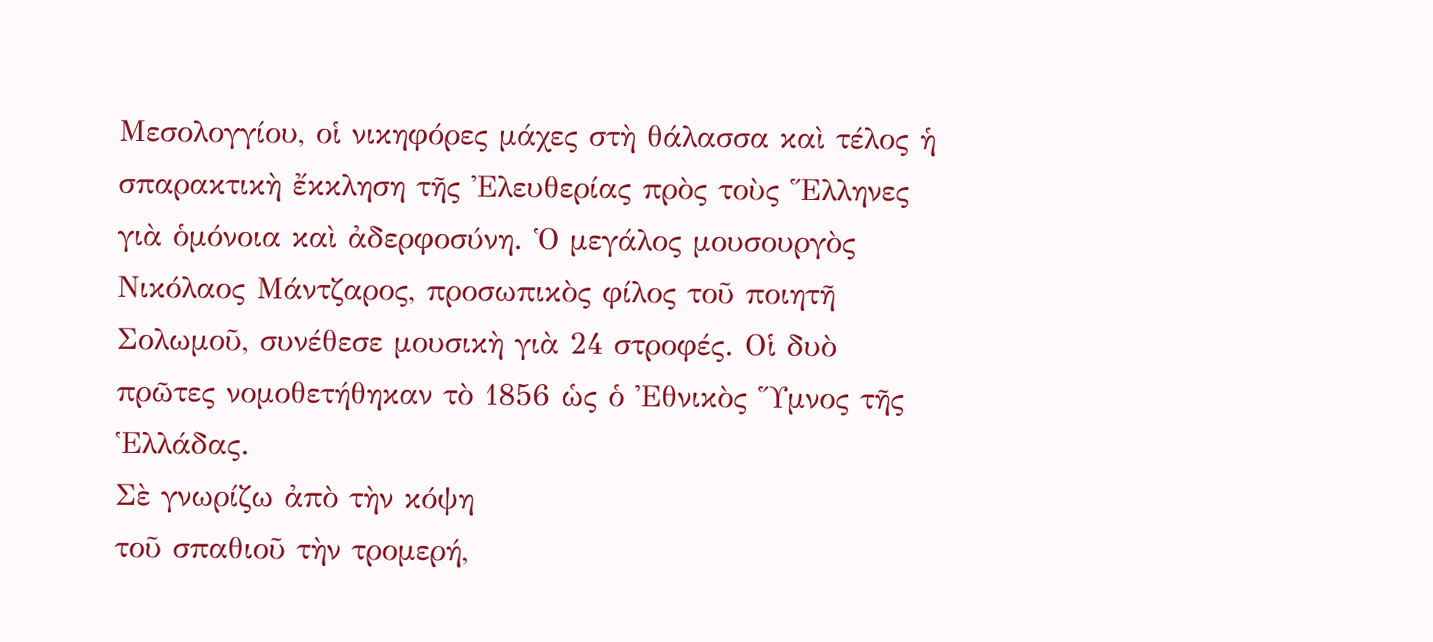Μεσολογγίου, οἱ νικηφόρες μάχες στὴ θάλασσα καὶ τέλος ἡ σπαρακτικὴ ἔκκληση τῆς Ἐλευθερίας πρὸς τοὺς Ἕλληνες γιὰ ὁμόνοια καὶ ἀδερφοσύνη. Ὁ μεγάλος μουσουργὸς Νικόλαος Μάντζαρος, προσωπικὸς φίλος τοῦ ποιητῆ Σολωμοῦ, συνέθεσε μουσικὴ γιὰ 24 στροφές. Οἱ δυὸ πρῶτες νομοθετήθηκαν τὸ 1856 ὡς ὁ Ἐθνικὸς Ὕμνος τῆς Ἑλλάδας.
Σὲ γνωρίζω ἀπὸ τὴν κόψη
τοῦ σπαθιοῦ τὴν τρομερή,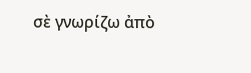σὲ γνωρίζω ἀπὸ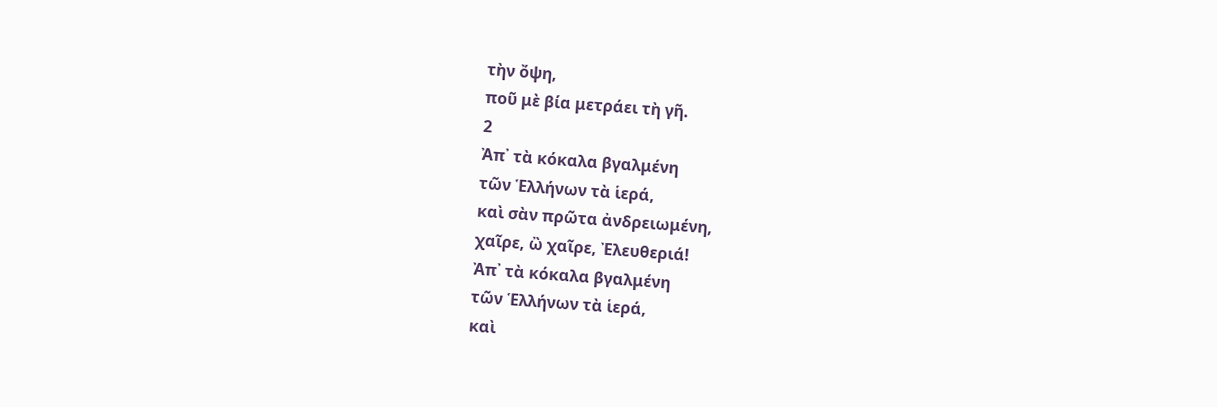τὴν ὄψη,
ποῦ μὲ βία μετράει τὴ γῆ.
2
Ἀπ᾿ τὰ κόκαλα βγαλμένη
τῶν Ἑλλήνων τὰ ἱερά,
καὶ σὰν πρῶτα ἀνδρειωμένη,
χαῖρε, ὢ χαῖρε, Ἐλευθεριά!
Ἀπ᾿ τὰ κόκαλα βγαλμένη
τῶν Ἑλλήνων τὰ ἱερά,
καὶ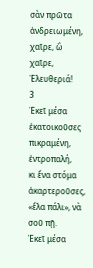σὰν πρῶτα ἀνδρειωμένη,
χαῖρε, ὢ χαῖρε, Ἐλευθεριά!
3
Ἐκεῖ μέσα ἐκατοικοῦσες
πικραμένη, ἐντροπαλή,
κι ἕνα στόμα ἀκαρτεροῦσες,
«ἔλα πάλι», νὰ σοῦ πῇ.
Ἐκεῖ μέσα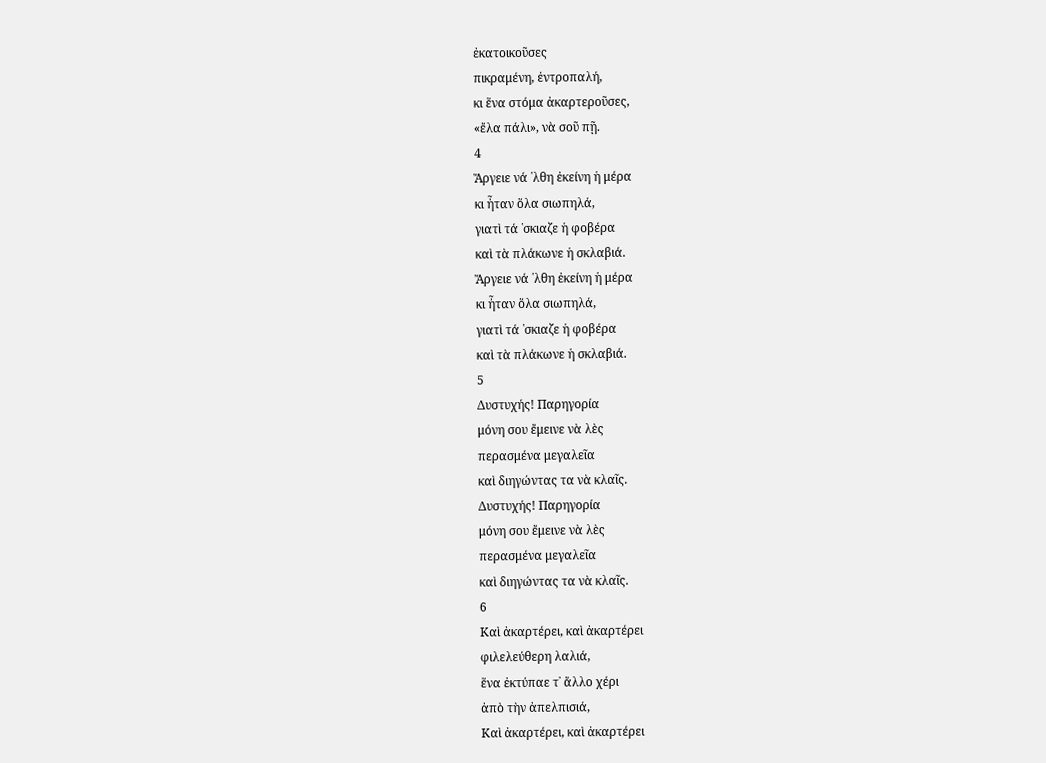ἐκατοικοῦσες
πικραμένη, ἐντροπαλή,
κι ἕνα στόμα ἀκαρτεροῦσες,
«ἔλα πάλι», νὰ σοῦ πῇ.
4
Ἄργειε νά ῾λθη ἐκείνη ἡ μέρα
κι ἦταν ὅλα σιωπηλά,
γιατὶ τά ῾σκιαζε ἡ φοβέρα
καὶ τὰ πλάκωνε ἡ σκλαβιά.
Ἄργειε νά ῾λθη ἐκείνη ἡ μέρα
κι ἦταν ὅλα σιωπηλά,
γιατὶ τά ῾σκιαζε ἡ φοβέρα
καὶ τὰ πλάκωνε ἡ σκλαβιά.
5
Δυστυχής! Παρηγορία
μόνη σου ἔμεινε νὰ λὲς
περασμένα μεγαλεῖα
καὶ διηγώντας τα νὰ κλαῖς.
Δυστυχής! Παρηγορία
μόνη σου ἔμεινε νὰ λὲς
περασμένα μεγαλεῖα
καὶ διηγώντας τα νὰ κλαῖς.
6
Καὶ ἀκαρτέρει, καὶ ἀκαρτέρει
φιλελεύθερη λαλιά,
ἕνα ἐκτύπαε τ᾿ ἄλλο χέρι
ἀπὸ τὴν ἀπελπισιά,
Καὶ ἀκαρτέρει, καὶ ἀκαρτέρει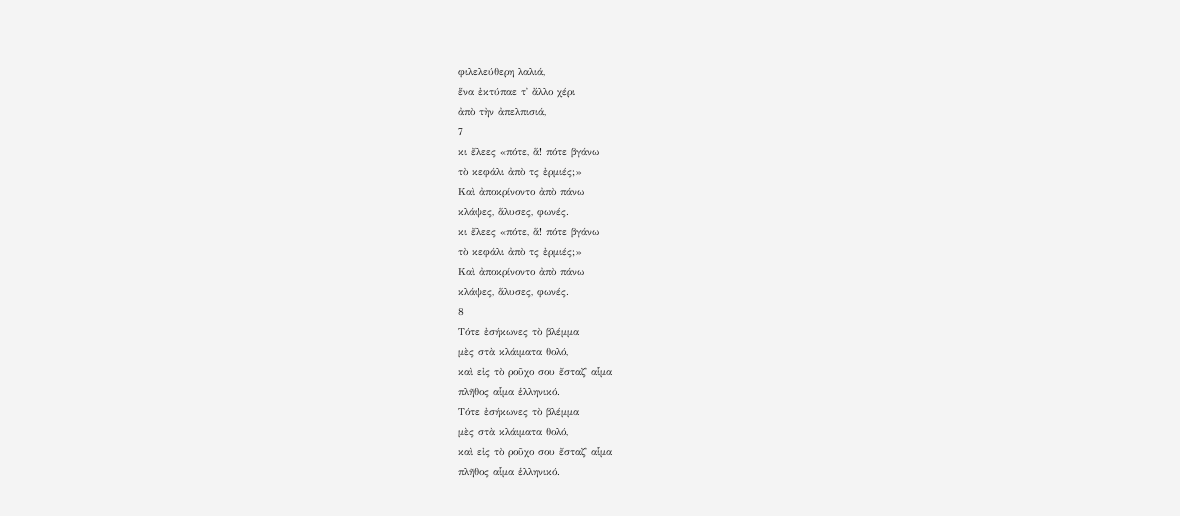φιλελεύθερη λαλιά,
ἕνα ἐκτύπαε τ᾿ ἄλλο χέρι
ἀπὸ τὴν ἀπελπισιά,
7
κι ἔλεες «πότε, ἅ! πότε βγάνω
τὸ κεφάλι ἀπὸ τς ἐρμιές;»
Καὶ ἀποκρίνοντο ἀπὸ πάνω
κλάψες, ἅλυσες, φωνές.
κι ἔλεες «πότε, ἅ! πότε βγάνω
τὸ κεφάλι ἀπὸ τς ἐρμιές;»
Καὶ ἀποκρίνοντο ἀπὸ πάνω
κλάψες, ἅλυσες, φωνές.
8
Τότε ἐσήκωνες τὸ βλέμμα
μὲς στὰ κλάιματα θολό,
καὶ εἰς τὸ ροῦχο σου ἔσταζ᾿ αἷμα
πλῆθος αἷμα ἑλληνικό.
Τότε ἐσήκωνες τὸ βλέμμα
μὲς στὰ κλάιματα θολό,
καὶ εἰς τὸ ροῦχο σου ἔσταζ᾿ αἷμα
πλῆθος αἷμα ἑλληνικό.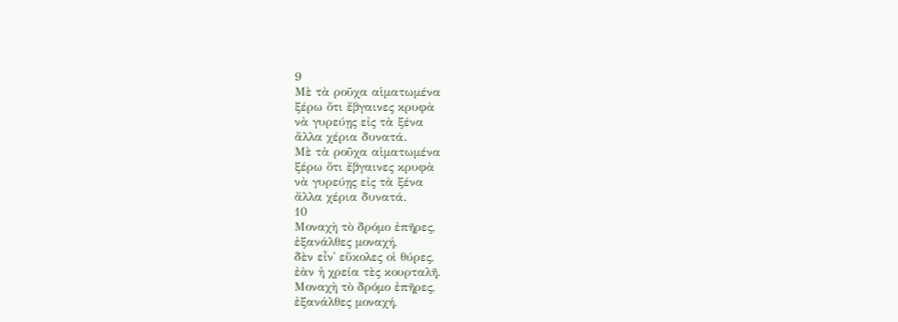9
Μὲ τὰ ροῦχα αἱματωμένα
ξέρω ὅτι ἔβγαινες κρυφὰ
νὰ γυρεύῃς εἰς τὰ ξένα
ἄλλα χέρια δυνατά.
Μὲ τὰ ροῦχα αἱματωμένα
ξέρω ὅτι ἔβγαινες κρυφὰ
νὰ γυρεύῃς εἰς τὰ ξένα
ἄλλα χέρια δυνατά.
10
Μοναχὴ τὸ δρόμο ἐπῆρες,
ἐξανάλθες μοναχή,
δὲν εἶν᾿ εὔκολες οἱ θύρες,
ἐὰν ἡ χρεία τὲς κουρταλῆ.
Μοναχὴ τὸ δρόμο ἐπῆρες,
ἐξανάλθες μοναχή,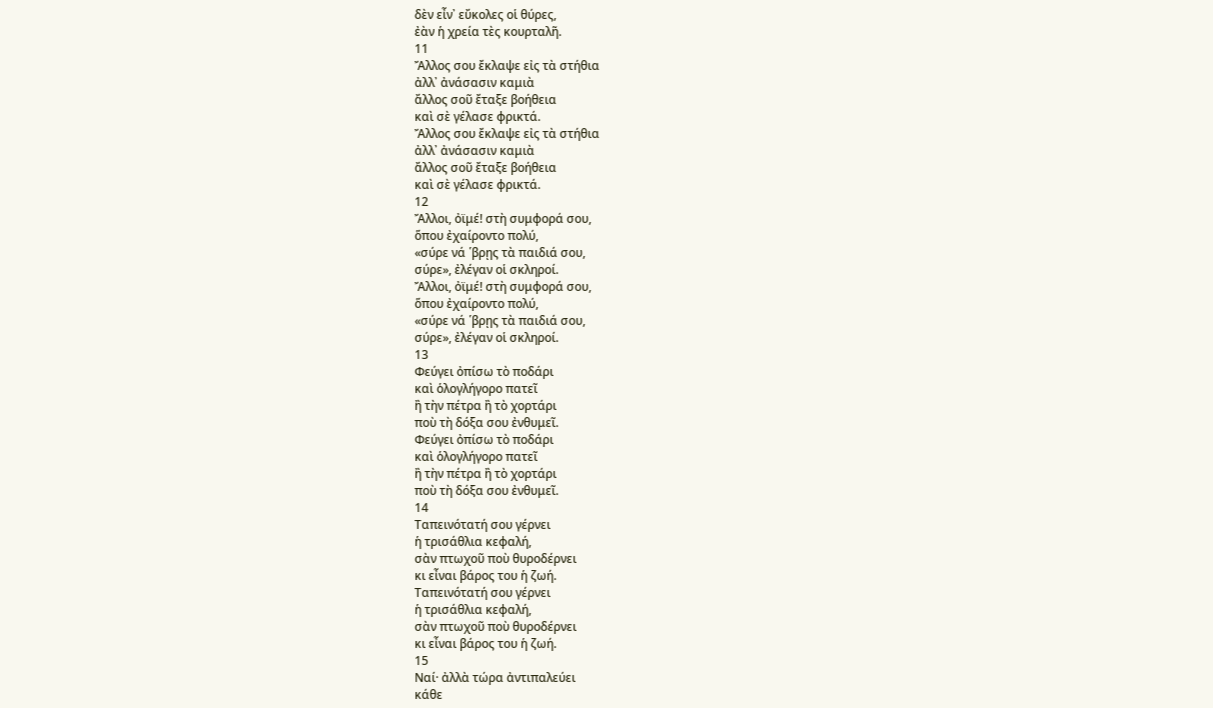δὲν εἶν᾿ εὔκολες οἱ θύρες,
ἐὰν ἡ χρεία τὲς κουρταλῆ.
11
Ἄλλος σου ἔκλαψε εἰς τὰ στήθια
ἀλλ᾿ ἀνάσασιν καμιὰ
ἄλλος σοῦ ἔταξε βοήθεια
καὶ σὲ γέλασε φρικτά.
Ἄλλος σου ἔκλαψε εἰς τὰ στήθια
ἀλλ᾿ ἀνάσασιν καμιὰ
ἄλλος σοῦ ἔταξε βοήθεια
καὶ σὲ γέλασε φρικτά.
12
Ἄλλοι, ὀϊμέ! στὴ συμφορά σου,
ὅπου ἐχαίροντο πολύ,
«σύρε νά ῾βρῃς τὰ παιδιά σου,
σύρε», ἐλέγαν οἱ σκληροί.
Ἄλλοι, ὀϊμέ! στὴ συμφορά σου,
ὅπου ἐχαίροντο πολύ,
«σύρε νά ῾βρῃς τὰ παιδιά σου,
σύρε», ἐλέγαν οἱ σκληροί.
13
Φεύγει ὀπίσω τὸ ποδάρι
καὶ ὁλογλήγορο πατεῖ
ἢ τὴν πέτρα ἢ τὸ χορτάρι
ποὺ τὴ δόξα σου ἐνθυμεῖ.
Φεύγει ὀπίσω τὸ ποδάρι
καὶ ὁλογλήγορο πατεῖ
ἢ τὴν πέτρα ἢ τὸ χορτάρι
ποὺ τὴ δόξα σου ἐνθυμεῖ.
14
Ταπεινότατή σου γέρνει
ἡ τρισάθλια κεφαλή,
σὰν πτωχοῦ ποὺ θυροδέρνει
κι εἶναι βάρος του ἡ ζωή.
Ταπεινότατή σου γέρνει
ἡ τρισάθλια κεφαλή,
σὰν πτωχοῦ ποὺ θυροδέρνει
κι εἶναι βάρος του ἡ ζωή.
15
Ναί· ἀλλὰ τώρα ἀντιπαλεύει
κάθε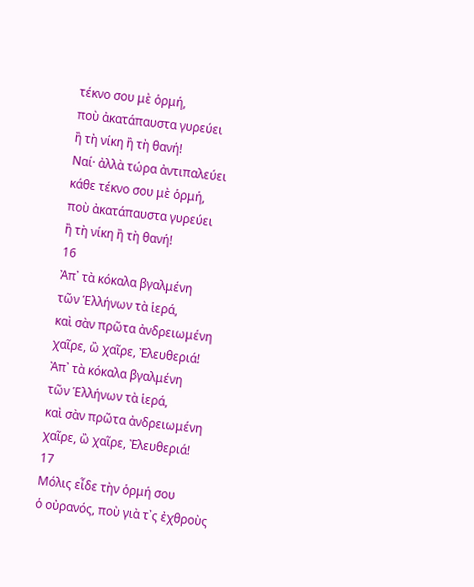τέκνο σου μὲ ὁρμή,
ποὺ ἀκατάπαυστα γυρεύει
ἢ τὴ νίκη ἢ τὴ θανή!
Ναί· ἀλλὰ τώρα ἀντιπαλεύει
κάθε τέκνο σου μὲ ὁρμή,
ποὺ ἀκατάπαυστα γυρεύει
ἢ τὴ νίκη ἢ τὴ θανή!
16
Ἀπ᾿ τὰ κόκαλα βγαλμένη
τῶν Ἑλλήνων τὰ ἱερά,
καὶ σὰν πρῶτα ἀνδρειωμένη
χαῖρε, ὢ χαῖρε, Ἐλευθεριά!
Ἀπ᾿ τὰ κόκαλα βγαλμένη
τῶν Ἑλλήνων τὰ ἱερά,
καὶ σὰν πρῶτα ἀνδρειωμένη
χαῖρε, ὢ χαῖρε, Ἐλευθεριά!
17
Μόλις εἶδε τὴν ὁρμή σου
ὁ οὐρανός, ποὺ γιὰ τ᾿ς ἐχθροὺς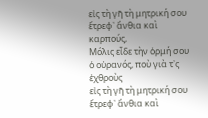εἰς τὴ γῆ τὴ μητρική σου
ἔτρεφ᾿ ἄνθια καὶ καρπούς,
Μόλις εἶδε τὴν ὁρμή σου
ὁ οὐρανός, ποὺ γιὰ τ᾿ς ἐχθροὺς
εἰς τὴ γῆ τὴ μητρική σου
ἔτρεφ᾿ ἄνθια καὶ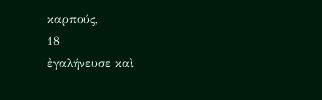καρπούς,
18
ἐγαλήνευσε καὶ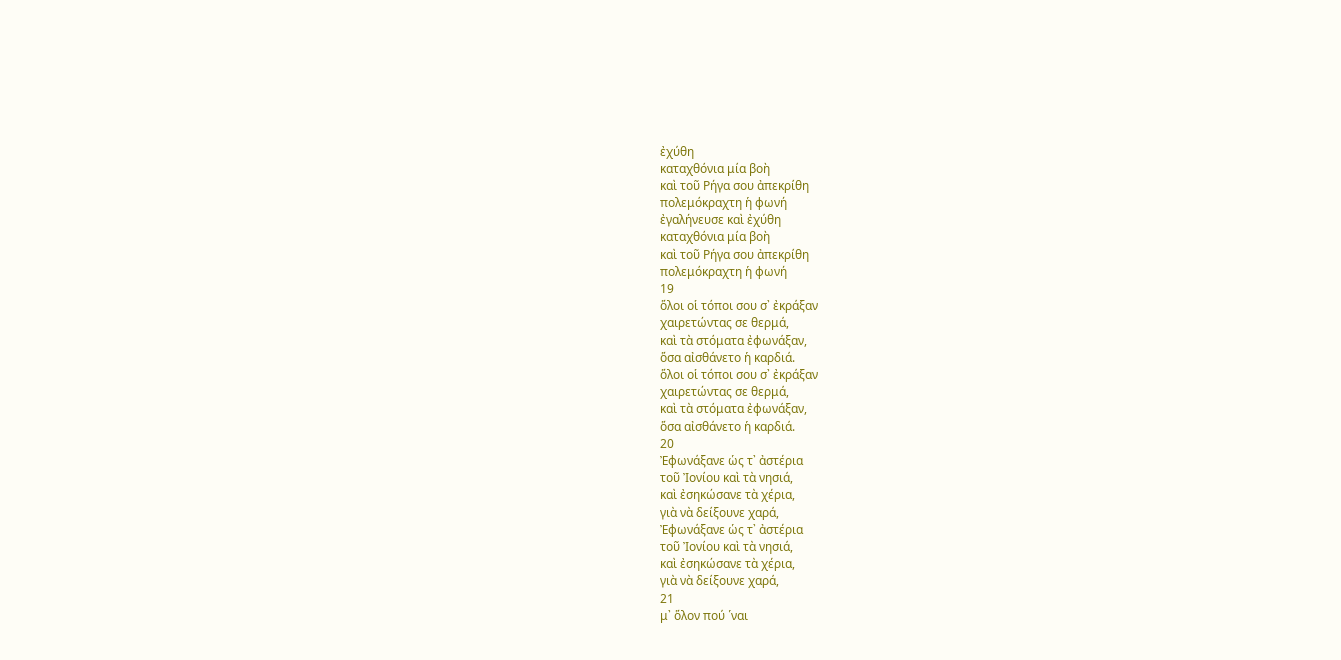ἐχύθη
καταχθόνια μία βοὴ
καὶ τοῦ Ρήγα σου ἀπεκρίθη
πολεμόκραχτη ἡ φωνή
ἐγαλήνευσε καὶ ἐχύθη
καταχθόνια μία βοὴ
καὶ τοῦ Ρήγα σου ἀπεκρίθη
πολεμόκραχτη ἡ φωνή
19
ὅλοι οἱ τόποι σου σ᾿ ἐκράξαν
χαιρετώντας σε θερμά,
καὶ τὰ στόματα ἐφωνάξαν,
ὅσα αἰσθάνετο ἡ καρδιά.
ὅλοι οἱ τόποι σου σ᾿ ἐκράξαν
χαιρετώντας σε θερμά,
καὶ τὰ στόματα ἐφωνάξαν,
ὅσα αἰσθάνετο ἡ καρδιά.
20
Ἐφωνάξανε ὡς τ᾿ ἀστέρια
τοῦ Ἰονίου καὶ τὰ νησιά,
καὶ ἐσηκώσανε τὰ χέρια,
γιὰ νὰ δείξουνε χαρά,
Ἐφωνάξανε ὡς τ᾿ ἀστέρια
τοῦ Ἰονίου καὶ τὰ νησιά,
καὶ ἐσηκώσανε τὰ χέρια,
γιὰ νὰ δείξουνε χαρά,
21
μ᾿ ὅλον πού ῾ναι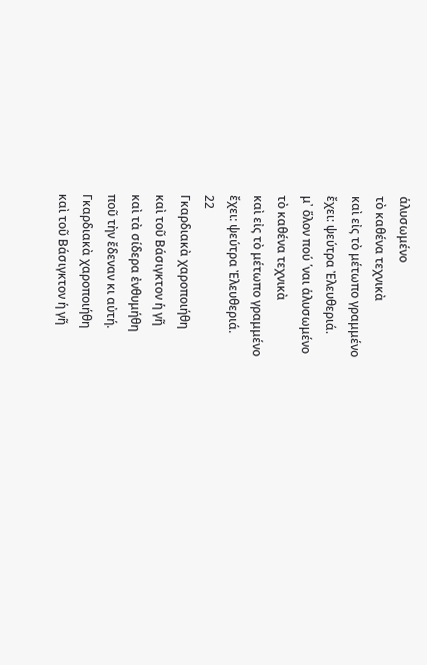ἁλυσωμένο
τὸ καθένα τεχνικὰ
καὶ εἰς τὸ μέτωπο γραμμένο
ἔχει: ψεύτρα Ἐλευθεριά.
μ᾿ ὅλον πού ῾ναι ἁλυσωμένο
τὸ καθένα τεχνικὰ
καὶ εἰς τὸ μέτωπο γραμμένο
ἔχει: ψεύτρα Ἐλευθεριά.
22
Γκαρδιακὰ χαροποιήθη
καὶ τοῦ Βάσιγκτον ἡ γῆ
καὶ τὰ σίδερα ἐνθυμήθη
ποῦ τὴν ἔδεναν κι αὐτή.
Γκαρδιακὰ χαροποιήθη
καὶ τοῦ Βάσιγκτον ἡ γῆ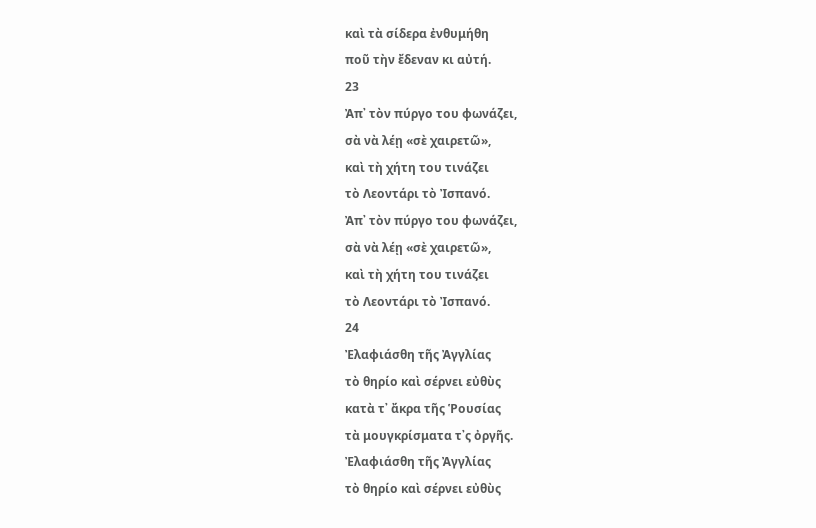καὶ τὰ σίδερα ἐνθυμήθη
ποῦ τὴν ἔδεναν κι αὐτή.
23
Ἀπ᾿ τὸν πύργο του φωνάζει,
σὰ νὰ λέῃ «σὲ χαιρετῶ»,
καὶ τὴ χήτη του τινάζει
τὸ Λεοντάρι τὸ Ἰσπανό.
Ἀπ᾿ τὸν πύργο του φωνάζει,
σὰ νὰ λέῃ «σὲ χαιρετῶ»,
καὶ τὴ χήτη του τινάζει
τὸ Λεοντάρι τὸ Ἰσπανό.
24
Ἐλαφιάσθη τῆς Ἀγγλίας
τὸ θηρίο καὶ σέρνει εὐθὺς
κατὰ τ᾿ ἄκρα τῆς Ῥουσίας
τὰ μουγκρίσματα τ᾿ς ὀργῆς.
Ἐλαφιάσθη τῆς Ἀγγλίας
τὸ θηρίο καὶ σέρνει εὐθὺς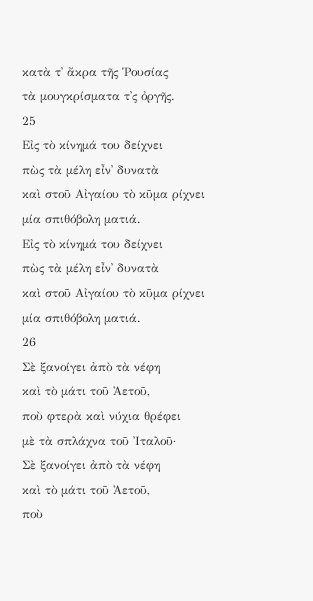κατὰ τ᾿ ἄκρα τῆς Ῥουσίας
τὰ μουγκρίσματα τ᾿ς ὀργῆς.
25
Εἰς τὸ κίνημά του δείχνει
πὼς τὰ μέλη εἶν᾿ δυνατὰ
καὶ στοῦ Αἰγαίου τὸ κῦμα ρίχνει
μία σπιθόβολη ματιά.
Εἰς τὸ κίνημά του δείχνει
πὼς τὰ μέλη εἶν᾿ δυνατὰ
καὶ στοῦ Αἰγαίου τὸ κῦμα ρίχνει
μία σπιθόβολη ματιά.
26
Σὲ ξανοίγει ἀπὸ τὰ νέφη
καὶ τὸ μάτι τοῦ Ἀετοῦ,
ποὺ φτερὰ καὶ νύχια θρέφει
μὲ τὰ σπλάχνα τοῦ Ἰταλοῦ·
Σὲ ξανοίγει ἀπὸ τὰ νέφη
καὶ τὸ μάτι τοῦ Ἀετοῦ,
ποὺ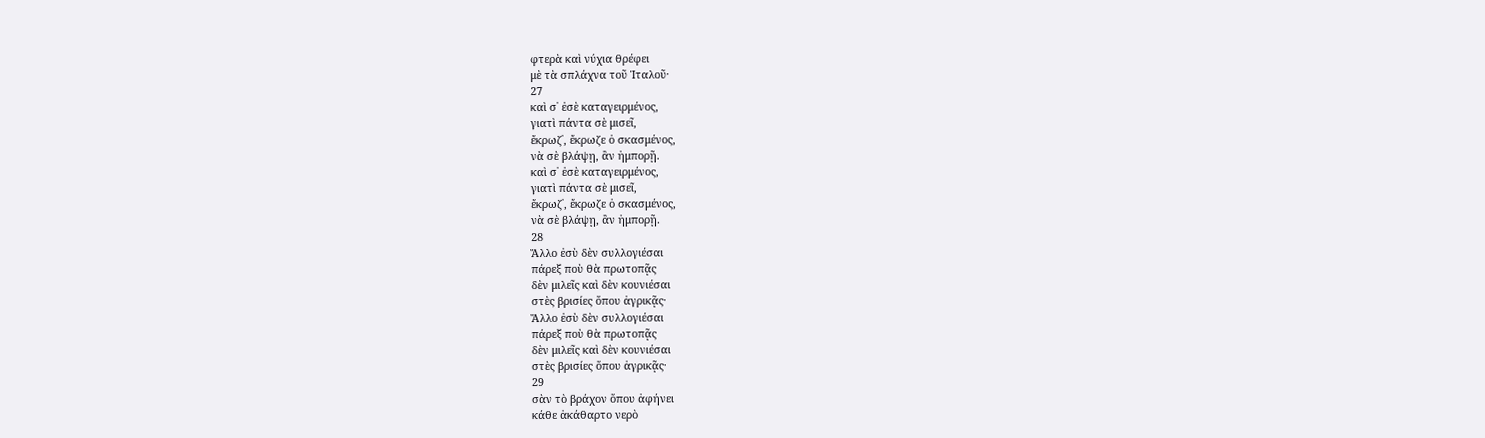φτερὰ καὶ νύχια θρέφει
μὲ τὰ σπλάχνα τοῦ Ἰταλοῦ·
27
καὶ σ᾿ ἐσὲ καταγειρμένος,
γιατὶ πάντα σὲ μισεῖ,
ἔκρωζ᾿, ἔκρωζε ὁ σκασμένος,
νὰ σὲ βλάψῃ, ἂν ἠμπορῇ.
καὶ σ᾿ ἐσὲ καταγειρμένος,
γιατὶ πάντα σὲ μισεῖ,
ἔκρωζ᾿, ἔκρωζε ὁ σκασμένος,
νὰ σὲ βλάψῃ, ἂν ἠμπορῇ.
28
Ἄλλο ἐσὺ δὲν συλλογιέσαι
πάρεξ ποὺ θὰ πρωτοπᾷς
δὲν μιλεῖς καὶ δὲν κουνιέσαι
στὲς βρισίες ὅπου ἀγρικᾷς·
Ἄλλο ἐσὺ δὲν συλλογιέσαι
πάρεξ ποὺ θὰ πρωτοπᾷς
δὲν μιλεῖς καὶ δὲν κουνιέσαι
στὲς βρισίες ὅπου ἀγρικᾷς·
29
σὰν τὸ βράχον ὅπου ἀφήνει
κάθε ἀκάθαρτο νερὸ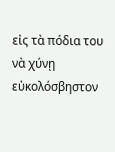εἰς τὰ πόδια του νὰ χύνῃ
εὐκολόσβηστον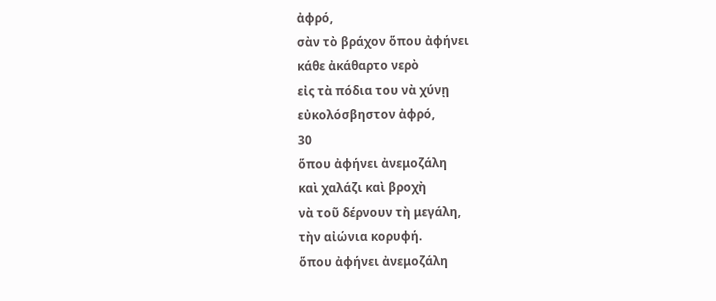ἀφρό,
σὰν τὸ βράχον ὅπου ἀφήνει
κάθε ἀκάθαρτο νερὸ
εἰς τὰ πόδια του νὰ χύνῃ
εὐκολόσβηστον ἀφρό,
30
ὅπου ἀφήνει ἀνεμοζάλη
καὶ χαλάζι καὶ βροχὴ
νὰ τοῦ δέρνουν τὴ μεγάλη,
τὴν αἰώνια κορυφή.
ὅπου ἀφήνει ἀνεμοζάλη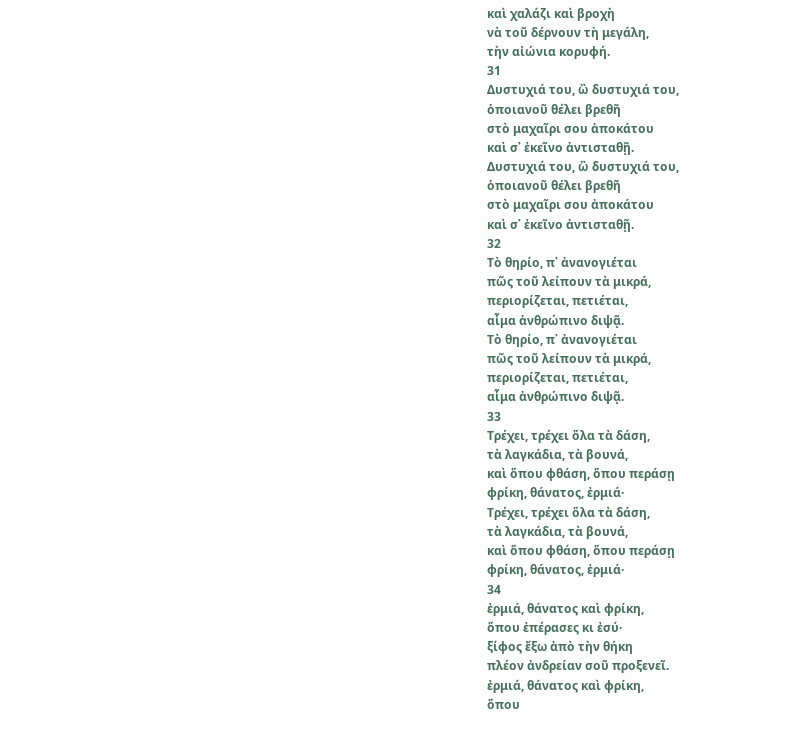καὶ χαλάζι καὶ βροχὴ
νὰ τοῦ δέρνουν τὴ μεγάλη,
τὴν αἰώνια κορυφή.
31
Δυστυχιά του, ὢ δυστυχιά του,
ὁποιανοῦ θέλει βρεθῆ
στὸ μαχαῖρι σου ἀποκάτου
καὶ σ᾿ ἐκεῖνο ἀντισταθῇ.
Δυστυχιά του, ὢ δυστυχιά του,
ὁποιανοῦ θέλει βρεθῆ
στὸ μαχαῖρι σου ἀποκάτου
καὶ σ᾿ ἐκεῖνο ἀντισταθῇ.
32
Τὸ θηρίο, π᾿ ἀνανογιέται
πῶς τοῦ λείπουν τὰ μικρά,
περιορίζεται, πετιέται,
αἷμα ἀνθρώπινο διψᾷ.
Τὸ θηρίο, π᾿ ἀνανογιέται
πῶς τοῦ λείπουν τὰ μικρά,
περιορίζεται, πετιέται,
αἷμα ἀνθρώπινο διψᾷ.
33
Τρέχει, τρέχει ὅλα τὰ δάση,
τὰ λαγκάδια, τὰ βουνά,
καὶ ὅπου φθάση, ὅπου περάσῃ
φρίκη, θάνατος, ἐρμιά·
Τρέχει, τρέχει ὅλα τὰ δάση,
τὰ λαγκάδια, τὰ βουνά,
καὶ ὅπου φθάση, ὅπου περάσῃ
φρίκη, θάνατος, ἐρμιά·
34
ἐρμιά, θάνατος καὶ φρίκη,
ὅπου ἐπέρασες κι ἐσύ·
ξίφος ἔξω ἀπὸ τὴν θήκη
πλέον ἀνδρείαν σοῦ προξενεῖ.
ἐρμιά, θάνατος καὶ φρίκη,
ὅπου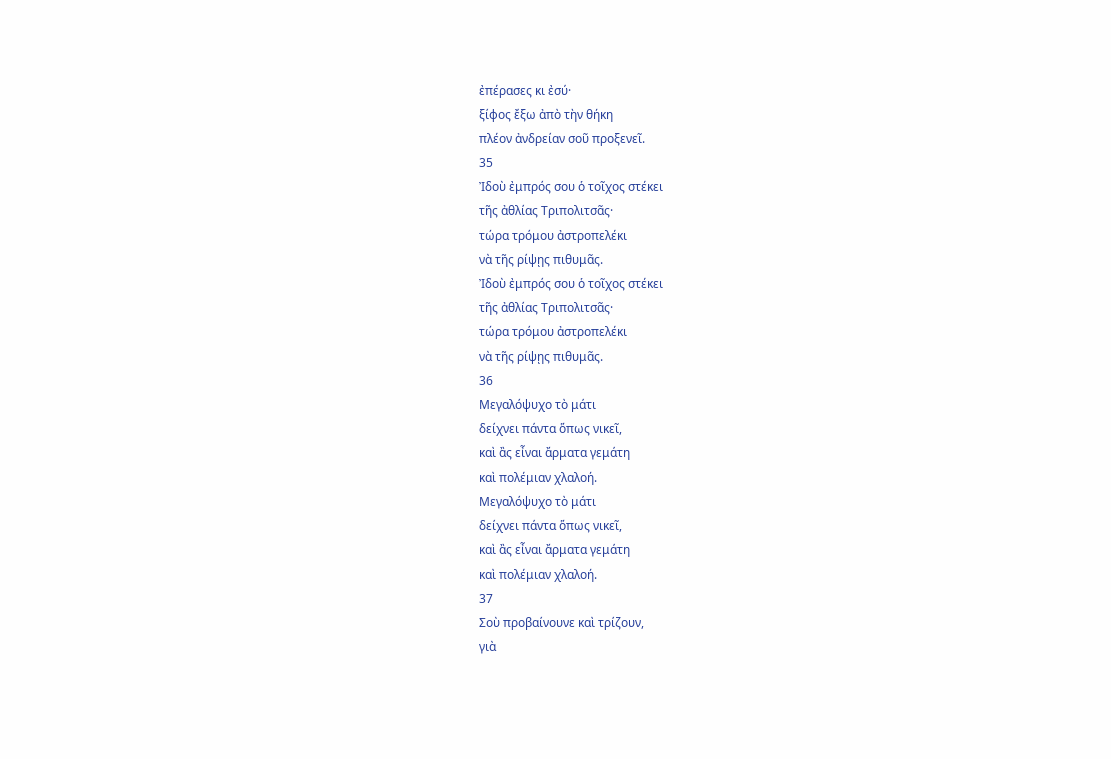ἐπέρασες κι ἐσύ·
ξίφος ἔξω ἀπὸ τὴν θήκη
πλέον ἀνδρείαν σοῦ προξενεῖ.
35
Ἰδοὺ ἐμπρός σου ὁ τοῖχος στέκει
τῆς ἀθλίας Τριπολιτσᾶς·
τώρα τρόμου ἀστροπελέκι
νὰ τῆς ρίψῃς πιθυμᾶς.
Ἰδοὺ ἐμπρός σου ὁ τοῖχος στέκει
τῆς ἀθλίας Τριπολιτσᾶς·
τώρα τρόμου ἀστροπελέκι
νὰ τῆς ρίψῃς πιθυμᾶς.
36
Μεγαλόψυχο τὸ μάτι
δείχνει πάντα ὅπως νικεῖ,
καὶ ἂς εἶναι ἄρματα γεμάτη
καὶ πολέμιαν χλαλοή.
Μεγαλόψυχο τὸ μάτι
δείχνει πάντα ὅπως νικεῖ,
καὶ ἂς εἶναι ἄρματα γεμάτη
καὶ πολέμιαν χλαλοή.
37
Σοὺ προβαίνουνε καὶ τρίζουν,
γιὰ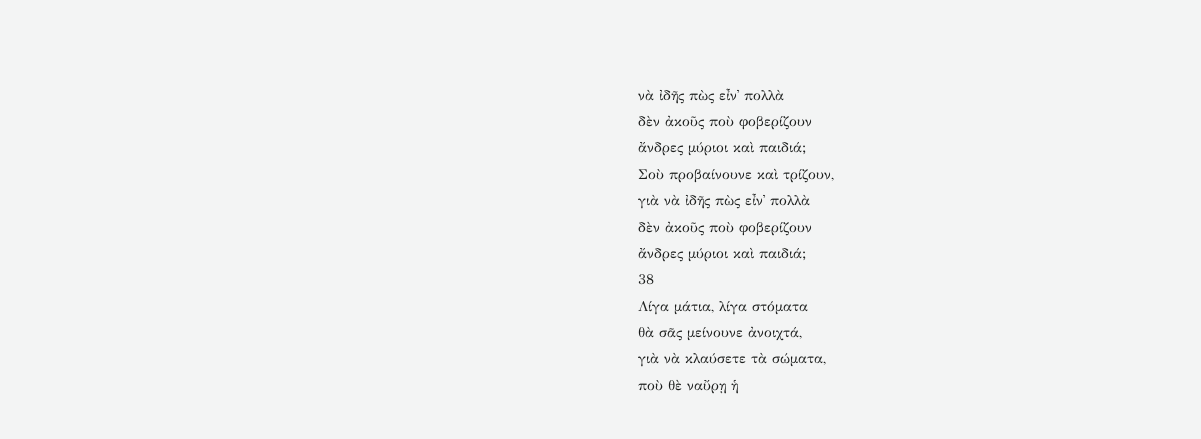νὰ ἰδῆς πὼς εἶν᾿ πολλὰ
δὲν ἀκοῦς ποὺ φοβερίζουν
ἄνδρες μύριοι καὶ παιδιά;
Σοὺ προβαίνουνε καὶ τρίζουν,
γιὰ νὰ ἰδῆς πὼς εἶν᾿ πολλὰ
δὲν ἀκοῦς ποὺ φοβερίζουν
ἄνδρες μύριοι καὶ παιδιά;
38
Λίγα μάτια, λίγα στόματα
θὰ σᾶς μείνουνε ἀνοιχτά,
γιὰ νὰ κλαύσετε τὰ σώματα,
ποὺ θὲ ναὔρῃ ἡ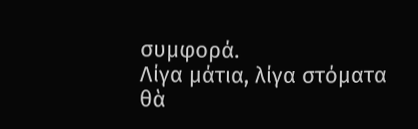συμφορά.
Λίγα μάτια, λίγα στόματα
θὰ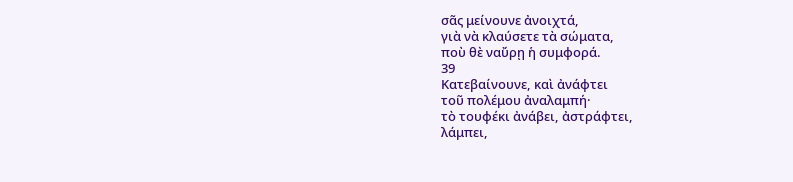σᾶς μείνουνε ἀνοιχτά,
γιὰ νὰ κλαύσετε τὰ σώματα,
ποὺ θὲ ναὔρῃ ἡ συμφορά.
39
Κατεβαίνουνε, καὶ ἀνάφτει
τοῦ πολέμου ἀναλαμπή·
τὸ τουφέκι ἀνάβει, ἀστράφτει,
λάμπει,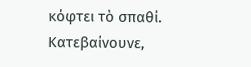κόφτει τὸ σπαθί.
Κατεβαίνουνε,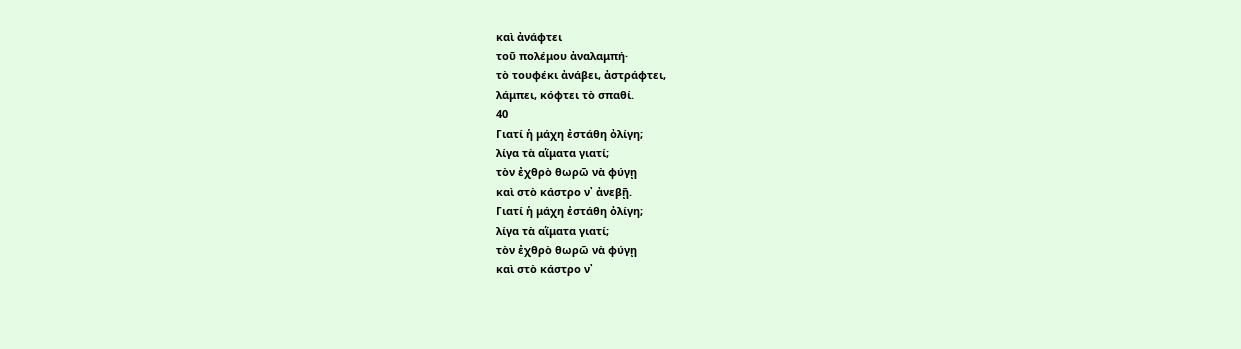καὶ ἀνάφτει
τοῦ πολέμου ἀναλαμπή·
τὸ τουφέκι ἀνάβει, ἀστράφτει,
λάμπει, κόφτει τὸ σπαθί.
40
Γιατί ἡ μάχη ἐστάθη ὀλίγη;
λίγα τὰ αἵματα γιατί;
τὸν ἐχθρὸ θωρῶ νὰ φύγῃ
καὶ στὸ κάστρο ν᾿ ἀνεβῇ.
Γιατί ἡ μάχη ἐστάθη ὀλίγη;
λίγα τὰ αἵματα γιατί;
τὸν ἐχθρὸ θωρῶ νὰ φύγῃ
καὶ στὸ κάστρο ν᾿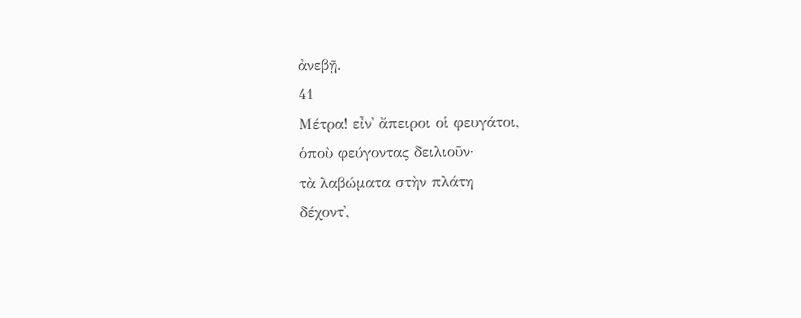ἀνεβῇ.
41
Μέτρα! εἶν᾿ ἄπειροι οἱ φευγάτοι,
ὁποὺ φεύγοντας δειλιοῦν·
τὰ λαβώματα στὴν πλάτη
δέχοντ᾿,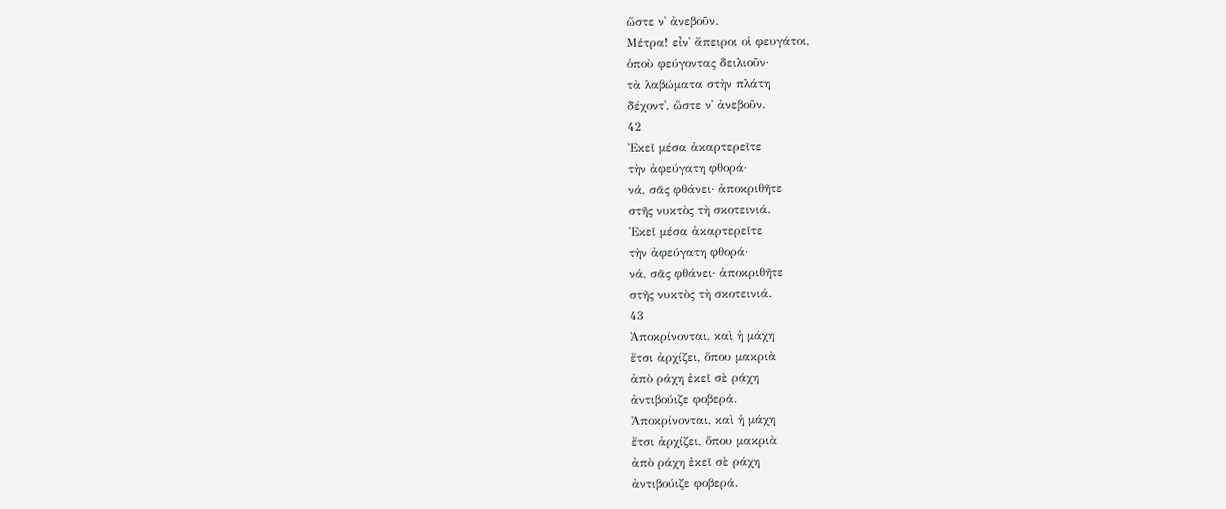ὥστε ν᾿ ἀνεβοῦν.
Μέτρα! εἶν᾿ ἄπειροι οἱ φευγάτοι,
ὁποὺ φεύγοντας δειλιοῦν·
τὰ λαβώματα στὴν πλάτη
δέχοντ᾿, ὥστε ν᾿ ἀνεβοῦν.
42
Ἐκεῖ μέσα ἀκαρτερεῖτε
τὴν ἀφεύγατη φθορά·
νά, σᾶς φθάνει· ἀποκριθῆτε
στῆς νυκτὸς τὴ σκοτεινιά.
Ἐκεῖ μέσα ἀκαρτερεῖτε
τὴν ἀφεύγατη φθορά·
νά, σᾶς φθάνει· ἀποκριθῆτε
στῆς νυκτὸς τὴ σκοτεινιά.
43
Ἀποκρίνονται, καὶ ἡ μάχη
ἔτσι ἀρχίζει, ὅπου μακριὰ
ἀπὸ ράχη ἐκεῖ σὲ ράχη
ἀντιβούιζε φοβερά.
Ἀποκρίνονται, καὶ ἡ μάχη
ἔτσι ἀρχίζει, ὅπου μακριὰ
ἀπὸ ράχη ἐκεῖ σὲ ράχη
ἀντιβούιζε φοβερά.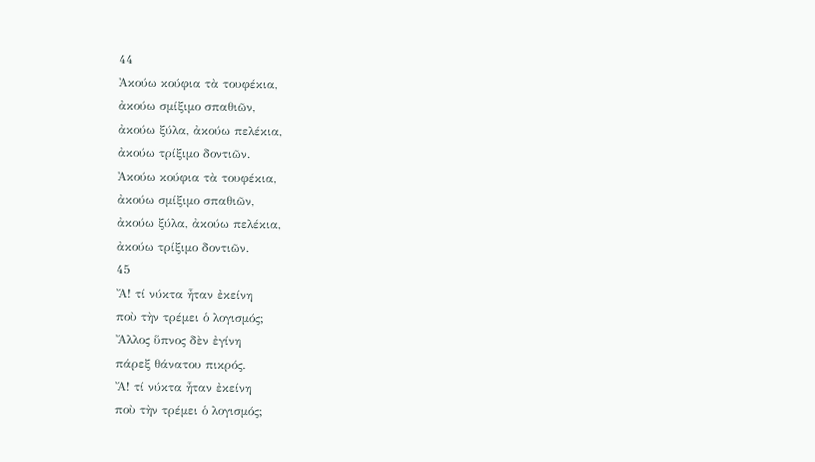44
Ἀκούω κούφια τὰ τουφέκια,
ἀκούω σμίξιμο σπαθιῶν,
ἀκούω ξύλα, ἀκούω πελέκια,
ἀκούω τρίξιμο δοντιῶν.
Ἀκούω κούφια τὰ τουφέκια,
ἀκούω σμίξιμο σπαθιῶν,
ἀκούω ξύλα, ἀκούω πελέκια,
ἀκούω τρίξιμο δοντιῶν.
45
Ἄ! τί νύκτα ἦταν ἐκείνη
ποὺ τὴν τρέμει ὁ λογισμός;
Ἄλλος ὕπνος δὲν ἐγίνη
πάρεξ θάνατου πικρός.
Ἄ! τί νύκτα ἦταν ἐκείνη
ποὺ τὴν τρέμει ὁ λογισμός;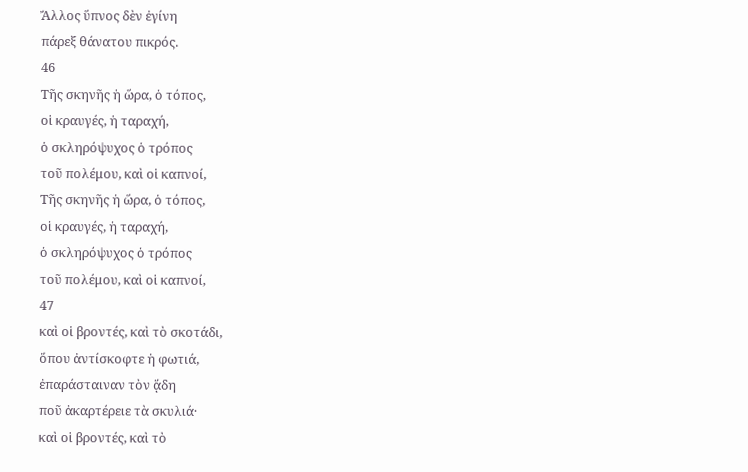Ἄλλος ὕπνος δὲν ἐγίνη
πάρεξ θάνατου πικρός.
46
Τῆς σκηνῆς ἡ ὥρα, ὁ τόπος,
οἱ κραυγές, ἡ ταραχή,
ὁ σκληρόψυχος ὁ τρόπος
τοῦ πολέμου, καὶ οἱ καπνοί,
Τῆς σκηνῆς ἡ ὥρα, ὁ τόπος,
οἱ κραυγές, ἡ ταραχή,
ὁ σκληρόψυχος ὁ τρόπος
τοῦ πολέμου, καὶ οἱ καπνοί,
47
καὶ οἱ βροντές, καὶ τὸ σκοτάδι,
ὅπου ἀντίσκοφτε ἡ φωτιά,
ἐπαράσταιναν τὸν ᾅδη
ποῦ ἀκαρτέρειε τὰ σκυλιά·
καὶ οἱ βροντές, καὶ τὸ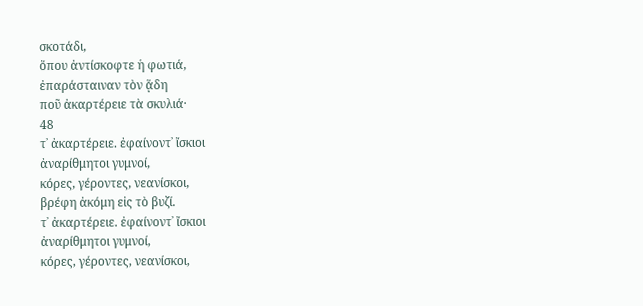σκοτάδι,
ὅπου ἀντίσκοφτε ἡ φωτιά,
ἐπαράσταιναν τὸν ᾅδη
ποῦ ἀκαρτέρειε τὰ σκυλιά·
48
τ᾿ ἀκαρτέρειε. ἐφαίνοντ᾿ ἴσκιοι
ἀναρίθμητοι γυμνοί,
κόρες, γέροντες, νεανίσκοι,
βρέφη ἀκόμη εἰς τὸ βυζί.
τ᾿ ἀκαρτέρειε. ἐφαίνοντ᾿ ἴσκιοι
ἀναρίθμητοι γυμνοί,
κόρες, γέροντες, νεανίσκοι,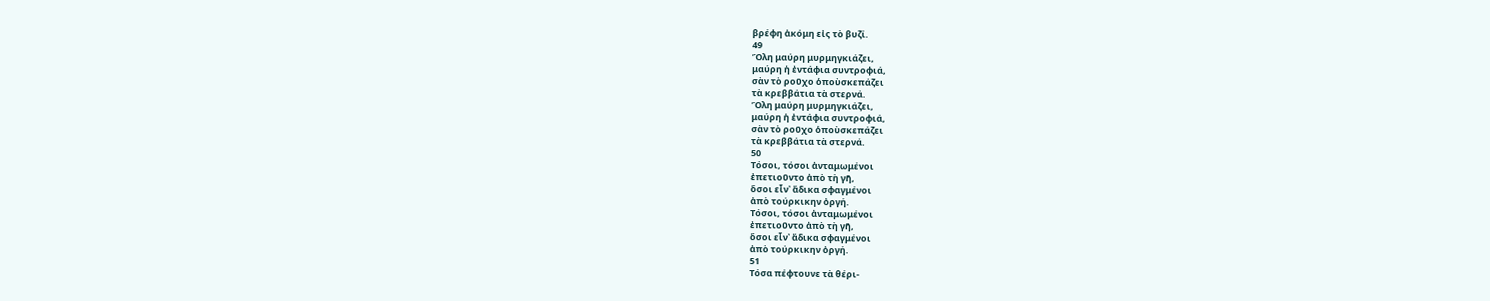βρέφη ἀκόμη εἰς τὸ βυζί.
49
Ὅλη μαύρη μυρμηγκιάζει,
μαύρη ἡ ἐντάφια συντροφιά,
σὰν τὸ ροῦχο ὁποὺσκεπάζει
τὰ κρεββάτια τὰ στερνά.
Ὅλη μαύρη μυρμηγκιάζει,
μαύρη ἡ ἐντάφια συντροφιά,
σὰν τὸ ροῦχο ὁποὺσκεπάζει
τὰ κρεββάτια τὰ στερνά.
50
Τόσοι, τόσοι ἀνταμωμένοι
ἐπετιοῦντο ἀπὸ τὴ γῆ,
ὅσοι εἶν᾿ ἄδικα σφαγμένοι
ἀπὸ τούρκικην ὀργή.
Τόσοι, τόσοι ἀνταμωμένοι
ἐπετιοῦντο ἀπὸ τὴ γῆ,
ὅσοι εἶν᾿ ἄδικα σφαγμένοι
ἀπὸ τούρκικην ὀργή.
51
Τόσα πέφτουνε τὰ θέρι-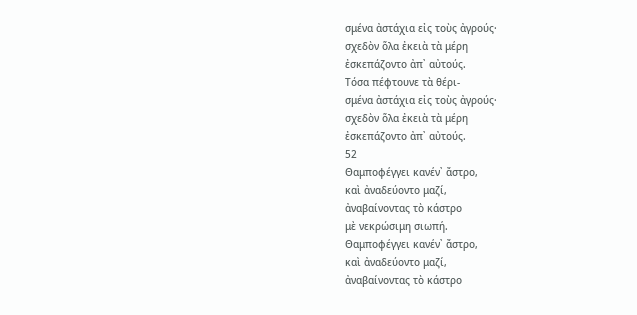σμένα ἀστάχια εἰς τοὺς ἀγρούς·
σχεδὸν ὅλα ἐκειὰ τὰ μέρη
ἐσκεπάζοντο ἀπ᾿ αὐτούς.
Τόσα πέφτουνε τὰ θέρι-
σμένα ἀστάχια εἰς τοὺς ἀγρούς·
σχεδὸν ὅλα ἐκειὰ τὰ μέρη
ἐσκεπάζοντο ἀπ᾿ αὐτούς.
52
Θαμποφέγγει κανέν᾿ ἄστρο,
καὶ ἀναδεύοντο μαζί,
ἀναβαίνοντας τὸ κάστρο
μὲ νεκρώσιμη σιωπή.
Θαμποφέγγει κανέν᾿ ἄστρο,
καὶ ἀναδεύοντο μαζί,
ἀναβαίνοντας τὸ κάστρο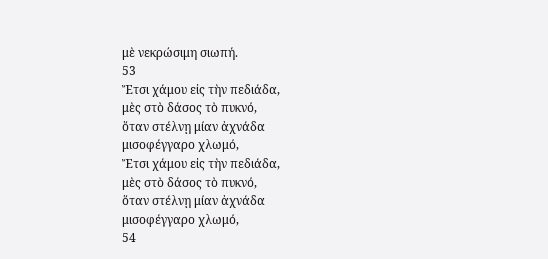μὲ νεκρώσιμη σιωπή.
53
Ἔτσι χάμου εἰς τὴν πεδιάδα,
μὲς στὸ δάσος τὸ πυκνό,
ὅταν στέλνῃ μίαν ἀχνάδα
μισοφέγγαρο χλωμό,
Ἔτσι χάμου εἰς τὴν πεδιάδα,
μὲς στὸ δάσος τὸ πυκνό,
ὅταν στέλνῃ μίαν ἀχνάδα
μισοφέγγαρο χλωμό,
54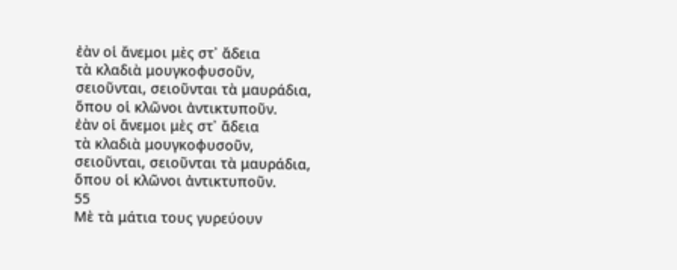ἐὰν οἱ ἄνεμοι μὲς στ᾿ ἄδεια
τὰ κλαδιὰ μουγκοφυσοῦν,
σειοῦνται, σειοῦνται τὰ μαυράδια,
ὅπου οἱ κλῶνοι ἀντικτυποῦν.
ἐὰν οἱ ἄνεμοι μὲς στ᾿ ἄδεια
τὰ κλαδιὰ μουγκοφυσοῦν,
σειοῦνται, σειοῦνται τὰ μαυράδια,
ὅπου οἱ κλῶνοι ἀντικτυποῦν.
55
Μὲ τὰ μάτια τους γυρεύουν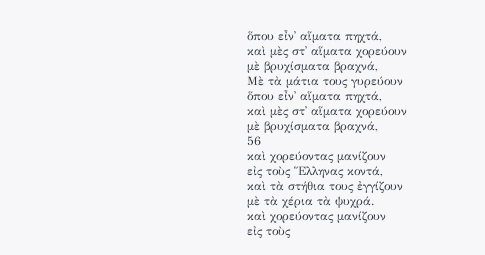ὅπου εἶν᾿ αἵματα πηχτά,
καὶ μὲς στ᾿ αἵματα χορεύουν
μὲ βρυχίσματα βραχνά,
Μὲ τὰ μάτια τους γυρεύουν
ὅπου εἶν᾿ αἵματα πηχτά,
καὶ μὲς στ᾿ αἵματα χορεύουν
μὲ βρυχίσματα βραχνά,
56
καὶ χορεύοντας μανίζουν
εἰς τοὺς Ἕλληνας κοντά,
καὶ τὰ στήθια τους ἐγγίζουν
μὲ τὰ χέρια τὰ ψυχρά.
καὶ χορεύοντας μανίζουν
εἰς τοὺς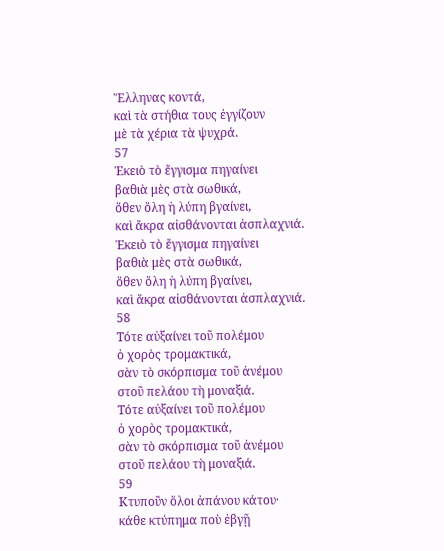Ἕλληνας κοντά,
καὶ τὰ στήθια τους ἐγγίζουν
μὲ τὰ χέρια τὰ ψυχρά.
57
Ἐκειὸ τὸ ἔγγισμα πηγαίνει
βαθιὰ μὲς στὰ σωθικά,
ὅθεν ὅλη ἡ λύπη βγαίνει,
καὶ ἄκρα αἰσθάνονται ἀσπλαχνιά.
Ἐκειὸ τὸ ἔγγισμα πηγαίνει
βαθιὰ μὲς στὰ σωθικά,
ὅθεν ὅλη ἡ λύπη βγαίνει,
καὶ ἄκρα αἰσθάνονται ἀσπλαχνιά.
58
Τότε αὐξαίνει τοῦ πολέμου
ὁ χορὸς τρομακτικά,
σὰν τὸ σκόρπισμα τοῦ ἀνέμου
στοῦ πελάου τὴ μοναξιά.
Τότε αὐξαίνει τοῦ πολέμου
ὁ χορὸς τρομακτικά,
σὰν τὸ σκόρπισμα τοῦ ἀνέμου
στοῦ πελάου τὴ μοναξιά.
59
Κτυποῦν ὅλοι ἀπάνου κάτου·
κάθε κτύπημα ποὺ ἐβγῇ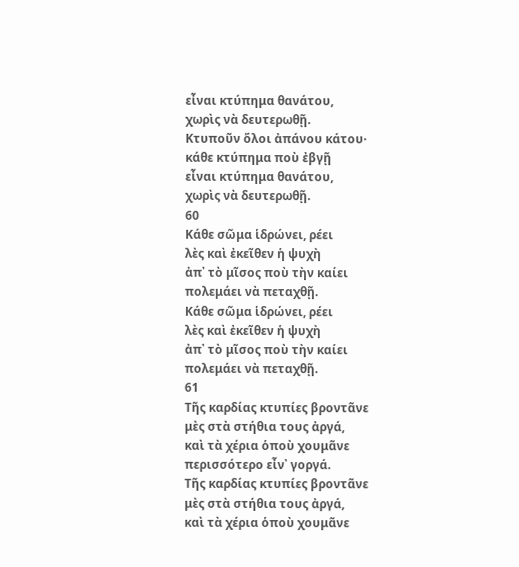εἶναι κτύπημα θανάτου,
χωρὶς νὰ δευτερωθῇ.
Κτυποῦν ὅλοι ἀπάνου κάτου·
κάθε κτύπημα ποὺ ἐβγῇ
εἶναι κτύπημα θανάτου,
χωρὶς νὰ δευτερωθῇ.
60
Κάθε σῶμα ἱδρώνει, ρέει
λὲς καὶ ἐκεῖθεν ἡ ψυχὴ
ἀπ᾿ τὸ μῖσος ποὺ τὴν καίει
πολεμάει νὰ πεταχθῇ.
Κάθε σῶμα ἱδρώνει, ρέει
λὲς καὶ ἐκεῖθεν ἡ ψυχὴ
ἀπ᾿ τὸ μῖσος ποὺ τὴν καίει
πολεμάει νὰ πεταχθῇ.
61
Τῆς καρδίας κτυπίες βροντᾶνε
μὲς στὰ στήθια τους ἀργά,
καὶ τὰ χέρια ὁποὺ χουμᾶνε
περισσότερο εἶν᾿ γοργά.
Τῆς καρδίας κτυπίες βροντᾶνε
μὲς στὰ στήθια τους ἀργά,
καὶ τὰ χέρια ὁποὺ χουμᾶνε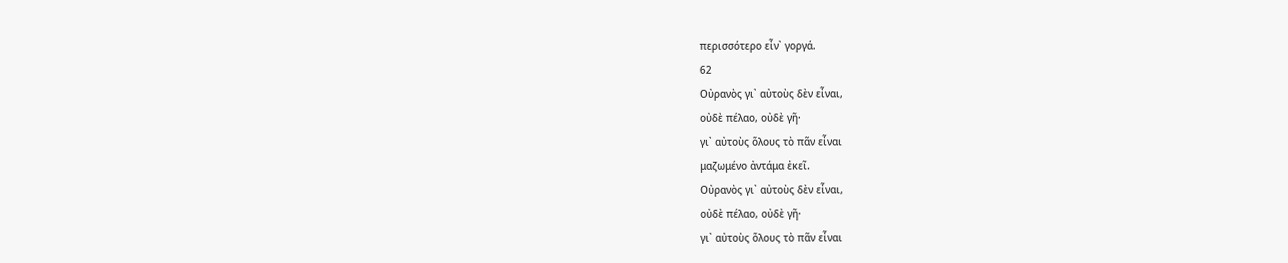περισσότερο εἶν᾿ γοργά.
62
Οὐρανὸς γι᾿ αὐτοὺς δὲν εἶναι,
οὐδὲ πέλαο, οὐδὲ γῆ·
γι᾿ αὐτοὺς ὅλους τὸ πᾶν εἶναι
μαζωμένο ἀντάμα ἐκεῖ.
Οὐρανὸς γι᾿ αὐτοὺς δὲν εἶναι,
οὐδὲ πέλαο, οὐδὲ γῆ·
γι᾿ αὐτοὺς ὅλους τὸ πᾶν εἶναι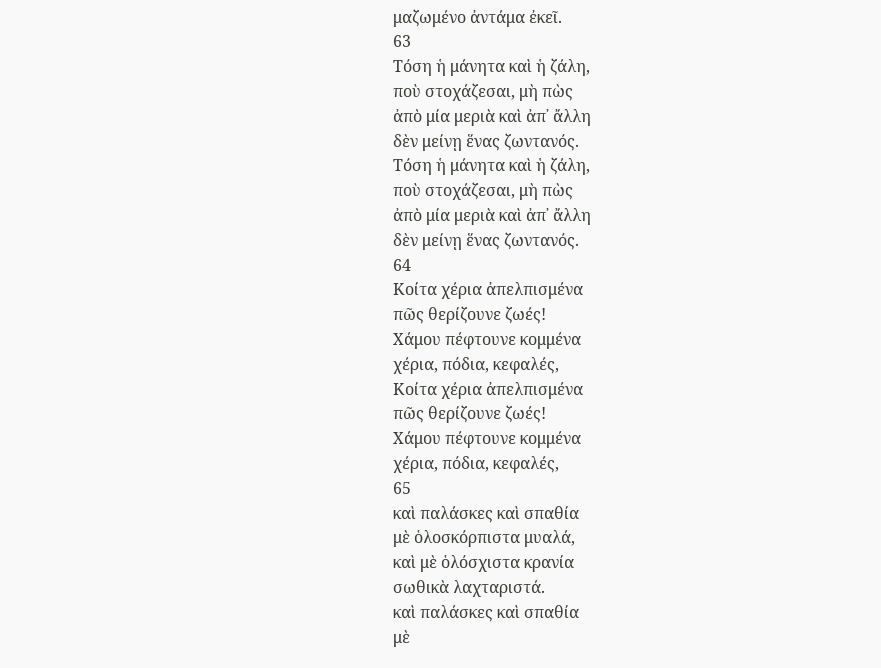μαζωμένο ἀντάμα ἐκεῖ.
63
Τόση ἡ μάνητα καὶ ἡ ζάλη,
ποὺ στοχάζεσαι, μὴ πὼς
ἀπὸ μία μεριὰ καὶ ἀπ᾿ ἄλλη
δὲν μείνῃ ἕνας ζωντανός.
Τόση ἡ μάνητα καὶ ἡ ζάλη,
ποὺ στοχάζεσαι, μὴ πὼς
ἀπὸ μία μεριὰ καὶ ἀπ᾿ ἄλλη
δὲν μείνῃ ἕνας ζωντανός.
64
Κοίτα χέρια ἀπελπισμένα
πῶς θερίζουνε ζωές!
Χάμου πέφτουνε κομμένα
χέρια, πόδια, κεφαλές,
Κοίτα χέρια ἀπελπισμένα
πῶς θερίζουνε ζωές!
Χάμου πέφτουνε κομμένα
χέρια, πόδια, κεφαλές,
65
καὶ παλάσκες καὶ σπαθία
μὲ ὁλοσκόρπιστα μυαλά,
καὶ μὲ ὁλόσχιστα κρανία
σωθικὰ λαχταριστά.
καὶ παλάσκες καὶ σπαθία
μὲ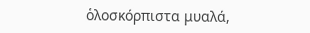ὁλοσκόρπιστα μυαλά,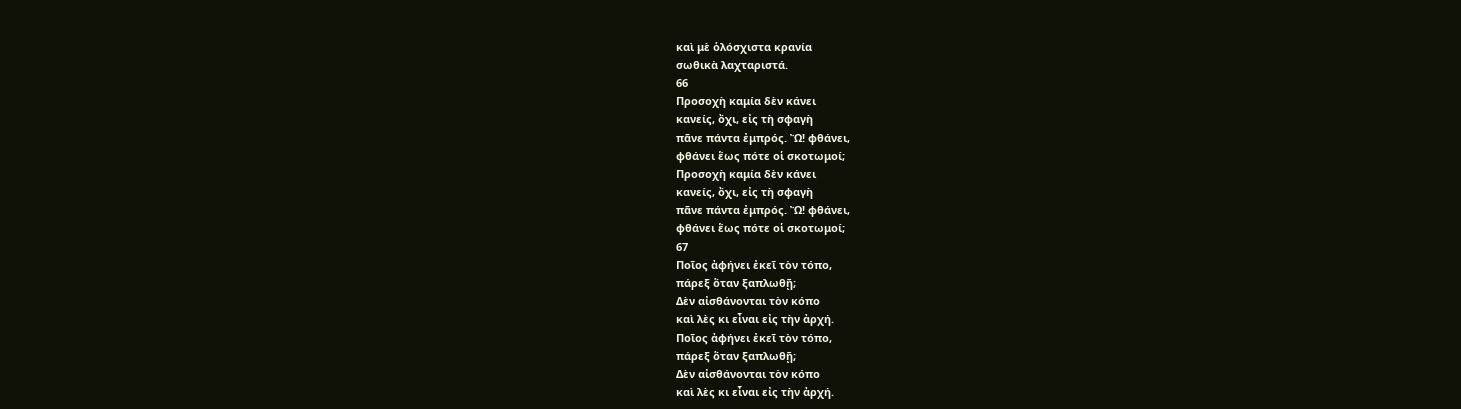καὶ μὲ ὁλόσχιστα κρανία
σωθικὰ λαχταριστά.
66
Προσοχὴ καμία δὲν κάνει
κανείς, ὄχι, εἰς τὴ σφαγὴ
πᾶνε πάντα ἐμπρός. Ὤ! φθάνει,
φθάνει ἕως πότε οἱ σκοτωμοί;
Προσοχὴ καμία δὲν κάνει
κανείς, ὄχι, εἰς τὴ σφαγὴ
πᾶνε πάντα ἐμπρός. Ὤ! φθάνει,
φθάνει ἕως πότε οἱ σκοτωμοί;
67
Ποῖος ἀφήνει ἐκεῖ τὸν τόπο,
πάρεξ ὅταν ξαπλωθῇ;
Δὲν αἰσθάνονται τὸν κόπο
καὶ λὲς κι εἶναι εἰς τὴν ἀρχή.
Ποῖος ἀφήνει ἐκεῖ τὸν τόπο,
πάρεξ ὅταν ξαπλωθῇ;
Δὲν αἰσθάνονται τὸν κόπο
καὶ λὲς κι εἶναι εἰς τὴν ἀρχή.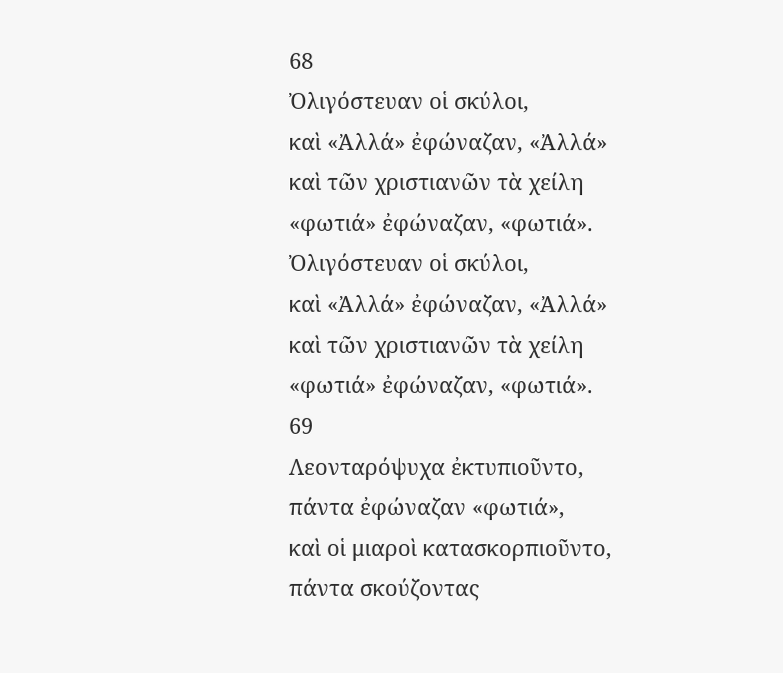68
Ὀλιγόστευαν οἱ σκύλοι,
καὶ «Ἀλλά» ἐφώναζαν, «Ἀλλά»
καὶ τῶν χριστιανῶν τὰ χείλη
«φωτιά» ἐφώναζαν, «φωτιά».
Ὀλιγόστευαν οἱ σκύλοι,
καὶ «Ἀλλά» ἐφώναζαν, «Ἀλλά»
καὶ τῶν χριστιανῶν τὰ χείλη
«φωτιά» ἐφώναζαν, «φωτιά».
69
Λεονταρόψυχα ἐκτυπιοῦντο,
πάντα ἐφώναζαν «φωτιά»,
καὶ οἱ μιαροὶ κατασκορπιοῦντο,
πάντα σκούζοντας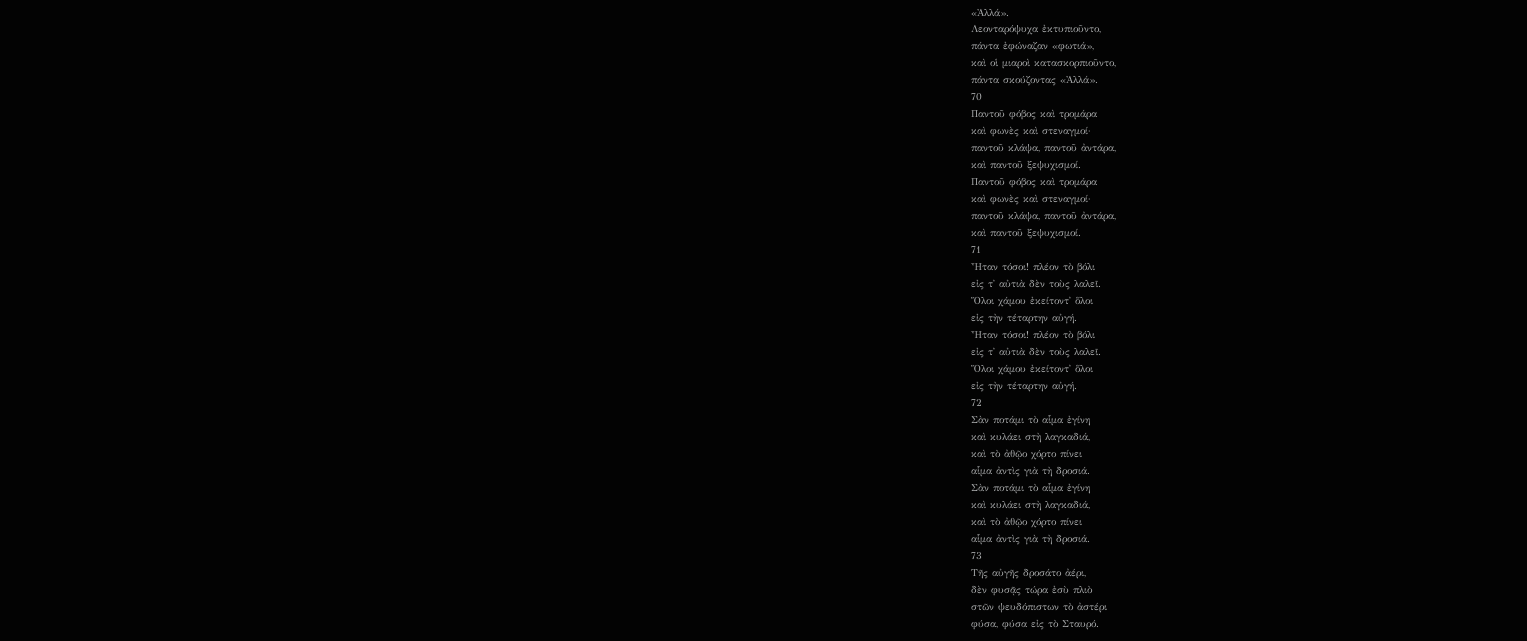«Ἀλλά».
Λεονταρόψυχα ἐκτυπιοῦντο,
πάντα ἐφώναζαν «φωτιά»,
καὶ οἱ μιαροὶ κατασκορπιοῦντο,
πάντα σκούζοντας «Ἀλλά».
70
Παντοῦ φόβος καὶ τρομάρα
καὶ φωνὲς καὶ στεναγμοί·
παντοῦ κλάψα, παντοῦ ἀντάρα,
καὶ παντοῦ ξεψυχισμοί.
Παντοῦ φόβος καὶ τρομάρα
καὶ φωνὲς καὶ στεναγμοί·
παντοῦ κλάψα, παντοῦ ἀντάρα,
καὶ παντοῦ ξεψυχισμοί.
71
Ἦταν τόσοι! πλέον τὸ βόλι
εἰς τ᾿ αὐτιὰ δὲν τοὺς λαλεῖ.
Ὅλοι χάμου ἐκείτοντ᾿ ὅλοι
εἰς τὴν τέταρτην αὐγή.
Ἦταν τόσοι! πλέον τὸ βόλι
εἰς τ᾿ αὐτιὰ δὲν τοὺς λαλεῖ.
Ὅλοι χάμου ἐκείτοντ᾿ ὅλοι
εἰς τὴν τέταρτην αὐγή.
72
Σὰν ποτάμι τὸ αἷμα ἐγίνη
καὶ κυλάει στὴ λαγκαδιά,
καὶ τὸ ἀθῷο χόρτο πίνει
αἷμα ἀντὶς γιὰ τὴ δροσιά.
Σὰν ποτάμι τὸ αἷμα ἐγίνη
καὶ κυλάει στὴ λαγκαδιά,
καὶ τὸ ἀθῷο χόρτο πίνει
αἷμα ἀντὶς γιὰ τὴ δροσιά.
73
Τῆς αὐγῆς δροσάτο ἀέρι,
δὲν φυσᾷς τώρα ἐσὺ πλιὸ
στῶν ψευδόπιστων τὸ ἀστέρι
φύσα, φύσα εἰς τὸ Σταυρό.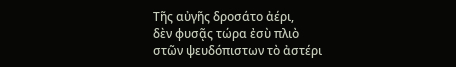Τῆς αὐγῆς δροσάτο ἀέρι,
δὲν φυσᾷς τώρα ἐσὺ πλιὸ
στῶν ψευδόπιστων τὸ ἀστέρι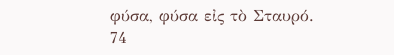φύσα, φύσα εἰς τὸ Σταυρό.
74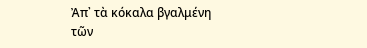Ἀπ᾿ τὰ κόκαλα βγαλμένη
τῶν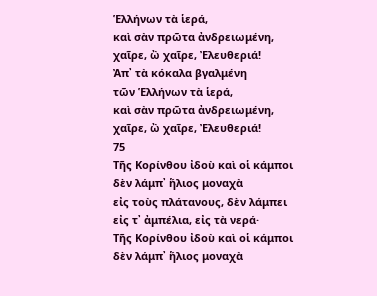Ἑλλήνων τὰ ἱερά,
καὶ σὰν πρῶτα ἀνδρειωμένη,
χαῖρε, ὢ χαῖρε, Ἐλευθεριά!
Ἀπ᾿ τὰ κόκαλα βγαλμένη
τῶν Ἑλλήνων τὰ ἱερά,
καὶ σὰν πρῶτα ἀνδρειωμένη,
χαῖρε, ὢ χαῖρε, Ἐλευθεριά!
75
Τῆς Κορίνθου ἰδοὺ καὶ οἱ κάμποι
δὲν λάμπ᾿ ἥλιος μοναχὰ
εἰς τοὺς πλάτανους, δὲν λάμπει
εἰς τ᾿ ἀμπέλια, εἰς τὰ νερά·
Τῆς Κορίνθου ἰδοὺ καὶ οἱ κάμποι
δὲν λάμπ᾿ ἥλιος μοναχὰ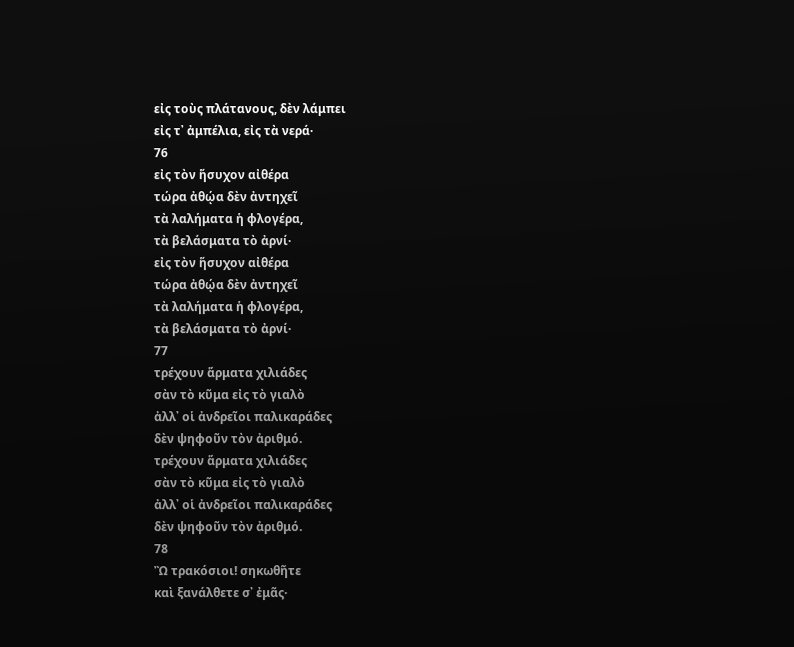εἰς τοὺς πλάτανους, δὲν λάμπει
εἰς τ᾿ ἀμπέλια, εἰς τὰ νερά·
76
εἰς τὸν ἥσυχον αἰθέρα
τώρα ἀθῴα δὲν ἀντηχεῖ
τὰ λαλήματα ἡ φλογέρα,
τὰ βελάσματα τὸ ἀρνί·
εἰς τὸν ἥσυχον αἰθέρα
τώρα ἀθῴα δὲν ἀντηχεῖ
τὰ λαλήματα ἡ φλογέρα,
τὰ βελάσματα τὸ ἀρνί·
77
τρέχουν ἅρματα χιλιάδες
σὰν τὸ κῦμα εἰς τὸ γιαλὸ
ἀλλ᾿ οἱ ἀνδρεῖοι παλικαράδες
δὲν ψηφοῦν τὸν ἀριθμό.
τρέχουν ἅρματα χιλιάδες
σὰν τὸ κῦμα εἰς τὸ γιαλὸ
ἀλλ᾿ οἱ ἀνδρεῖοι παλικαράδες
δὲν ψηφοῦν τὸν ἀριθμό.
78
Ὢ τρακόσιοι! σηκωθῆτε
καὶ ξανάλθετε σ᾿ ἐμᾶς·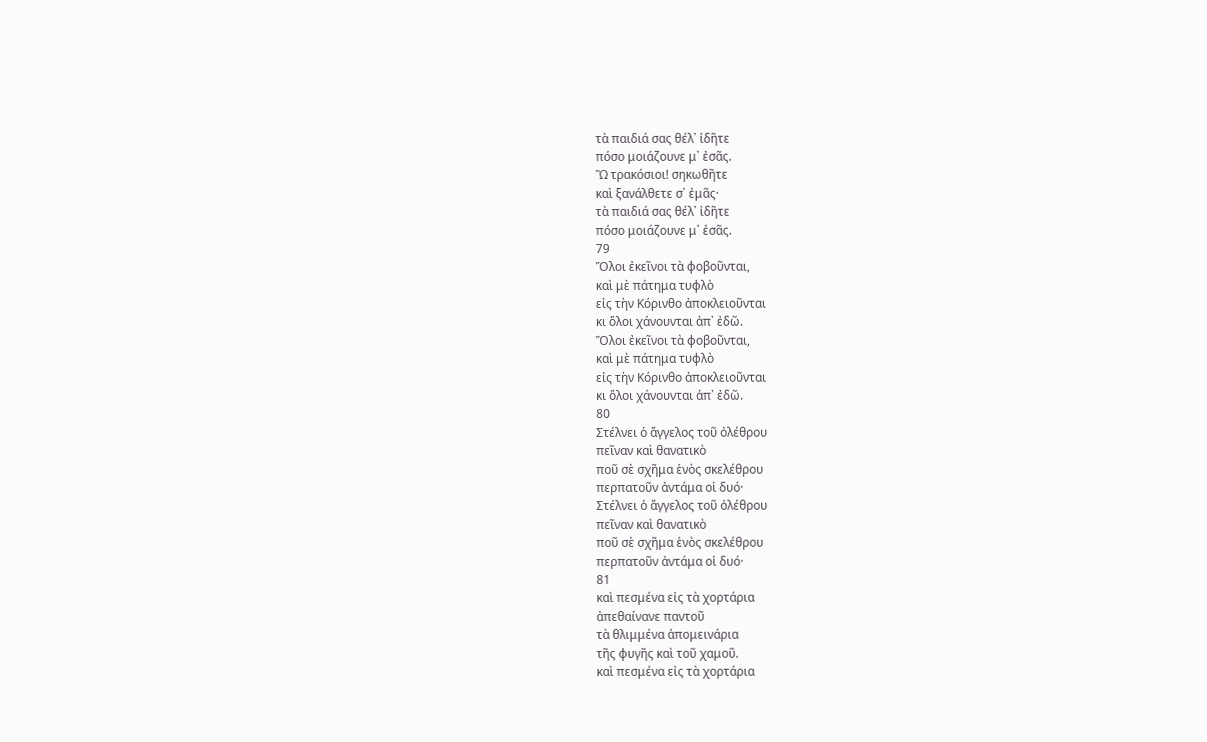τὰ παιδιά σας θέλ᾿ ἰδῆτε
πόσο μοιάζουνε μ᾿ ἐσᾶς.
Ὢ τρακόσιοι! σηκωθῆτε
καὶ ξανάλθετε σ᾿ ἐμᾶς·
τὰ παιδιά σας θέλ᾿ ἰδῆτε
πόσο μοιάζουνε μ᾿ ἐσᾶς.
79
Ὅλοι ἐκεῖνοι τὰ φοβοῦνται,
καὶ μὲ πάτημα τυφλὸ
εἰς τὴν Κόρινθο ἀποκλειοῦνται
κι ὅλοι χάνουνται ἀπ᾿ ἐδῶ.
Ὅλοι ἐκεῖνοι τὰ φοβοῦνται,
καὶ μὲ πάτημα τυφλὸ
εἰς τὴν Κόρινθο ἀποκλειοῦνται
κι ὅλοι χάνουνται ἀπ᾿ ἐδῶ.
80
Στέλνει ὁ ἄγγελος τοῦ ὀλέθρου
πεῖναν καὶ θανατικὸ
ποῦ σὲ σχῆμα ἑνὸς σκελέθρου
περπατοῦν ἀντάμα οἱ δυό·
Στέλνει ὁ ἄγγελος τοῦ ὀλέθρου
πεῖναν καὶ θανατικὸ
ποῦ σὲ σχῆμα ἑνὸς σκελέθρου
περπατοῦν ἀντάμα οἱ δυό·
81
καὶ πεσμένα εἰς τὰ χορτάρια
ἀπεθαίνανε παντοῦ
τὰ θλιμμένα ἀπομεινάρια
τῆς φυγῆς καὶ τοῦ χαμοῦ.
καὶ πεσμένα εἰς τὰ χορτάρια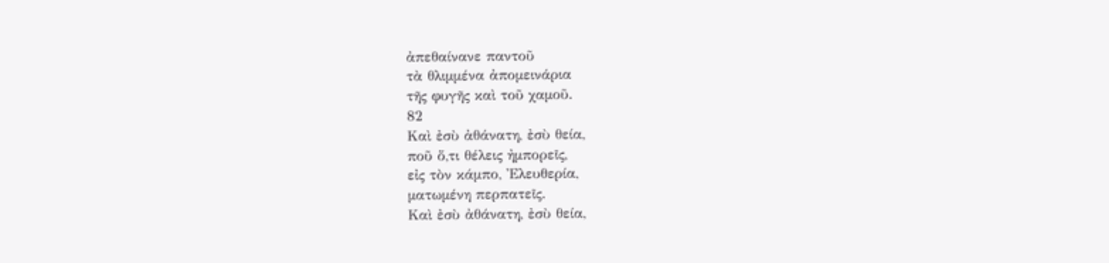ἀπεθαίνανε παντοῦ
τὰ θλιμμένα ἀπομεινάρια
τῆς φυγῆς καὶ τοῦ χαμοῦ.
82
Καὶ ἐσὺ ἀθάνατη, ἐσὺ θεία,
ποῦ ὅ,τι θέλεις ἠμπορεῖς,
εἰς τὸν κάμπο, Ἐλευθερία,
ματωμένη περπατεῖς.
Καὶ ἐσὺ ἀθάνατη, ἐσὺ θεία,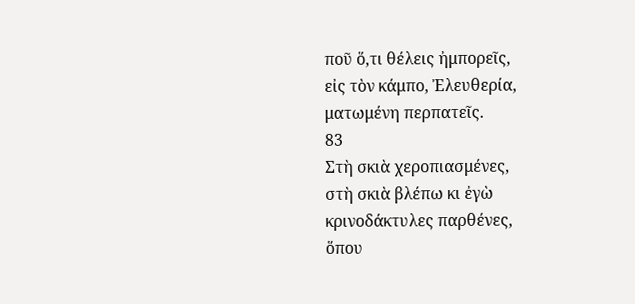ποῦ ὅ,τι θέλεις ἠμπορεῖς,
εἰς τὸν κάμπο, Ἐλευθερία,
ματωμένη περπατεῖς.
83
Στὴ σκιὰ χεροπιασμένες,
στὴ σκιὰ βλέπω κι ἐγὼ
κρινοδάκτυλες παρθένες,
ὅπου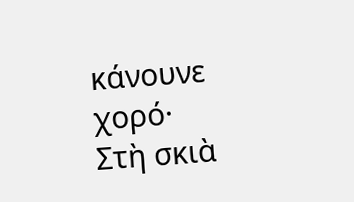κάνουνε χορό·
Στὴ σκιὰ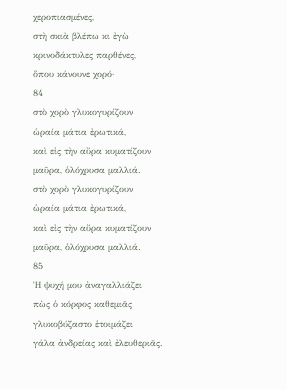χεροπιασμένες,
στὴ σκιὰ βλέπω κι ἐγὼ
κρινοδάκτυλες παρθένες,
ὅπου κάνουνε χορό·
84
στὸ χορὸ γλυκογυρίζουν
ὡραία μάτια ἐρωτικά,
καὶ εἰς τὴν αὔρα κυματίζουν
μαῦρα, ὁλόχρυσα μαλλιά.
στὸ χορὸ γλυκογυρίζουν
ὡραία μάτια ἐρωτικά,
καὶ εἰς τὴν αὔρα κυματίζουν
μαῦρα, ὁλόχρυσα μαλλιά.
85
Ἡ ψυχή μου ἀναγαλλιάζει
πὼς ὁ κόρφος καθεμιᾶς
γλυκοβύζαστο ἑτοιμάζει
γάλα ἀνδρείας καὶ ἐλευθεριᾶς.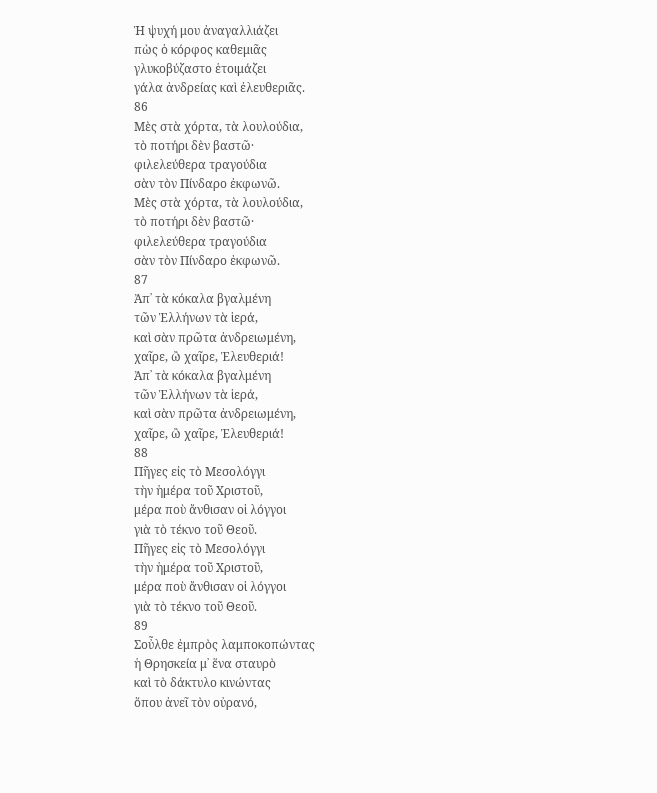Ἡ ψυχή μου ἀναγαλλιάζει
πὼς ὁ κόρφος καθεμιᾶς
γλυκοβύζαστο ἑτοιμάζει
γάλα ἀνδρείας καὶ ἐλευθεριᾶς.
86
Μὲς στὰ χόρτα, τὰ λουλούδια,
τὸ ποτήρι δὲν βαστῶ·
φιλελεύθερα τραγούδια
σὰν τὸν Πίνδαρο ἐκφωνῶ.
Μὲς στὰ χόρτα, τὰ λουλούδια,
τὸ ποτήρι δὲν βαστῶ·
φιλελεύθερα τραγούδια
σὰν τὸν Πίνδαρο ἐκφωνῶ.
87
Ἀπ᾿ τὰ κόκαλα βγαλμένη
τῶν Ἑλλήνων τὰ ἱερά,
καὶ σὰν πρῶτα ἀνδρειωμένη,
χαῖρε, ὢ χαῖρε, Ἐλευθεριά!
Ἀπ᾿ τὰ κόκαλα βγαλμένη
τῶν Ἑλλήνων τὰ ἱερά,
καὶ σὰν πρῶτα ἀνδρειωμένη,
χαῖρε, ὢ χαῖρε, Ἐλευθεριά!
88
Πῆγες εἰς τὸ Μεσολόγγι
τὴν ἡμέρα τοῦ Χριστοῦ,
μέρα ποὺ ἄνθισαν οἱ λόγγοι
γιὰ τὸ τέκνο τοῦ Θεοῦ.
Πῆγες εἰς τὸ Μεσολόγγι
τὴν ἡμέρα τοῦ Χριστοῦ,
μέρα ποὺ ἄνθισαν οἱ λόγγοι
γιὰ τὸ τέκνο τοῦ Θεοῦ.
89
Σοὖλθε ἐμπρὸς λαμποκοπώντας
ἡ Θρησκεία μ᾿ ἕνα σταυρὸ
καὶ τὸ δάκτυλο κινώντας
ὅπου ἀνεῖ τὸν οὐρανό,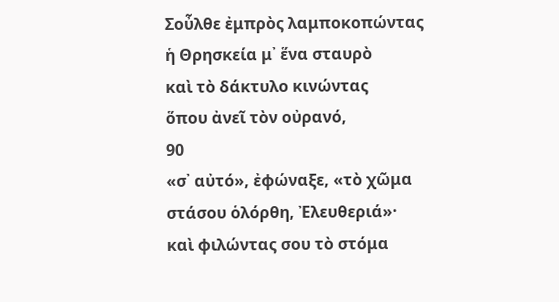Σοὖλθε ἐμπρὸς λαμποκοπώντας
ἡ Θρησκεία μ᾿ ἕνα σταυρὸ
καὶ τὸ δάκτυλο κινώντας
ὅπου ἀνεῖ τὸν οὐρανό,
90
«σ᾿ αὐτό», ἐφώναξε, «τὸ χῶμα
στάσου ὁλόρθη, Ἐλευθεριά»·
καὶ φιλώντας σου τὸ στόμα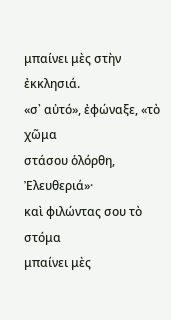μπαίνει μὲς στὴν ἐκκλησιά.
«σ᾿ αὐτό», ἐφώναξε, «τὸ χῶμα
στάσου ὁλόρθη, Ἐλευθεριά»·
καὶ φιλώντας σου τὸ στόμα
μπαίνει μὲς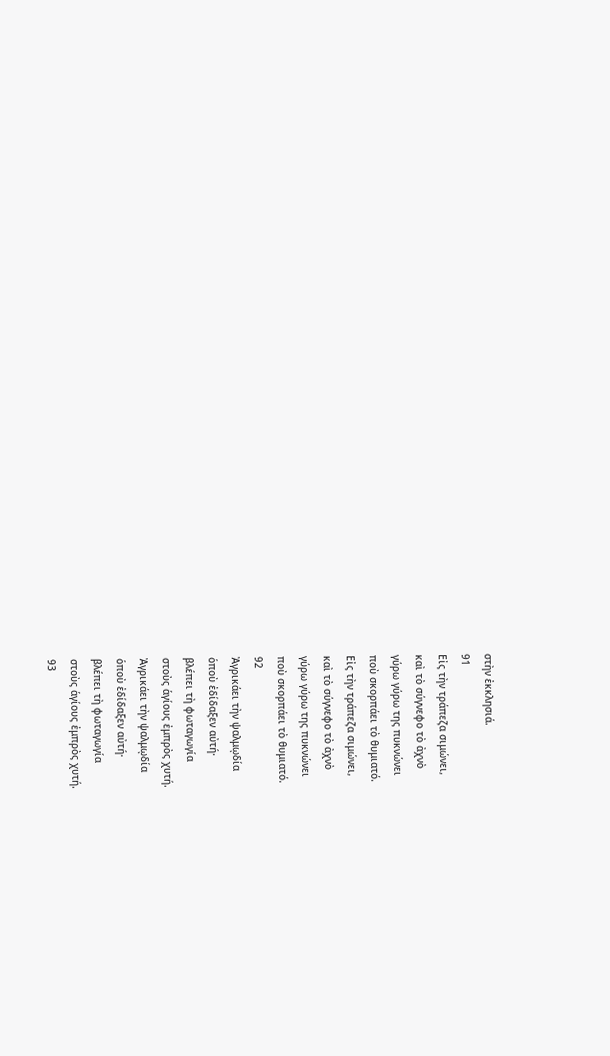στὴν ἐκκλησιά.
91
Εἰς τὴν τράπεζα σιμώνει,
καὶ τὸ σύγνεφο τὸ ἀχνὸ
γύρω γύρω της πυκνώνει
ποὺ σκορπάει τὸ θυμιατό.
Εἰς τὴν τράπεζα σιμώνει,
καὶ τὸ σύγνεφο τὸ ἀχνὸ
γύρω γύρω της πυκνώνει
ποὺ σκορπάει τὸ θυμιατό.
92
Ἀγρικάει τὴν ψαλμῳδία
ὁποὺ ἐδίδαξεν αὐτή·
βλέπει τὴ φωταγωγία
στοὺς ἁγίους ἐμπρὸς χυτή.
Ἀγρικάει τὴν ψαλμῳδία
ὁποὺ ἐδίδαξεν αὐτή·
βλέπει τὴ φωταγωγία
στοὺς ἁγίους ἐμπρὸς χυτή.
93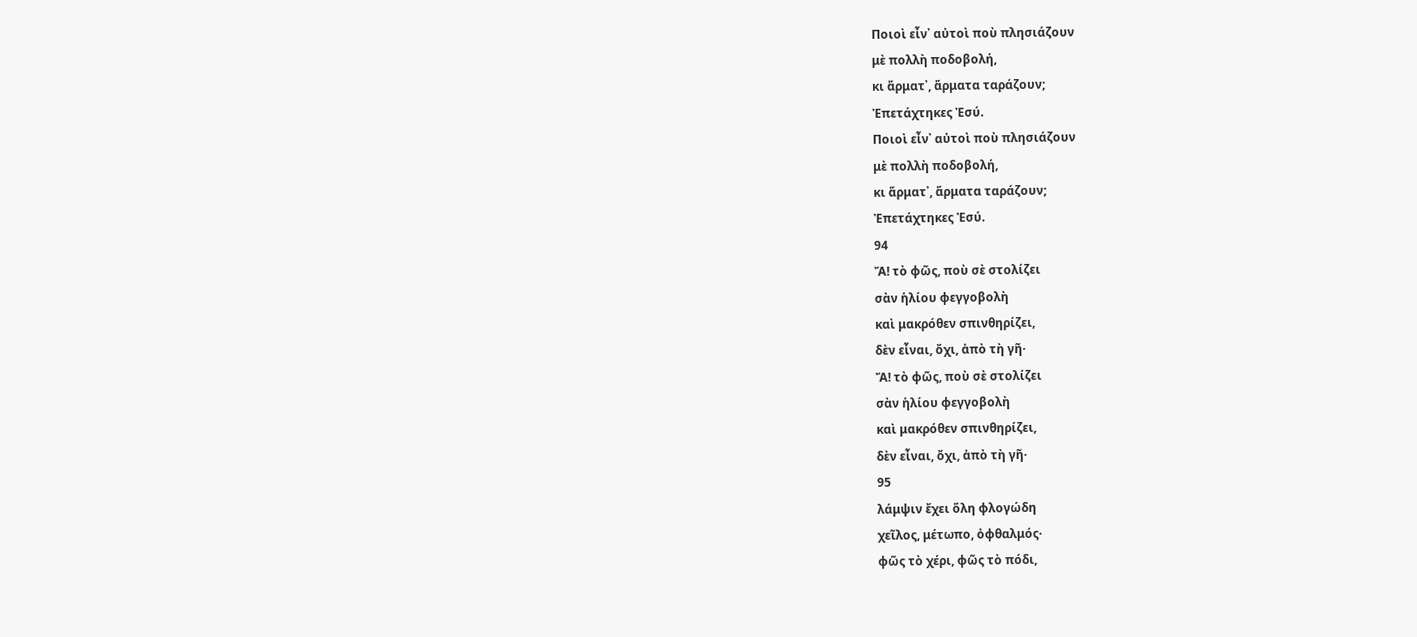Ποιοὶ εἶν᾿ αὐτοὶ ποὺ πλησιάζουν
μὲ πολλὴ ποδοβολή,
κι ἅρματ᾿, ἅρματα ταράζουν;
Ἐπετάχτηκες Ἐσύ.
Ποιοὶ εἶν᾿ αὐτοὶ ποὺ πλησιάζουν
μὲ πολλὴ ποδοβολή,
κι ἅρματ᾿, ἅρματα ταράζουν;
Ἐπετάχτηκες Ἐσύ.
94
Ἄ! τὸ φῶς, ποὺ σὲ στολίζει
σὰν ἡλίου φεγγοβολὴ
καὶ μακρόθεν σπινθηρίζει,
δὲν εἶναι, ὄχι, ἀπὸ τὴ γῆ·
Ἄ! τὸ φῶς, ποὺ σὲ στολίζει
σὰν ἡλίου φεγγοβολὴ
καὶ μακρόθεν σπινθηρίζει,
δὲν εἶναι, ὄχι, ἀπὸ τὴ γῆ·
95
λάμψιν ἔχει ὅλη φλογώδη
χεῖλος, μέτωπο, ὀφθαλμός·
φῶς τὸ χέρι, φῶς τὸ πόδι,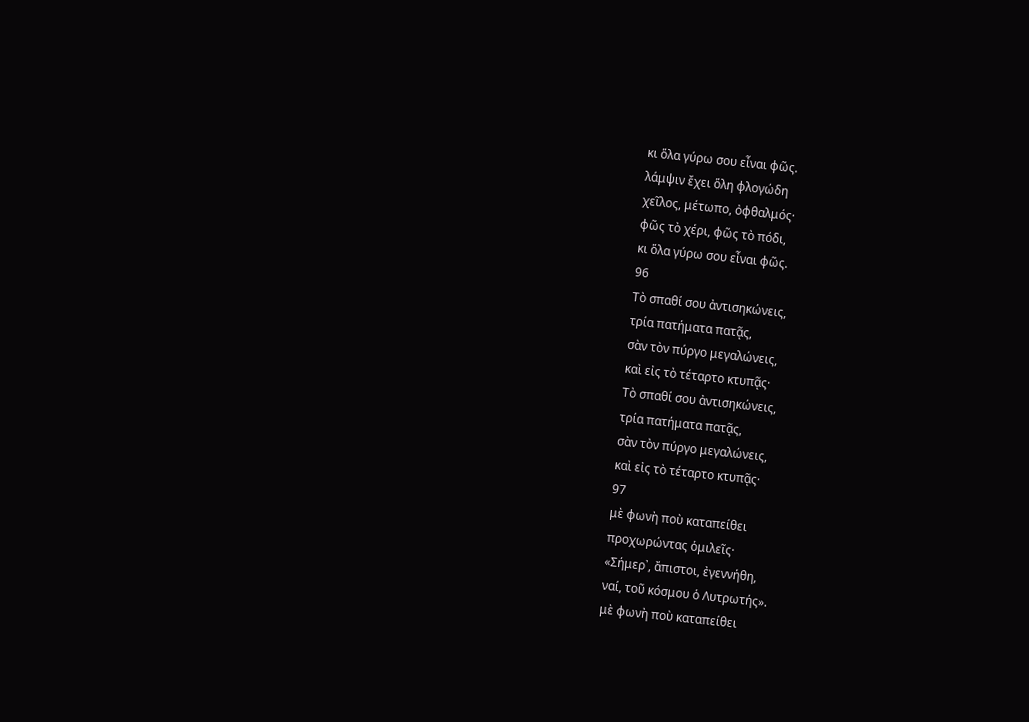κι ὅλα γύρω σου εἶναι φῶς.
λάμψιν ἔχει ὅλη φλογώδη
χεῖλος, μέτωπο, ὀφθαλμός·
φῶς τὸ χέρι, φῶς τὸ πόδι,
κι ὅλα γύρω σου εἶναι φῶς.
96
Τὸ σπαθί σου ἀντισηκώνεις,
τρία πατήματα πατᾷς,
σὰν τὸν πύργο μεγαλώνεις,
καὶ εἰς τὸ τέταρτο κτυπᾷς·
Τὸ σπαθί σου ἀντισηκώνεις,
τρία πατήματα πατᾷς,
σὰν τὸν πύργο μεγαλώνεις,
καὶ εἰς τὸ τέταρτο κτυπᾷς·
97
μὲ φωνὴ ποὺ καταπείθει
προχωρώντας ὁμιλεῖς·
«Σήμερ᾿, ἄπιστοι, ἐγεννήθη,
ναί, τοῦ κόσμου ὁ Λυτρωτής».
μὲ φωνὴ ποὺ καταπείθει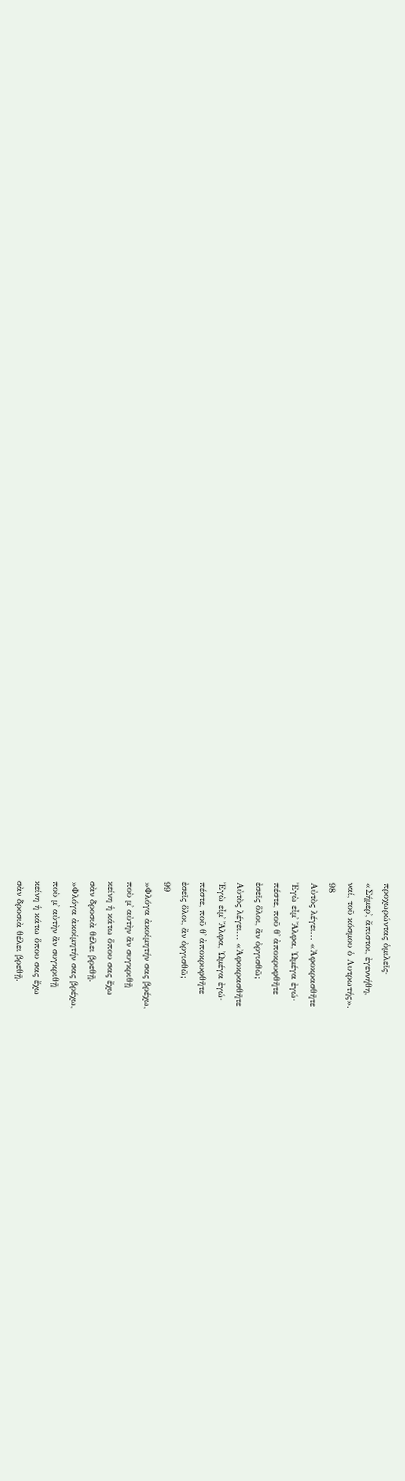προχωρώντας ὁμιλεῖς·
«Σήμερ᾿, ἄπιστοι, ἐγεννήθη,
ναί, τοῦ κόσμου ὁ Λυτρωτής».
98
Αὐτὸς λέγει... «Ἀφοκρασθῆτε
Ἐγὼ εἶμ᾿ Ἄλφα, Ὠμέγα ἐγώ·
πέστε, ποῦ θ᾿ ἀποκρυφθῆτε
ἐσεῖς ὅλοι, ἂν ὀργισθῶ;
Αὐτὸς λέγει... «Ἀφοκρασθῆτε
Ἐγὼ εἶμ᾿ Ἄλφα, Ὠμέγα ἐγώ·
πέστε, ποῦ θ᾿ ἀποκρυφθῆτε
ἐσεῖς ὅλοι, ἂν ὀργισθῶ;
99
»Φλόγα ἀκοίμητήν σας βρέχω,
ποὺ μ᾿ αὐτὴν ἂν συγκριθῇ
κείνη ἡ κάτω ὅπου σας ἔχω
σὰν δροσιὰ θέλει βρεθῇ.
»Φλόγα ἀκοίμητήν σας βρέχω,
ποὺ μ᾿ αὐτὴν ἂν συγκριθῇ
κείνη ἡ κάτω ὅπου σας ἔχω
σὰν δροσιὰ θέλει βρεθῇ.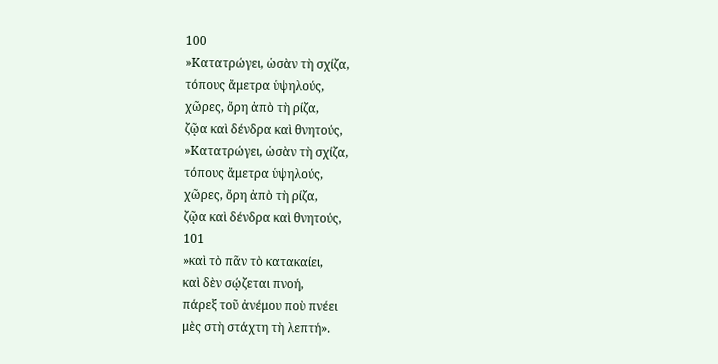100
»Κατατρώγει, ὡσὰν τὴ σχίζα,
τόπους ἄμετρα ὑψηλούς,
χῶρες, ὄρη ἀπὸ τὴ ρίζα,
ζῷα καὶ δένδρα καὶ θνητούς,
»Κατατρώγει, ὡσὰν τὴ σχίζα,
τόπους ἄμετρα ὑψηλούς,
χῶρες, ὄρη ἀπὸ τὴ ρίζα,
ζῷα καὶ δένδρα καὶ θνητούς,
101
»καὶ τὸ πᾶν τὸ κατακαίει,
καὶ δὲν σῴζεται πνοή,
πάρεξ τοῦ ἀνέμου ποὺ πνέει
μὲς στὴ στάχτη τὴ λεπτή».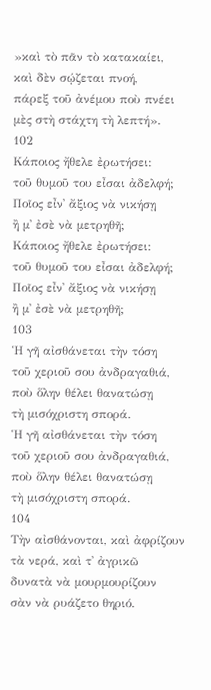»καὶ τὸ πᾶν τὸ κατακαίει,
καὶ δὲν σῴζεται πνοή,
πάρεξ τοῦ ἀνέμου ποὺ πνέει
μὲς στὴ στάχτη τὴ λεπτή».
102
Κάποιος ἤθελε ἐρωτήσει:
τοῦ θυμοῦ του εἶσαι ἀδελφή;
Ποῖος εἶν᾿ ἄξιος νὰ νικήσῃ
ἢ μ᾿ ἐσὲ νὰ μετρηθῆ;
Κάποιος ἤθελε ἐρωτήσει:
τοῦ θυμοῦ του εἶσαι ἀδελφή;
Ποῖος εἶν᾿ ἄξιος νὰ νικήσῃ
ἢ μ᾿ ἐσὲ νὰ μετρηθῆ;
103
Ἡ γῆ αἰσθάνεται τὴν τόση
τοῦ χεριοῦ σου ἀνδραγαθιά,
ποὺ ὅλην θέλει θανατώσῃ
τὴ μισόχριστη σπορά.
Ἡ γῆ αἰσθάνεται τὴν τόση
τοῦ χεριοῦ σου ἀνδραγαθιά,
ποὺ ὅλην θέλει θανατώσῃ
τὴ μισόχριστη σπορά.
104
Τὴν αἰσθάνονται, καὶ ἀφρίζουν
τὰ νερά, καὶ τ᾿ ἀγρικῶ
δυνατὰ νὰ μουρμουρίζουν
σὰν νὰ ρυάζετο θηριό.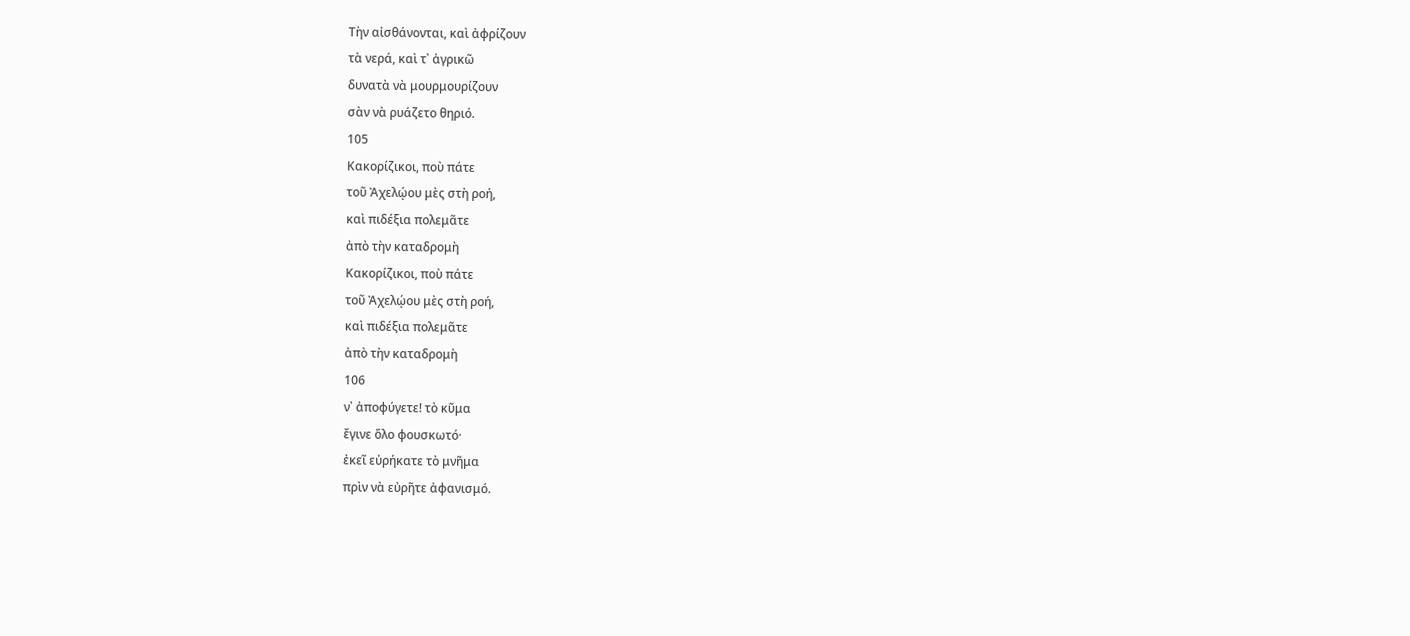Τὴν αἰσθάνονται, καὶ ἀφρίζουν
τὰ νερά, καὶ τ᾿ ἀγρικῶ
δυνατὰ νὰ μουρμουρίζουν
σὰν νὰ ρυάζετο θηριό.
105
Κακορίζικοι, ποὺ πάτε
τοῦ Ἀχελῴου μὲς στὴ ροή,
καὶ πιδέξια πολεμᾶτε
ἀπὸ τὴν καταδρομὴ
Κακορίζικοι, ποὺ πάτε
τοῦ Ἀχελῴου μὲς στὴ ροή,
καὶ πιδέξια πολεμᾶτε
ἀπὸ τὴν καταδρομὴ
106
ν᾿ ἀποφύγετε! τὸ κῦμα
ἔγινε ὅλο φουσκωτό·
ἐκεῖ εὐρήκατε τὸ μνῆμα
πρὶν νὰ εὐρῆτε ἀφανισμό.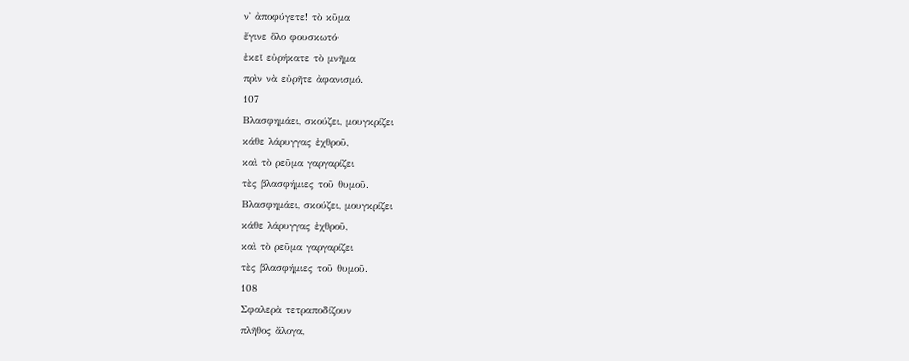ν᾿ ἀποφύγετε! τὸ κῦμα
ἔγινε ὅλο φουσκωτό·
ἐκεῖ εὐρήκατε τὸ μνῆμα
πρὶν νὰ εὐρῆτε ἀφανισμό.
107
Βλασφημάει, σκούζει, μουγκρίζει
κάθε λάρυγγας ἐχθροῦ,
καὶ τὸ ρεῦμα γαργαρίζει
τὲς βλασφήμιες τοῦ θυμοῦ.
Βλασφημάει, σκούζει, μουγκρίζει
κάθε λάρυγγας ἐχθροῦ,
καὶ τὸ ρεῦμα γαργαρίζει
τὲς βλασφήμιες τοῦ θυμοῦ.
108
Σφαλερὰ τετραποδίζουν
πλῆθος ἄλογα,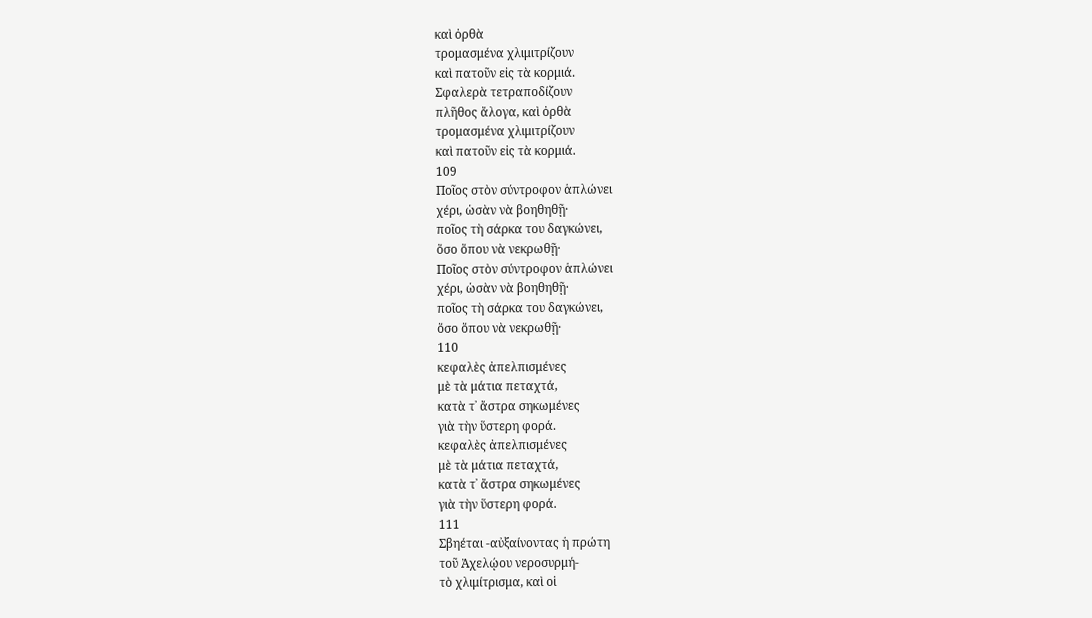καὶ ὀρθὰ
τρομασμένα χλιμιτρίζουν
καὶ πατοῦν εἰς τὰ κορμιά.
Σφαλερὰ τετραποδίζουν
πλῆθος ἄλογα, καὶ ὀρθὰ
τρομασμένα χλιμιτρίζουν
καὶ πατοῦν εἰς τὰ κορμιά.
109
Ποῖος στὸν σύντροφον ἁπλώνει
χέρι, ὡσὰν νὰ βοηθηθῇ·
ποῖος τὴ σάρκα του δαγκώνει,
ὅσο ὅπου νὰ νεκρωθῇ·
Ποῖος στὸν σύντροφον ἁπλώνει
χέρι, ὡσὰν νὰ βοηθηθῇ·
ποῖος τὴ σάρκα του δαγκώνει,
ὅσο ὅπου νὰ νεκρωθῇ·
110
κεφαλὲς ἀπελπισμένες
μὲ τὰ μάτια πεταχτά,
κατὰ τ᾿ ἄστρα σηκωμένες
γιὰ τὴν ὕστερη φορά.
κεφαλὲς ἀπελπισμένες
μὲ τὰ μάτια πεταχτά,
κατὰ τ᾿ ἄστρα σηκωμένες
γιὰ τὴν ὕστερη φορά.
111
Σβηέται -αὐξαίνοντας ἡ πρώτη
τοῦ Ἀχελῴου νεροσυρμή-
τὸ χλιμίτρισμα, καὶ οἱ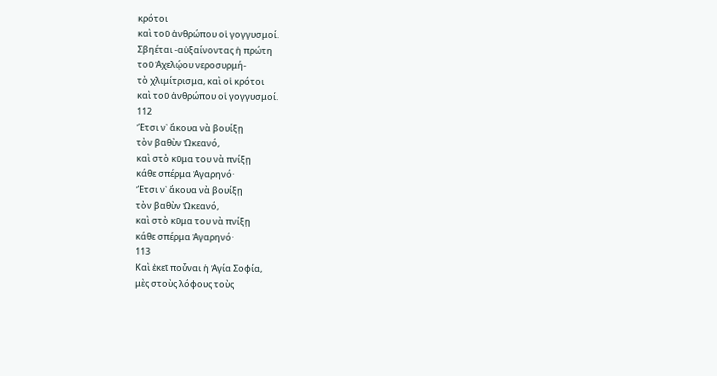κρότοι
καὶ τοῦ ἀνθρώπου οἱ γογγυσμοί.
Σβηέται -αὐξαίνοντας ἡ πρώτη
τοῦ Ἀχελῴου νεροσυρμή-
τὸ χλιμίτρισμα, καὶ οἱ κρότοι
καὶ τοῦ ἀνθρώπου οἱ γογγυσμοί.
112
Ἔτσι ν᾿ ἄκουα νὰ βουίξῃ
τὸν βαθὺν Ὠκεανό,
καὶ στὸ κῦμα του νὰ πνίξῃ
κάθε σπέρμα Ἀγαρηνό·
Ἔτσι ν᾿ ἄκουα νὰ βουίξῃ
τὸν βαθὺν Ὠκεανό,
καὶ στὸ κῦμα του νὰ πνίξῃ
κάθε σπέρμα Ἀγαρηνό·
113
Καὶ ἐκεῖ ποὖναι ἡ Ἁγία Σοφία,
μὲς στοὺς λόφους τοὺς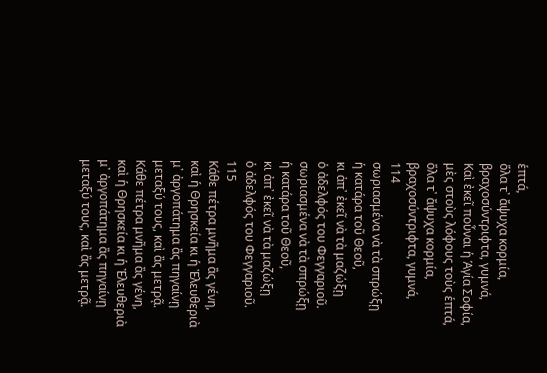ἑπτά,
ὅλα τ᾿ ἄψυχα κορμία,
βραχοσύντριφτα, γυμνά,
Καὶ ἐκεῖ ποὖναι ἡ Ἁγία Σοφία,
μὲς στοὺς λόφους τοὺς ἑπτά,
ὅλα τ᾿ ἄψυχα κορμία,
βραχοσύντριφτα, γυμνά,
114
σωριασμένα νὰ τὰ σπρώξῃ
ἡ κατάρα τοῦ Θεοῦ,
κι ἀπ᾿ ἐκεῖ νὰ τὰ μαζώξῃ
ὁ ἀδελφός του Φεγγαριοῦ.
σωριασμένα νὰ τὰ σπρώξῃ
ἡ κατάρα τοῦ Θεοῦ,
κι ἀπ᾿ ἐκεῖ νὰ τὰ μαζώξῃ
ὁ ἀδελφός του Φεγγαριοῦ.
115
Κάθε πέτρα μνῆμα ἂς γένη,
καὶ ἡ Θρησκεία κι ἡ Ἐλευθεριὰ
μ᾿ ἀργοπάτημα ἂς πηγαίνῃ
μεταξύ τους, καὶ ἂς μετρᾷ.
Κάθε πέτρα μνῆμα ἂς γένη,
καὶ ἡ Θρησκεία κι ἡ Ἐλευθεριὰ
μ᾿ ἀργοπάτημα ἂς πηγαίνῃ
μεταξύ τους, καὶ ἂς μετρᾷ.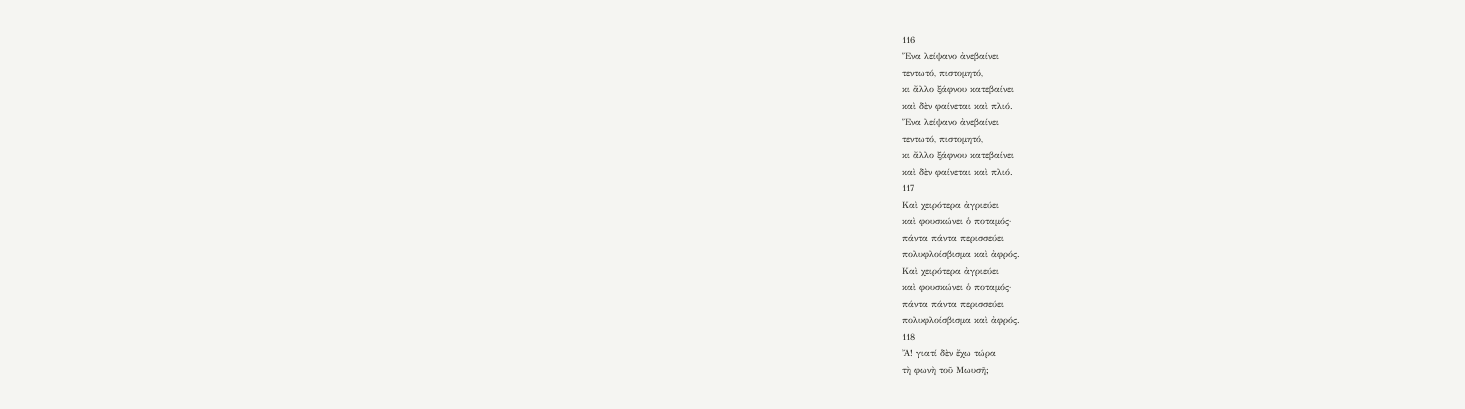116
Ἕνα λείψανο ἀνεβαίνει
τεντωτό, πιστομητό,
κι ἄλλο ξάφνου κατεβαίνει
καὶ δὲν φαίνεται καὶ πλιό.
Ἕνα λείψανο ἀνεβαίνει
τεντωτό, πιστομητό,
κι ἄλλο ξάφνου κατεβαίνει
καὶ δὲν φαίνεται καὶ πλιό.
117
Καὶ χειρότερα ἀγριεύει
καὶ φουσκώνει ὁ ποταμός·
πάντα πάντα περισσεύει
πολυφλοίσβισμα καὶ ἀφρός.
Καὶ χειρότερα ἀγριεύει
καὶ φουσκώνει ὁ ποταμός·
πάντα πάντα περισσεύει
πολυφλοίσβισμα καὶ ἀφρός.
118
Ἄ! γιατί δὲν ἔχω τώρα
τὴ φωνὴ τοῦ Μωυσῆ;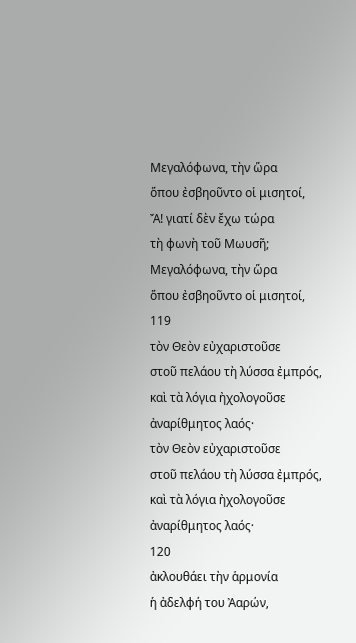Μεγαλόφωνα, τὴν ὥρα
ὅπου ἐσβηοῦντο οἱ μισητοί,
Ἄ! γιατί δὲν ἔχω τώρα
τὴ φωνὴ τοῦ Μωυσῆ;
Μεγαλόφωνα, τὴν ὥρα
ὅπου ἐσβηοῦντο οἱ μισητοί,
119
τὸν Θεὸν εὐχαριστοῦσε
στοῦ πελάου τὴ λύσσα ἐμπρός,
καὶ τὰ λόγια ἠχολογοῦσε
ἀναρίθμητος λαός·
τὸν Θεὸν εὐχαριστοῦσε
στοῦ πελάου τὴ λύσσα ἐμπρός,
καὶ τὰ λόγια ἠχολογοῦσε
ἀναρίθμητος λαός·
120
ἀκλουθάει τὴν ἁρμονία
ἡ ἀδελφή του Ἀαρών,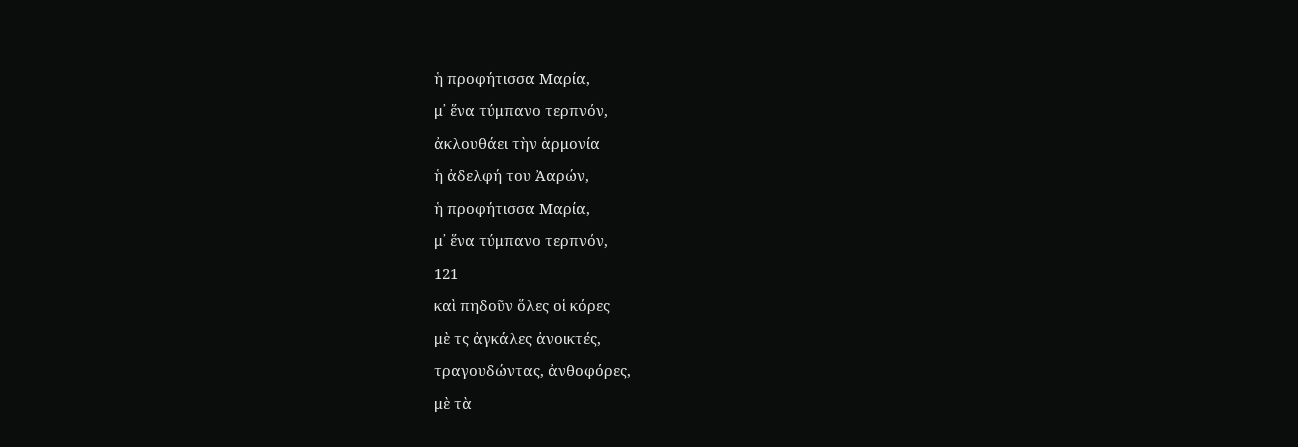ἡ προφήτισσα Μαρία,
μ᾿ ἕνα τύμπανο τερπνόν,
ἀκλουθάει τὴν ἁρμονία
ἡ ἀδελφή του Ἀαρών,
ἡ προφήτισσα Μαρία,
μ᾿ ἕνα τύμπανο τερπνόν,
121
καὶ πηδοῦν ὅλες οἱ κόρες
μὲ τς ἀγκάλες ἀνοικτές,
τραγουδώντας, ἀνθοφόρες,
μὲ τὰ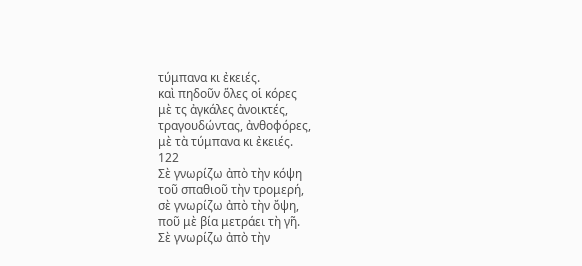τύμπανα κι ἐκειές.
καὶ πηδοῦν ὅλες οἱ κόρες
μὲ τς ἀγκάλες ἀνοικτές,
τραγουδώντας, ἀνθοφόρες,
μὲ τὰ τύμπανα κι ἐκειές.
122
Σὲ γνωρίζω ἀπὸ τὴν κόψη
τοῦ σπαθιοῦ τὴν τρομερή,
σὲ γνωρίζω ἀπὸ τὴν ὄψη,
ποῦ μὲ βία μετράει τὴ γῆ.
Σὲ γνωρίζω ἀπὸ τὴν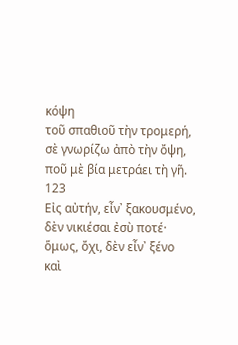κόψη
τοῦ σπαθιοῦ τὴν τρομερή,
σὲ γνωρίζω ἀπὸ τὴν ὄψη,
ποῦ μὲ βία μετράει τὴ γῆ.
123
Εἰς αὐτήν, εἶν᾿ ξακουσμένο,
δὲν νικιέσαι ἐσὺ ποτέ·
ὅμως, ὄχι, δὲν εἶν᾿ ξένο
καὶ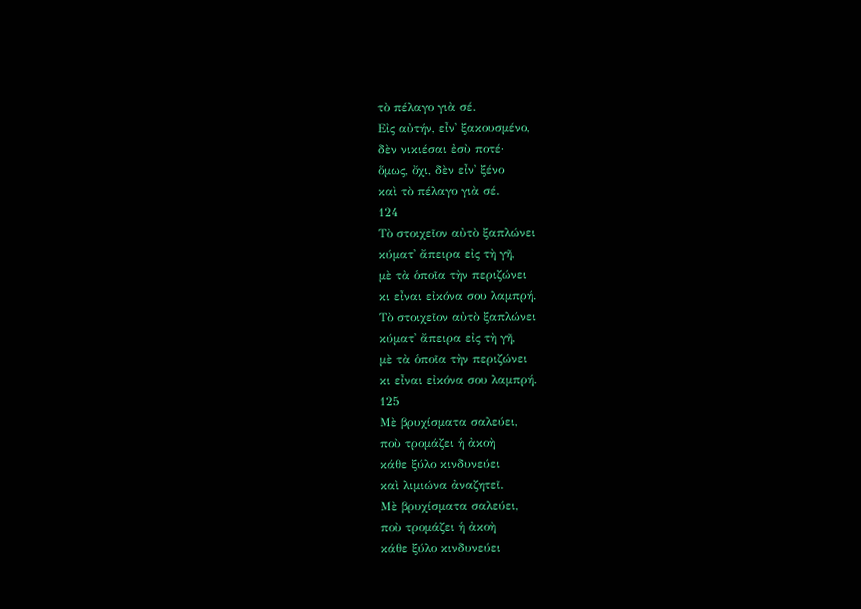τὸ πέλαγο γιὰ σέ.
Εἰς αὐτήν, εἶν᾿ ξακουσμένο,
δὲν νικιέσαι ἐσὺ ποτέ·
ὅμως, ὄχι, δὲν εἶν᾿ ξένο
καὶ τὸ πέλαγο γιὰ σέ.
124
Τὸ στοιχεῖον αὐτὸ ξαπλώνει
κύματ᾿ ἄπειρα εἰς τὴ γῆ,
μὲ τὰ ὁποῖα τὴν περιζώνει
κι εἶναι εἰκόνα σου λαμπρή.
Τὸ στοιχεῖον αὐτὸ ξαπλώνει
κύματ᾿ ἄπειρα εἰς τὴ γῆ,
μὲ τὰ ὁποῖα τὴν περιζώνει
κι εἶναι εἰκόνα σου λαμπρή.
125
Μὲ βρυχίσματα σαλεύει,
ποὺ τρομάζει ἡ ἀκοὴ
κάθε ξύλο κινδυνεύει
καὶ λιμιώνα ἀναζητεῖ.
Μὲ βρυχίσματα σαλεύει,
ποὺ τρομάζει ἡ ἀκοὴ
κάθε ξύλο κινδυνεύει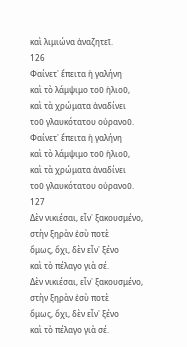καὶ λιμιώνα ἀναζητεῖ.
126
Φαίνετ᾿ ἔπειτα ἡ γαλήνη
καὶ τὸ λάμψιμο τοῦ ἡλιοῦ,
καὶ τὰ χρώματα ἀναδίνει
τοῦ γλαυκότατου οὐρανοῦ.
Φαίνετ᾿ ἔπειτα ἡ γαλήνη
καὶ τὸ λάμψιμο τοῦ ἡλιοῦ,
καὶ τὰ χρώματα ἀναδίνει
τοῦ γλαυκότατου οὐρανοῦ.
127
Δὲν νικιέσαι, εἶν᾿ ξακουσμένο,
στὴν ξηρὰν ἐσὺ ποτὲ
ὅμως, ὄχι, δὲν εἶν᾿ ξένο
καὶ τὸ πέλαγο γιὰ σέ.
Δὲν νικιέσαι, εἶν᾿ ξακουσμένο,
στὴν ξηρὰν ἐσὺ ποτὲ
ὅμως, ὄχι, δὲν εἶν᾿ ξένο
καὶ τὸ πέλαγο γιὰ σέ.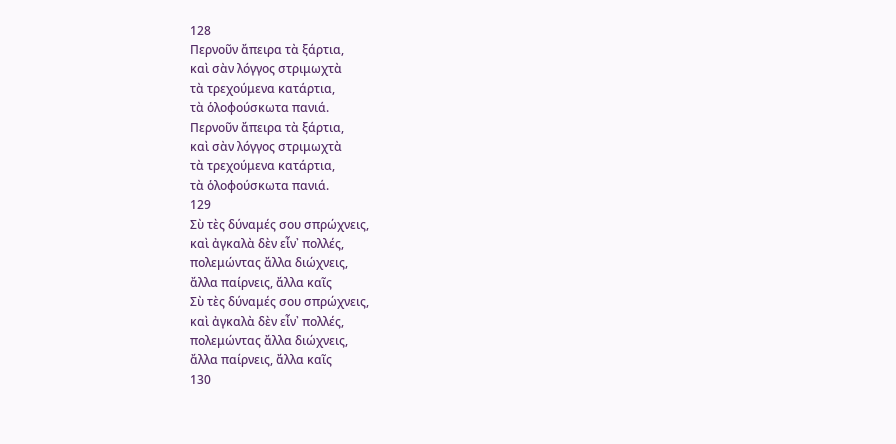128
Περνοῦν ἄπειρα τὰ ξάρτια,
καὶ σὰν λόγγος στριμωχτὰ
τὰ τρεχούμενα κατάρτια,
τὰ ὁλοφούσκωτα πανιά.
Περνοῦν ἄπειρα τὰ ξάρτια,
καὶ σὰν λόγγος στριμωχτὰ
τὰ τρεχούμενα κατάρτια,
τὰ ὁλοφούσκωτα πανιά.
129
Σὺ τὲς δύναμές σου σπρώχνεις,
καὶ ἀγκαλὰ δὲν εἶν᾿ πολλές,
πολεμώντας ἄλλα διώχνεις,
ἄλλα παίρνεις, ἄλλα καῖς
Σὺ τὲς δύναμές σου σπρώχνεις,
καὶ ἀγκαλὰ δὲν εἶν᾿ πολλές,
πολεμώντας ἄλλα διώχνεις,
ἄλλα παίρνεις, ἄλλα καῖς
130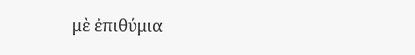μὲ ἐπιθύμια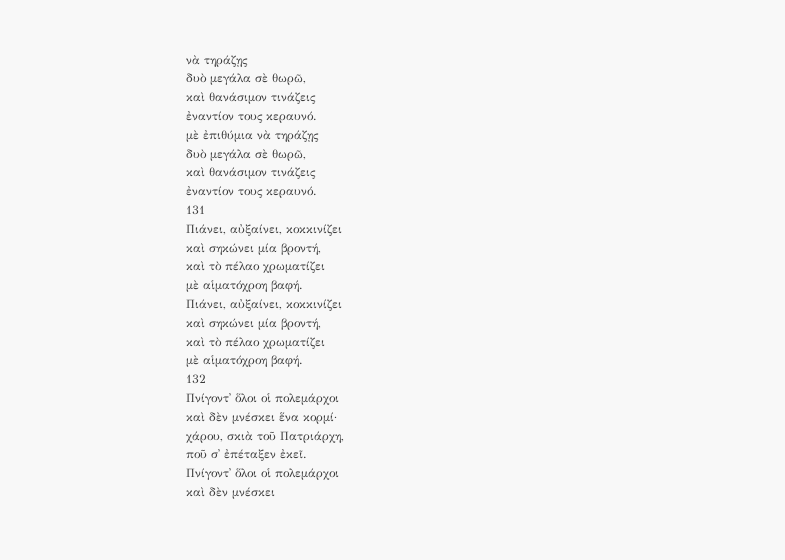νὰ τηράζῃς
δυὸ μεγάλα σὲ θωρῶ,
καὶ θανάσιμον τινάζεις
ἐναντίον τους κεραυνό.
μὲ ἐπιθύμια νὰ τηράζῃς
δυὸ μεγάλα σὲ θωρῶ,
καὶ θανάσιμον τινάζεις
ἐναντίον τους κεραυνό.
131
Πιάνει, αὐξαίνει, κοκκινίζει
καὶ σηκώνει μία βροντή,
καὶ τὸ πέλαο χρωματίζει
μὲ αἱματόχροη βαφή.
Πιάνει, αὐξαίνει, κοκκινίζει
καὶ σηκώνει μία βροντή,
καὶ τὸ πέλαο χρωματίζει
μὲ αἱματόχροη βαφή.
132
Πνίγοντ᾿ ὅλοι οἱ πολεμάρχοι
καὶ δὲν μνέσκει ἕνα κορμί·
χάρου, σκιὰ τοῦ Πατριάρχη,
ποῦ σ᾿ ἐπέταξεν ἐκεῖ.
Πνίγοντ᾿ ὅλοι οἱ πολεμάρχοι
καὶ δὲν μνέσκει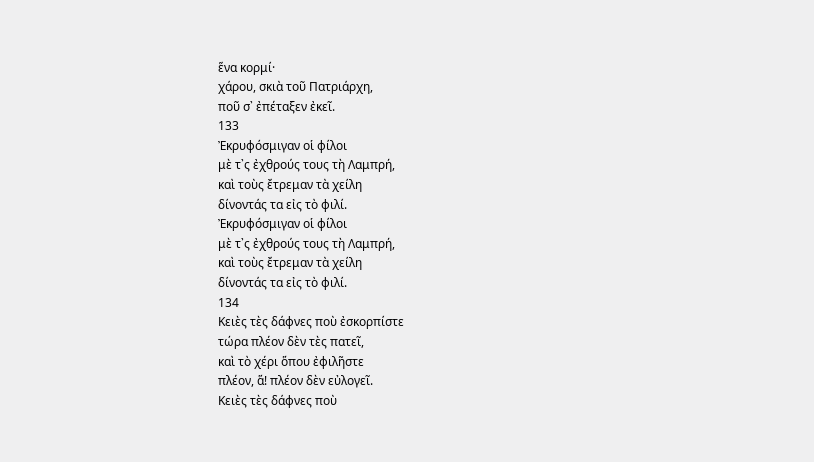ἕνα κορμί·
χάρου, σκιὰ τοῦ Πατριάρχη,
ποῦ σ᾿ ἐπέταξεν ἐκεῖ.
133
Ἐκρυφόσμιγαν οἱ φίλοι
μὲ τ᾿ς ἐχθρούς τους τὴ Λαμπρή,
καὶ τοὺς ἔτρεμαν τὰ χείλη
δίνοντάς τα εἰς τὸ φιλί.
Ἐκρυφόσμιγαν οἱ φίλοι
μὲ τ᾿ς ἐχθρούς τους τὴ Λαμπρή,
καὶ τοὺς ἔτρεμαν τὰ χείλη
δίνοντάς τα εἰς τὸ φιλί.
134
Κειὲς τὲς δάφνες ποὺ ἐσκορπίστε
τώρα πλέον δὲν τὲς πατεῖ,
καὶ τὸ χέρι ὅπου ἐφιλῆστε
πλέον, ἅ! πλέον δὲν εὐλογεῖ.
Κειὲς τὲς δάφνες ποὺ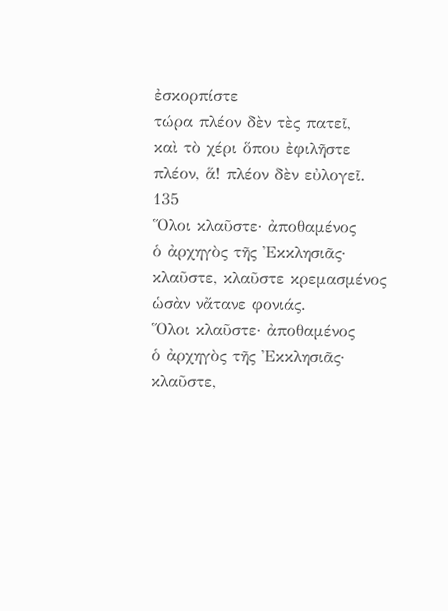ἐσκορπίστε
τώρα πλέον δὲν τὲς πατεῖ,
καὶ τὸ χέρι ὅπου ἐφιλῆστε
πλέον, ἅ! πλέον δὲν εὐλογεῖ.
135
Ὅλοι κλαῦστε· ἀποθαμένος
ὁ ἀρχηγὸς τῆς Ἐκκλησιᾶς·
κλαῦστε, κλαῦστε κρεμασμένος
ὡσὰν νἄτανε φονιάς.
Ὅλοι κλαῦστε· ἀποθαμένος
ὁ ἀρχηγὸς τῆς Ἐκκλησιᾶς·
κλαῦστε,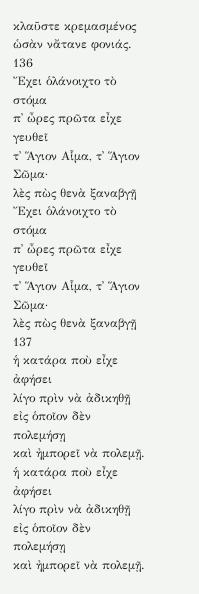κλαῦστε κρεμασμένος
ὡσὰν νἄτανε φονιάς.
136
Ἔχει ὁλάνοιχτο τὸ στόμα
π᾿ ὦρες πρῶτα εἶχε γευθεῖ
τ᾿ Ἅγιον Αἷμα, τ᾿ Ἅγιον Σῶμα·
λὲς πὼς θενὰ ξαναβγῇ
Ἔχει ὁλάνοιχτο τὸ στόμα
π᾿ ὦρες πρῶτα εἶχε γευθεῖ
τ᾿ Ἅγιον Αἷμα, τ᾿ Ἅγιον Σῶμα·
λὲς πὼς θενὰ ξαναβγῇ
137
ἡ κατάρα ποὺ εἶχε ἀφήσει
λίγο πρὶν νὰ ἀδικηθῇ
εἰς ὁποῖον δὲν πολεμήσῃ
καὶ ἠμπορεῖ νὰ πολεμῇ.
ἡ κατάρα ποὺ εἶχε ἀφήσει
λίγο πρὶν νὰ ἀδικηθῇ
εἰς ὁποῖον δὲν πολεμήσῃ
καὶ ἠμπορεῖ νὰ πολεμῇ.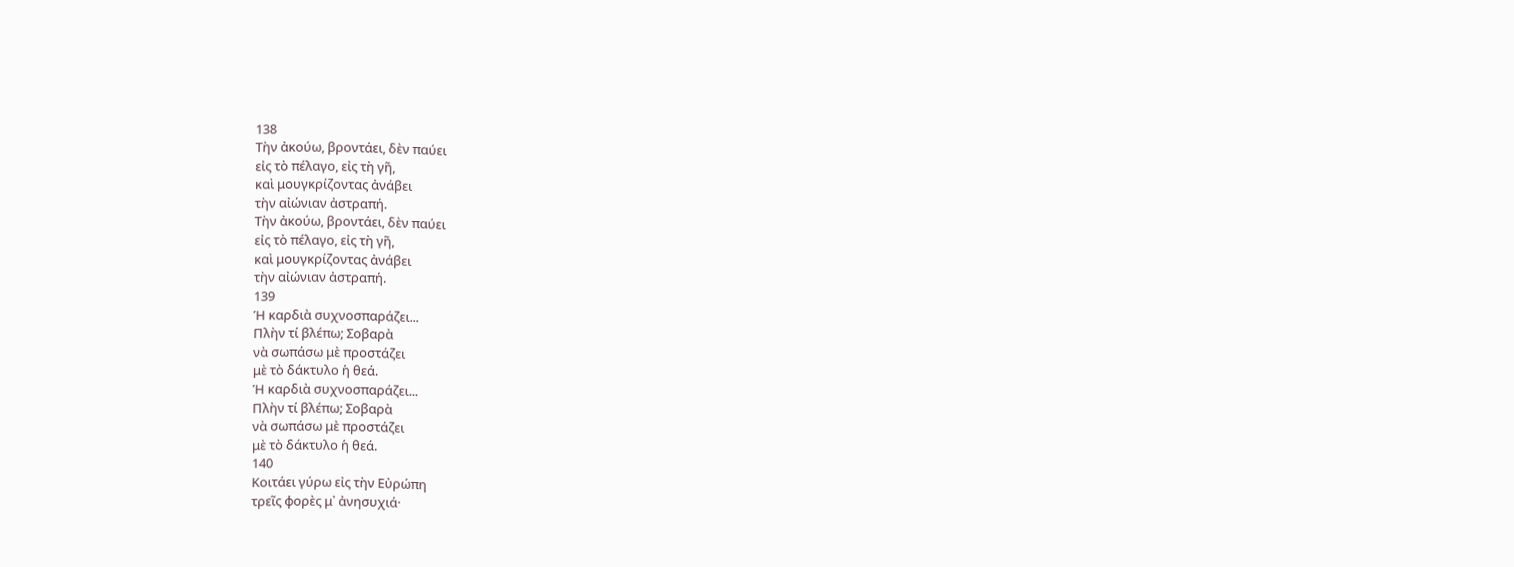138
Τὴν ἀκούω, βροντάει, δὲν παύει
εἰς τὸ πέλαγο, εἰς τὴ γῆ,
καὶ μουγκρίζοντας ἀνάβει
τὴν αἰώνιαν ἀστραπή.
Τὴν ἀκούω, βροντάει, δὲν παύει
εἰς τὸ πέλαγο, εἰς τὴ γῆ,
καὶ μουγκρίζοντας ἀνάβει
τὴν αἰώνιαν ἀστραπή.
139
Ἡ καρδιὰ συχνοσπαράζει...
Πλὴν τί βλέπω; Σοβαρὰ
νὰ σωπάσω μὲ προστάζει
μὲ τὸ δάκτυλο ἡ θεά.
Ἡ καρδιὰ συχνοσπαράζει...
Πλὴν τί βλέπω; Σοβαρὰ
νὰ σωπάσω μὲ προστάζει
μὲ τὸ δάκτυλο ἡ θεά.
140
Κοιτάει γύρω εἰς τὴν Εὐρώπη
τρεῖς φορὲς μ᾿ ἀνησυχιά·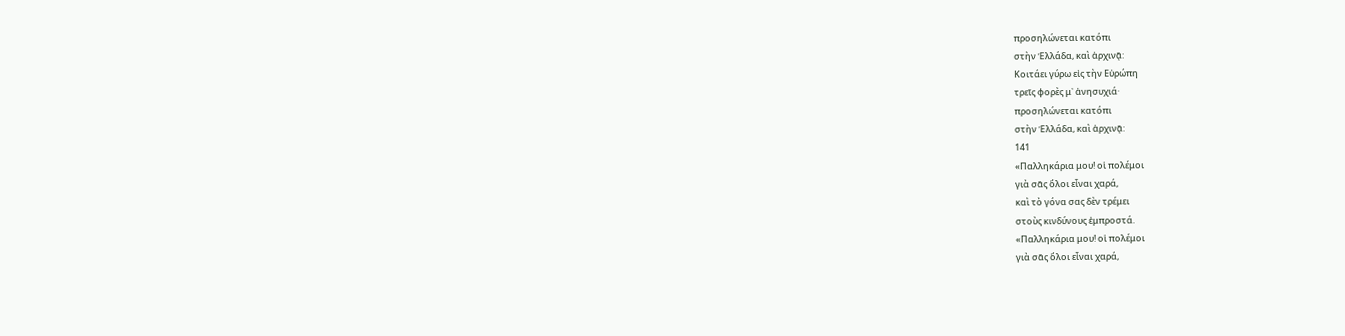προσηλώνεται κατόπι
στὴν Ἑλλάδα, καὶ ἀρχινᾷ:
Κοιτάει γύρω εἰς τὴν Εὐρώπη
τρεῖς φορὲς μ᾿ ἀνησυχιά·
προσηλώνεται κατόπι
στὴν Ἑλλάδα, καὶ ἀρχινᾷ:
141
«Παλληκάρια μου! οἱ πολέμοι
γιὰ σᾶς ὅλοι εἶναι χαρά,
καὶ τὸ γόνα σας δὲν τρέμει
στοὺς κινδύνους ἐμπροστά.
«Παλληκάρια μου! οἱ πολέμοι
γιὰ σᾶς ὅλοι εἶναι χαρά,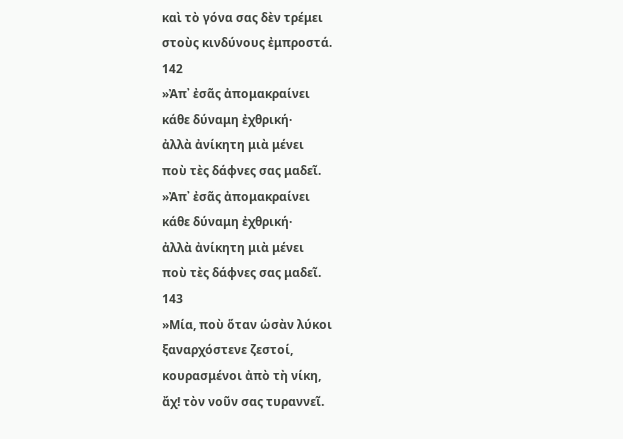καὶ τὸ γόνα σας δὲν τρέμει
στοὺς κινδύνους ἐμπροστά.
142
»Ἀπ᾿ ἐσᾶς ἀπομακραίνει
κάθε δύναμη ἐχθρική·
ἀλλὰ ἀνίκητη μιὰ μένει
ποὺ τὲς δάφνες σας μαδεῖ.
»Ἀπ᾿ ἐσᾶς ἀπομακραίνει
κάθε δύναμη ἐχθρική·
ἀλλὰ ἀνίκητη μιὰ μένει
ποὺ τὲς δάφνες σας μαδεῖ.
143
»Μία, ποὺ ὅταν ὡσὰν λύκοι
ξαναρχόστενε ζεστοί,
κουρασμένοι ἀπὸ τὴ νίκη,
ἄχ! τὸν νοῦν σας τυραννεῖ.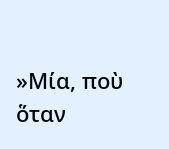»Μία, ποὺ ὅταν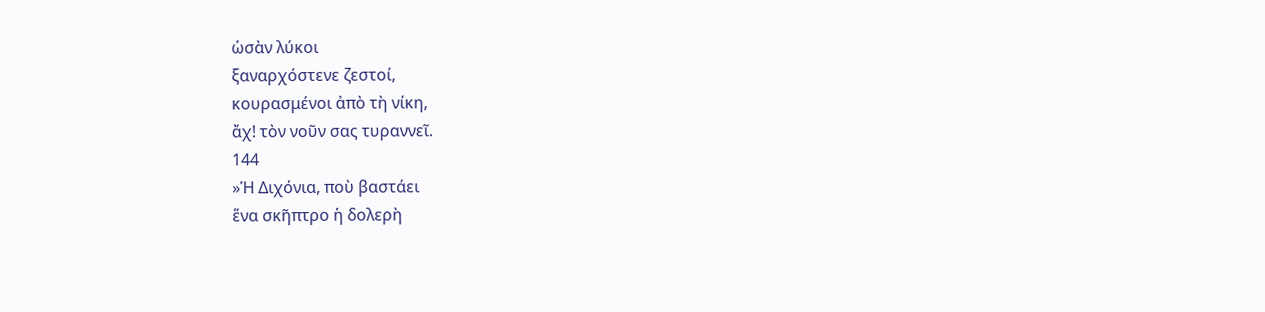ὡσὰν λύκοι
ξαναρχόστενε ζεστοί,
κουρασμένοι ἀπὸ τὴ νίκη,
ἄχ! τὸν νοῦν σας τυραννεῖ.
144
»Ἡ Διχόνια, ποὺ βαστάει
ἕνα σκῆπτρο ἡ δολερὴ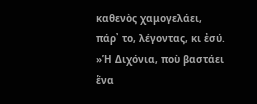καθενὸς χαμογελάει,
πάρ᾿ το, λέγοντας, κι ἐσύ.
»Ἡ Διχόνια, ποὺ βαστάει
ἕνα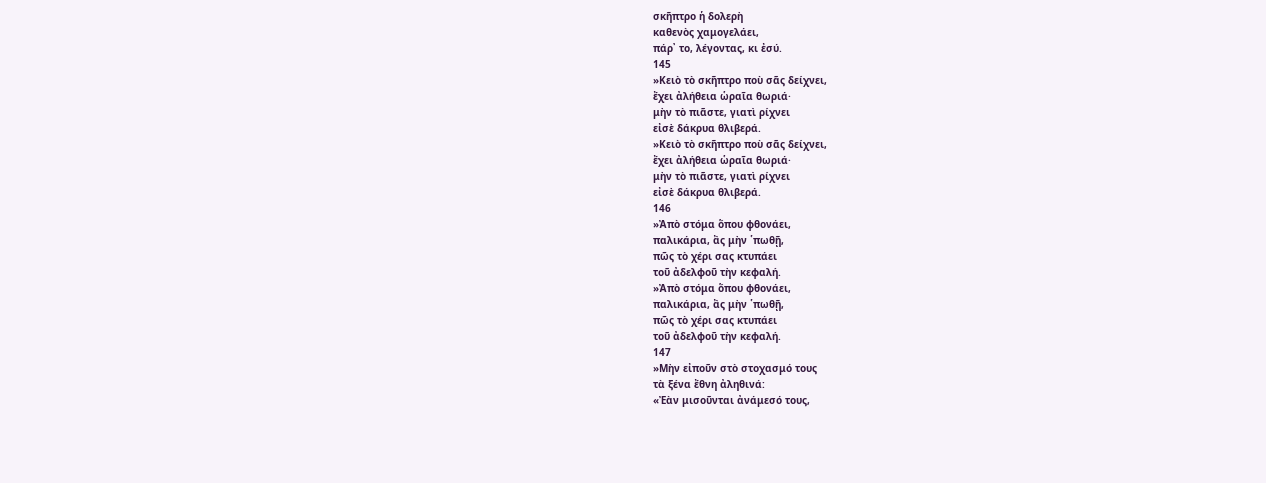σκῆπτρο ἡ δολερὴ
καθενὸς χαμογελάει,
πάρ᾿ το, λέγοντας, κι ἐσύ.
145
»Κειὸ τὸ σκῆπτρο ποὺ σᾶς δείχνει,
ἔχει ἀλήθεια ὡραῖα θωριά·
μὴν τὸ πιᾶστε, γιατὶ ρίχνει
εἰσὲ δάκρυα θλιβερά.
»Κειὸ τὸ σκῆπτρο ποὺ σᾶς δείχνει,
ἔχει ἀλήθεια ὡραῖα θωριά·
μὴν τὸ πιᾶστε, γιατὶ ρίχνει
εἰσὲ δάκρυα θλιβερά.
146
»Ἀπὸ στόμα ὅπου φθονάει,
παλικάρια, ἂς μὴν ῾πωθῇ,
πῶς τὸ χέρι σας κτυπάει
τοῦ ἀδελφοῦ τὴν κεφαλή.
»Ἀπὸ στόμα ὅπου φθονάει,
παλικάρια, ἂς μὴν ῾πωθῇ,
πῶς τὸ χέρι σας κτυπάει
τοῦ ἀδελφοῦ τὴν κεφαλή.
147
»Μὴν εἰποῦν στὸ στοχασμό τους
τὰ ξένα ἔθνη ἀληθινά:
«Ἐὰν μισοῦνται ἀνάμεσό τους,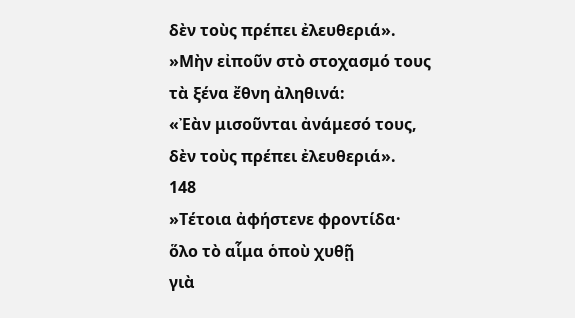δὲν τοὺς πρέπει ἐλευθεριά».
»Μὴν εἰποῦν στὸ στοχασμό τους
τὰ ξένα ἔθνη ἀληθινά:
«Ἐὰν μισοῦνται ἀνάμεσό τους,
δὲν τοὺς πρέπει ἐλευθεριά».
148
»Τέτοια ἀφήστενε φροντίδα·
ὅλο τὸ αἷμα ὁποὺ χυθῇ
γιὰ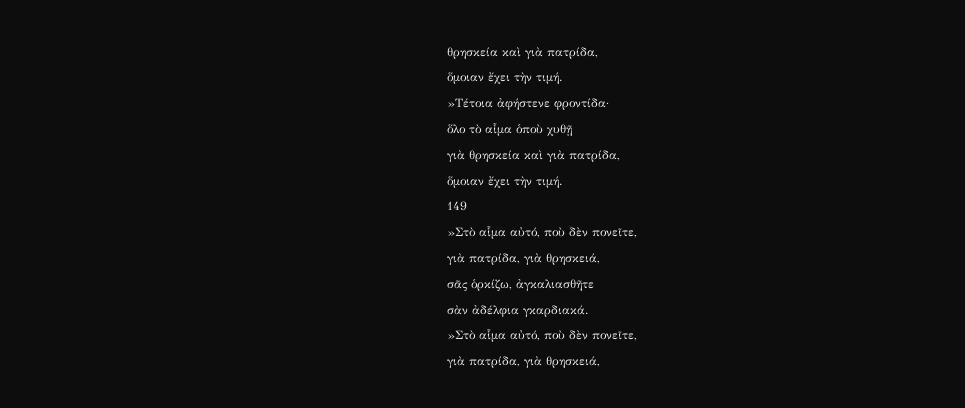θρησκεία καὶ γιὰ πατρίδα,
ὅμοιαν ἔχει τὴν τιμή.
»Τέτοια ἀφήστενε φροντίδα·
ὅλο τὸ αἷμα ὁποὺ χυθῇ
γιὰ θρησκεία καὶ γιὰ πατρίδα,
ὅμοιαν ἔχει τὴν τιμή.
149
»Στὸ αἷμα αὐτό, ποὺ δὲν πονεῖτε,
γιὰ πατρίδα, γιὰ θρησκειά,
σᾶς ὁρκίζω, ἀγκαλιασθῆτε
σὰν ἀδέλφια γκαρδιακά.
»Στὸ αἷμα αὐτό, ποὺ δὲν πονεῖτε,
γιὰ πατρίδα, γιὰ θρησκειά,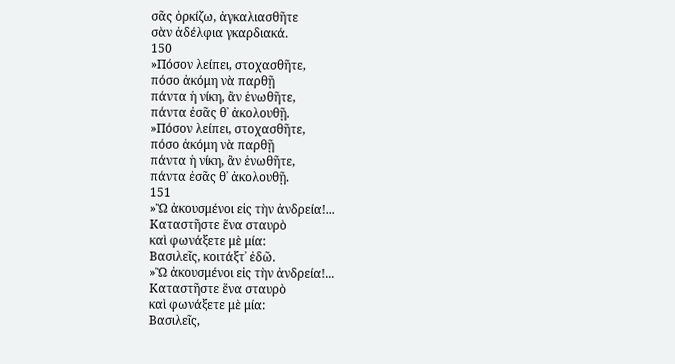σᾶς ὁρκίζω, ἀγκαλιασθῆτε
σὰν ἀδέλφια γκαρδιακά.
150
»Πόσον λείπει, στοχασθῆτε,
πόσο ἀκόμη νὰ παρθῇ
πάντα ἡ νίκη, ἂν ἑνωθῆτε,
πάντα ἐσᾶς θ᾿ ἀκολουθῇ.
»Πόσον λείπει, στοχασθῆτε,
πόσο ἀκόμη νὰ παρθῇ
πάντα ἡ νίκη, ἂν ἑνωθῆτε,
πάντα ἐσᾶς θ᾿ ἀκολουθῇ.
151
»Ὢ ἀκουσμένοι εἰς τὴν ἀνδρεία!...
Καταστῆστε ἕνα σταυρὸ
καὶ φωνάξετε μὲ μία:
Βασιλεῖς, κοιτάξτ᾿ ἐδῶ.
»Ὢ ἀκουσμένοι εἰς τὴν ἀνδρεία!...
Καταστῆστε ἕνα σταυρὸ
καὶ φωνάξετε μὲ μία:
Βασιλεῖς,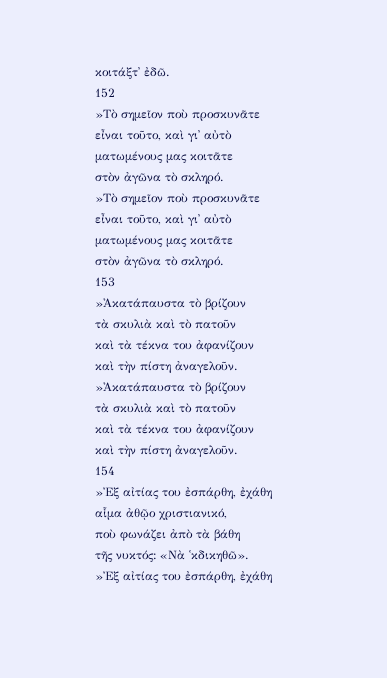κοιτάξτ᾿ ἐδῶ.
152
»Τὸ σημεῖον ποὺ προσκυνᾶτε
εἶναι τοῦτο, καὶ γι᾿ αὐτὸ
ματωμένους μας κοιτᾶτε
στὸν ἀγῶνα τὸ σκληρό.
»Τὸ σημεῖον ποὺ προσκυνᾶτε
εἶναι τοῦτο, καὶ γι᾿ αὐτὸ
ματωμένους μας κοιτᾶτε
στὸν ἀγῶνα τὸ σκληρό.
153
»Ἀκατάπαυστα τὸ βρίζουν
τὰ σκυλιὰ καὶ τὸ πατοῦν
καὶ τὰ τέκνα του ἀφανίζουν
καὶ τὴν πίστη ἀναγελοῦν.
»Ἀκατάπαυστα τὸ βρίζουν
τὰ σκυλιὰ καὶ τὸ πατοῦν
καὶ τὰ τέκνα του ἀφανίζουν
καὶ τὴν πίστη ἀναγελοῦν.
154
»Ἐξ αἰτίας του ἐσπάρθη, ἐχάθη
αἷμα ἀθῷο χριστιανικό,
ποὺ φωνάζει ἀπὸ τὰ βάθη
τῆς νυκτός: «Νὰ ῾κδικηθῶ».
»Ἐξ αἰτίας του ἐσπάρθη, ἐχάθη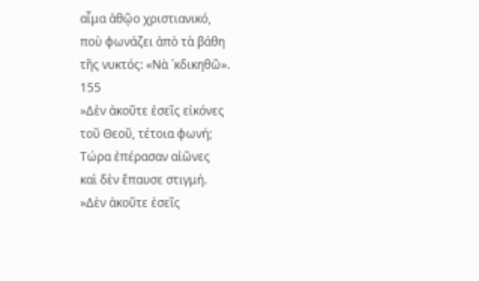αἷμα ἀθῷο χριστιανικό,
ποὺ φωνάζει ἀπὸ τὰ βάθη
τῆς νυκτός: «Νὰ ῾κδικηθῶ».
155
»Δὲν ἀκοῦτε ἐσεῖς εἰκόνες
τοῦ Θεοῦ, τέτοια φωνή;
Τώρα ἐπέρασαν αἰῶνες
καὶ δὲν ἔπαυσε στιγμή.
»Δὲν ἀκοῦτε ἐσεῖς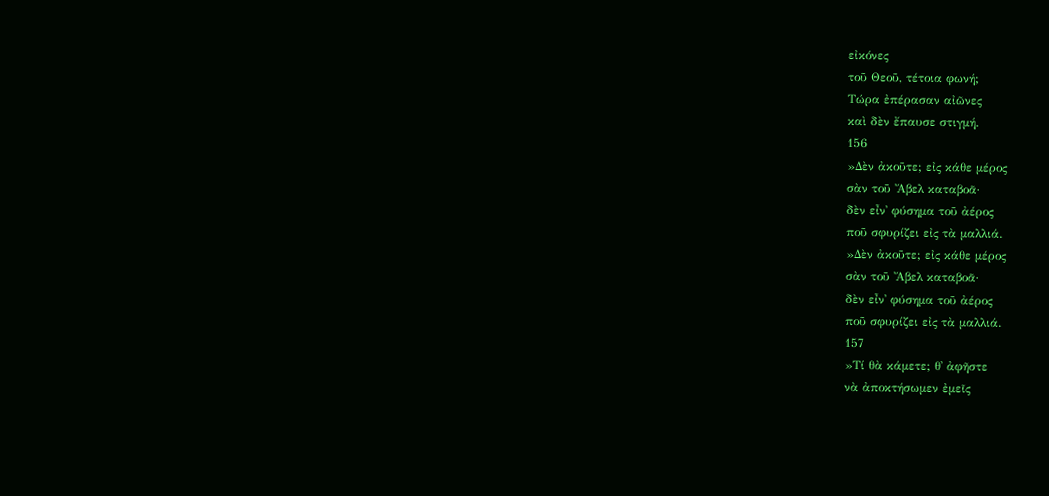εἰκόνες
τοῦ Θεοῦ, τέτοια φωνή;
Τώρα ἐπέρασαν αἰῶνες
καὶ δὲν ἔπαυσε στιγμή.
156
»Δὲν ἀκοῦτε; εἰς κάθε μέρος
σὰν τοῦ Ἄβελ καταβοᾶ·
δὲν εἶν᾿ φύσημα τοῦ ἀέρος
ποῦ σφυρίζει εἰς τὰ μαλλιά.
»Δὲν ἀκοῦτε; εἰς κάθε μέρος
σὰν τοῦ Ἄβελ καταβοᾶ·
δὲν εἶν᾿ φύσημα τοῦ ἀέρος
ποῦ σφυρίζει εἰς τὰ μαλλιά.
157
»Τί θὰ κάμετε; θ᾿ ἀφῆστε
νὰ ἀποκτήσωμεν ἐμεῖς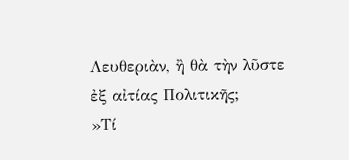Λευθεριὰν, ἢ θὰ τὴν λῦστε
ἐξ αἰτίας Πολιτικῆς;
»Τί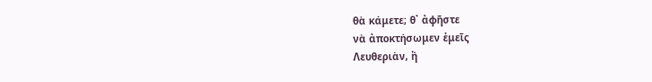θὰ κάμετε; θ᾿ ἀφῆστε
νὰ ἀποκτήσωμεν ἐμεῖς
Λευθεριὰν, ἢ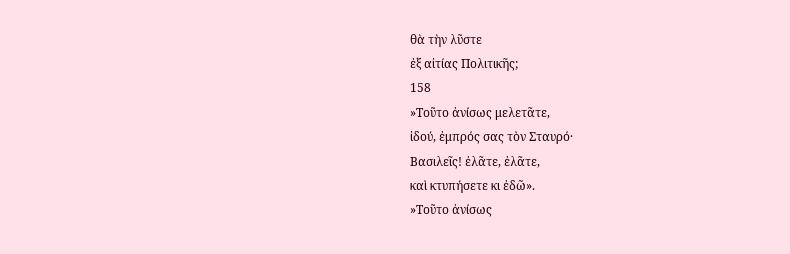θὰ τὴν λῦστε
ἐξ αἰτίας Πολιτικῆς;
158
»Τοῦτο ἀνίσως μελετᾶτε,
ἰδού, ἐμπρός σας τὸν Σταυρό·
Βασιλεῖς! ἐλᾶτε, ἐλᾶτε,
καὶ κτυπήσετε κι ἐδῶ».
»Τοῦτο ἀνίσως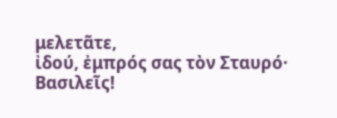μελετᾶτε,
ἰδού, ἐμπρός σας τὸν Σταυρό·
Βασιλεῖς!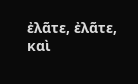ἐλᾶτε, ἐλᾶτε,
καὶ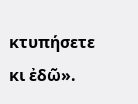κτυπήσετε κι ἐδῶ».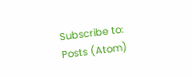Subscribe to:
Posts (Atom)